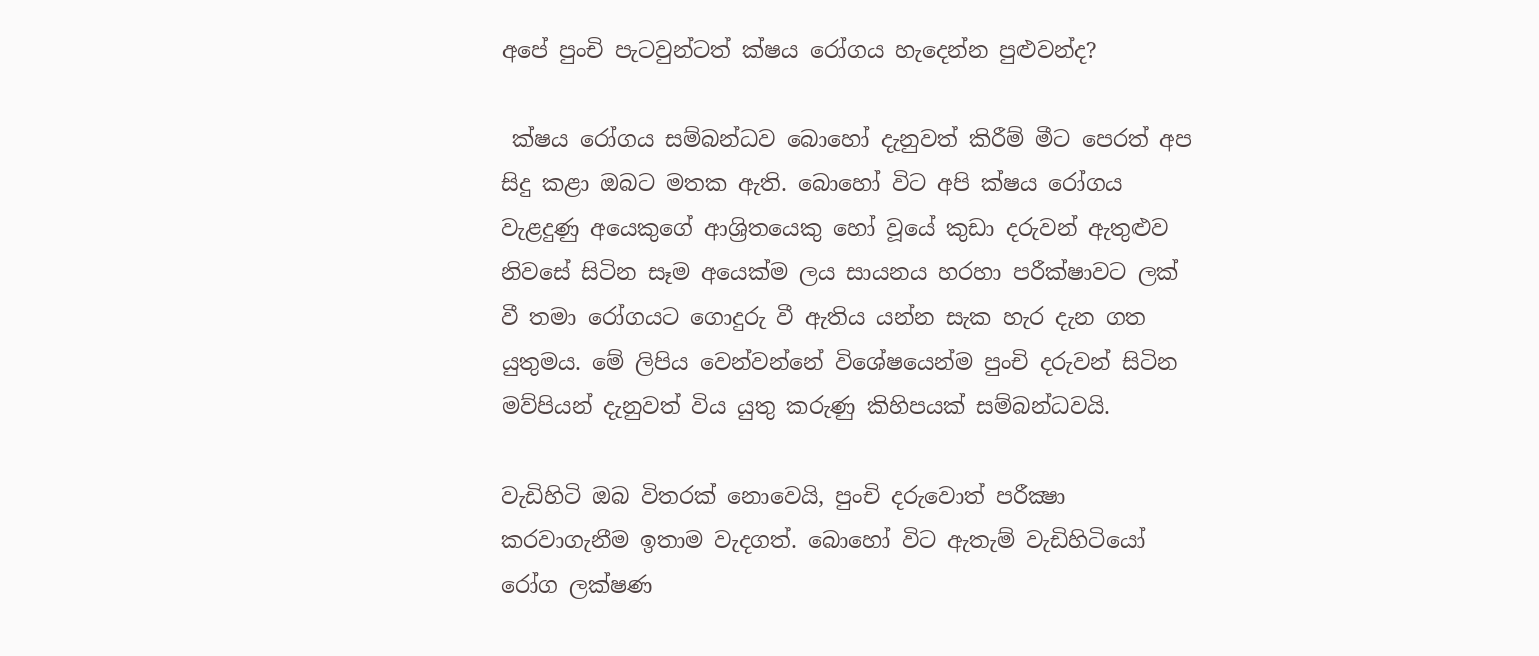අපේ පුංචි පැටවුන්ටත් ක්ෂය රෝගය හැදෙන්න පුළුවන්ද?

 ක්ෂය රෝගය සම්බන්ධව බොහෝ දැනුවත් කිරීම් මීට පෙරත් අප සිදු කළා ඔබට මතක ඇති. බොහෝ විට අපි ක්ෂය රෝගය වැළදුණු අයෙකුගේ ආශ්‍රිතයෙකු හෝ වූයේ කුඩා දරුවන් ඇතුළුව නිවසේ සිටින සෑම අයෙක්ම ලය සායනය හරහා පරීක්ෂාවට ලක් වී තමා රෝගයට ගොදුරු වී ඇතිය යන්න සැක හැර දැන ගත යුතුමය. මේ ලිපිය වෙන්වන්නේ විශේෂයෙන්ම පුංචි දරුවන් සිටින මව්පියන් දැනුවත් විය යුතු කරුණු කිහිපයක් සම්බන්ධවයි.

වැඩිහිටි ඔබ විතරක් නොවෙයි, පුංචි දරුවොත් පරීක්‍ෂා කරවාගැනීම ඉතාම වැදගත්. බොහෝ විට ඇතැම් වැඩිහිටියෝ රෝග ලක්ෂණ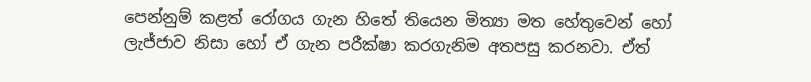පෙන්නුම් කළත් රෝගය ගැන හිතේ තියෙන මිත්‍යා මත හේතුවෙන් හෝ ලැජ්ජාව නිසා හෝ ඒ ගැන පරීක්ෂා කරගැනිම අතපසු කරනවා. ඒත්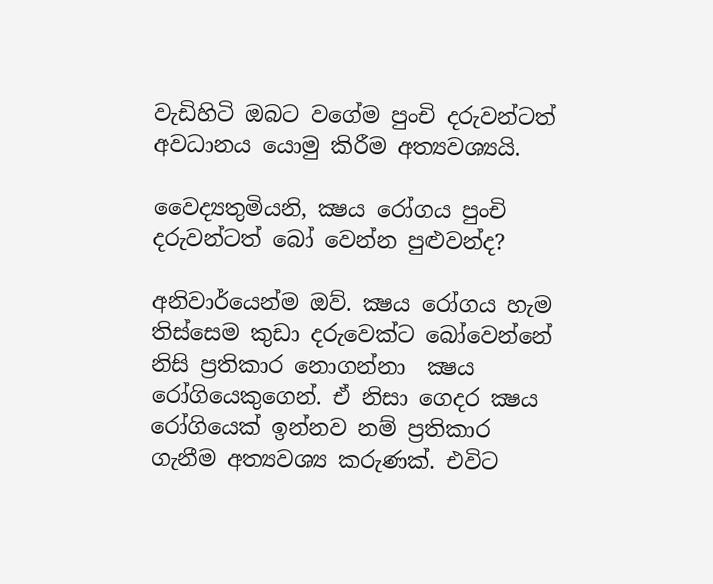වැඩිහිටි ඔබට වගේම පුංචි දරුවන්ටත් අවධානය යොමු කිරීම අත්‍යවශ්‍යයි.

වෛද්‍යතුමියනි, ක්‍ෂය රෝගය පුංචි දරුවන්ටත් බෝ වෙන්න පුළුවන්ද?

අනිවාර්යෙන්ම ඔව්. ක්‍ෂය රෝගය හැම තිස්සෙම කුඩා දරුවෙක්ට බෝවෙන්නේ නිසි ප්‍රතිකාර නොගන්නා  ක්‍ෂය රෝගියෙකුගෙන්. ඒ නිසා ගෙදර ක්‍ෂය රෝගියෙක් ඉන්නව නම් ප්‍රතිකාර ගැනීම අත්‍යවශ්‍ය කරුණක්. එවිට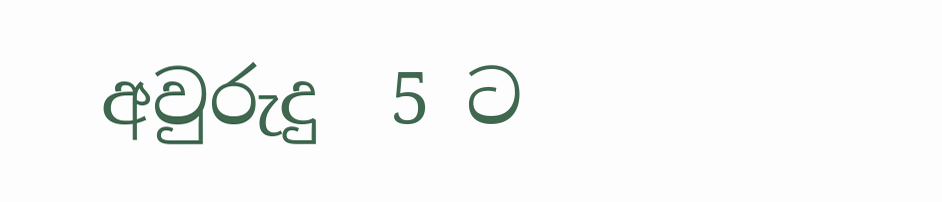අවුරුදු  5 ට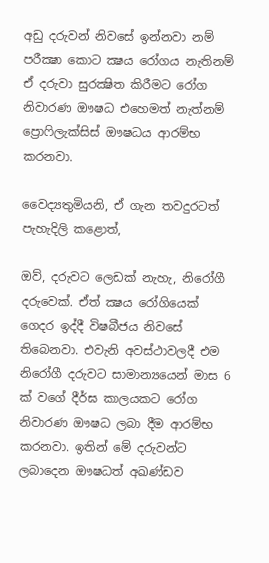අඩු දරුවන් නිවසේ ඉන්නවා නම් පරීක්‍ෂා කොට ක්‍ෂය රෝගය නැතිනම් ඒ දරුවා සුරක්‍ෂිත කිරීමට රෝග නිවාරණ ඖෂධ එහෙමත් නැත්නම් ප්‍රොෆිලැක්සිස් ඖෂධය ආරම්භ කරනවා.

වෛද්‍යතුමියනි, ඒ ගැන තවදුරටත් පැහැදිලි කළොත්,

ඔව්, දරුවට ලෙඩක් නැහැ, නිරෝගී දරුවෙක්. ඒත් ක්‍ෂය රෝගියෙක් ගෙදර ඉද්දී විෂබීජය නිවසේ තිබෙනවා. එවැනි අවස්ථාවලදී එම නිරෝගී දරුවට සාමාන්‍යයෙන් මාස 6 ක් වගේ දීර්ඝ කාලයකට රෝග නිවාරණ ඖෂධ ලබා දීම ආරම්භ කරනවා. ඉතින් මේ දරුවන්ට ලබාදෙන ඖෂධත් අඛණ්ඩව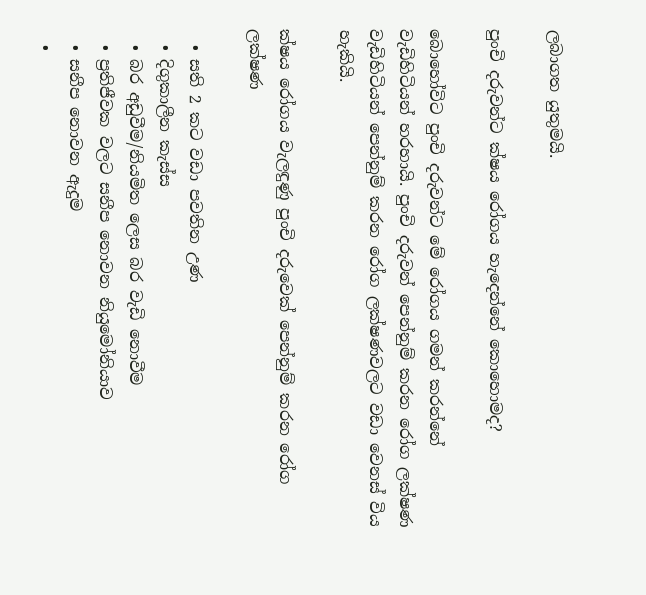ලබාගත යුතුමයි.

පුංචි දරුවන්ට ක්ෂය රෝගය හැදෙන්නේ කොහොමද?

බොහෝවිට පුංචි දරුවන්ට මේ රෝගය ගමන් කරන්නේ වැඩිහිටියන් හරහායි. පුංචි දරුවන් පෙන්නුම් කරන රෝග ලක්ෂණ වැඩිහිටියන් පෙන්නුම් කරන රෝග ලක්ෂණවලට වඩා වෙනස් විය හැකියි.

ක්ෂය රෝගය වැලඳුණු පුංචි දරුවෙක් පෙන්නුම් කරන රෝග ලක්ෂණ

  • සති 2 කට වඩා පවතින උණ
  • දිගුකාලීන කැස්ස
  • බර අඩුවීම/නියමිත ලෙස බර වැඩි නොවීම
  • ප්‍රතිජීවක වලට සනීප නොවන නියුමෝනියාව
  • සනීප නොවන ඇදුම
  •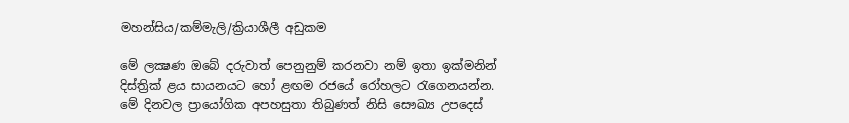මහන්සිය/කම්මැලි/ක්‍රියාශීලී අඩුකම

මේ ලක්‍ෂණ ඔබේ දරුවාත් පෙනුනුම් කරනවා නම් ඉතා ඉක්මනින් දිස්ත්‍රික් ළය සායනයට හෝ ළඟම රජයේ රෝහලට රැගෙනයන්න. මේ දිනවල ප්‍රායෝගික අපහසුතා තිබුණත් නිසි සෞඛ්‍ය උපදෙස්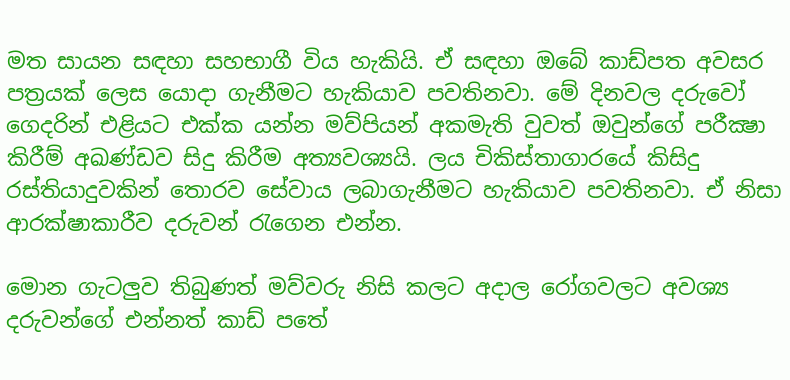මත සායන සඳහා සහභාගී විය හැකියි. ඒ සඳහා ඔබේ කාඩ්පත අවසර පත්‍රයක් ලෙස යොදා ගැනීමට හැකියාව පවතිනවා. මේ දිනවල දරුවෝ ගෙදරින් එළියට එක්ක යන්න මව්පියන් අකමැති වුවත් ඔවුන්ගේ පරීක්‍ෂා කිරීම් අඛණ්ඩව සිදු කිරීම අත්‍යවශ්‍යයි. ලය චිකිස්තාගාරයේ කිසිදු රස්තියාදුවකින් තොරව සේවාය ලබාගැනීමට හැකියාව පවතිනවා. ඒ නිසා ආරක්ෂාකාරීව දරුවන් රැගෙන එන්න.

මොන ගැටලුව තිබුණත් මව්වරු නිසි කලට අදාල රෝගවලට අවශ්‍ය දරුවන්ගේ එන්නත් කාඩ් පතේ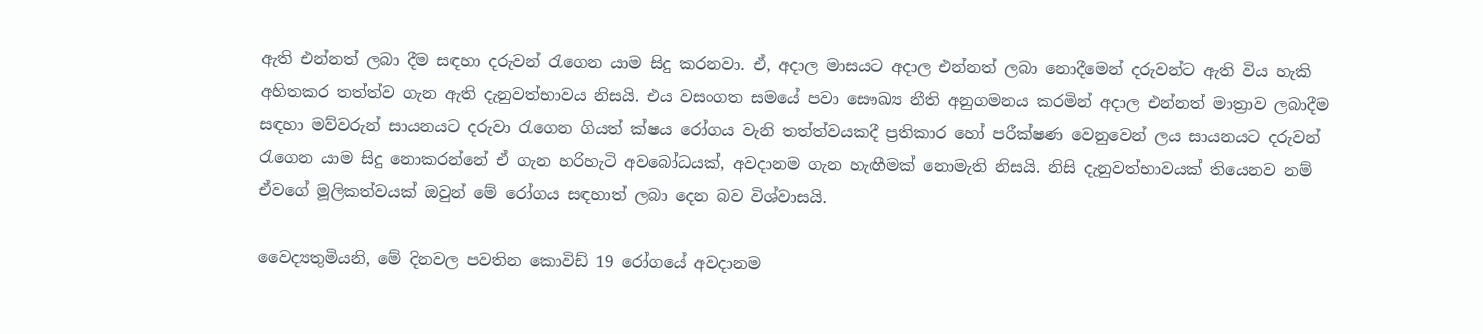ඇති එන්නත් ලබා දීම සඳහා දරුවන් රැගෙන යාම සිදු කරනවා. ඒ, අදාල මාසයට අදාල එන්නත් ලබා නොදීමෙන් දරුවන්ට ඇති විය හැකි අහිතකර තත්ත්ව ගැන ඇති දැනුවත්භාවය නිසයි. එය වසංගත සමයේ පවා සෞඛ්‍ය නීති අනුගමනය කරමින් අදාල එන්නත් මාත්‍රාව ලබාදීම සඳහා මව්වරුන් සායනයට දරුවා රැගෙන ගියත් ක්ෂය රෝගය වැනි තත්ත්වයකදී ප්‍රතිකාර හෝ පරීක්ෂණ වෙනුවෙන් ලය සායනයට දරුවන් රැගෙන යාම සිදු නොකරන්නේ ඒ ගැන හරිහැටි අවබෝධයක්, අවදානම ගැන හැඟීමක් නොමැති නිසයි. නිසි දැනුවත්භාවයක් තියෙනව නම් ඒවගේ මූලිකත්වයක් ඔවුන් මේ රෝගය සඳහාත් ලබා දෙන බව විශ්වාසයි.

වෛද්‍යතුමියනි, මේ දිනවල පවතින කොවිඩ් 19 රෝගයේ අවදානම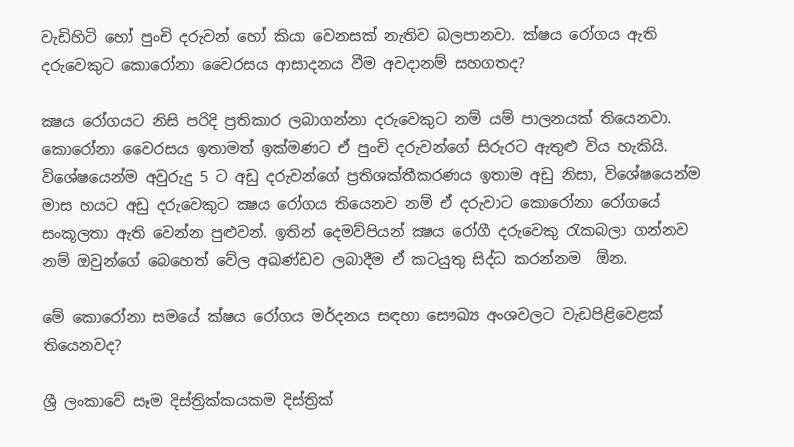වැඩිහිටි හෝ පුංචි දරුවන් හෝ කියා වෙනසක් නැතිව බලපානවා. ක්ෂය රෝගය ඇති දරුවෙකුට කොරෝනා වෛරසය ආසාදනය වීම අවදානම් සහගතද?

ක්‍ෂය රෝගයට නිසි පරිදි ප්‍රතිකාර ලබාගන්නා දරුවෙකුට නම් යම් පාලනයක් තියෙනවා. කොරෝනා වෛරසය ඉතාමත් ඉක්මණට ඒ පුංචි දරුවන්ගේ සිරුරට ඇතුළු විය හැකියි. විශේෂයෙන්ම අවුරුදු 5 ට අඩු දරුවන්ගේ ප්‍රතිශක්තීකරණය ඉතාම අඩු නිසා, විශේෂයෙන්ම මාස හයට අඩු දරුවෙකුට ක්‍ෂය රෝගය තියෙනව නම් ඒ දරුවාට කොරෝනා රෝගයේ සංකූලතා ඇති වෙන්න පුළුවන්. ඉතින් දෙමව්පියන් ක්‍ෂය රෝගී දරුවෙකු රැකබලා ගන්නව නම් ඔවුන්ගේ බෙහෙත් වේල අඛණ්ඩව ලබාදීම ඒ කටයුතු සිද්ධ කරන්නම  ඕන.

මේ කොරෝනා සමයේ ක්ෂය රෝගය මර්දනය සඳහා සෞඛ්‍ය අංශවලට වැඩපිළිවෙළක් තියෙනවද?

ශ්‍රී ලංකාවේ සෑම දිස්ත්‍රික්කයකම දිස්ත්‍රික්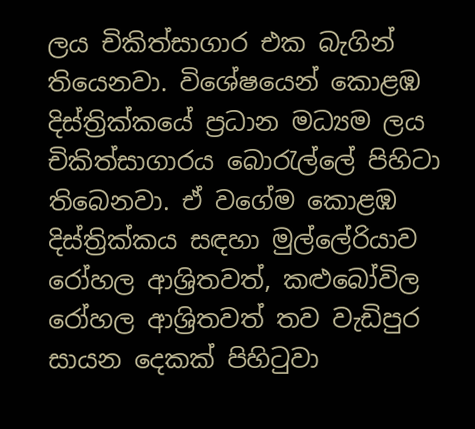ලය චිකිත්සාගාර එක බැගින් තියෙනවා. විශේෂයෙන් කොළඹ දිස්ත්‍රික්කයේ ප්‍රධාන මධ්‍යම ලය චිකිත්සාගාරය බොරැල්ලේ පිහිටා තිබෙනවා. ඒ වගේම කොළඹ දිස්ත්‍රික්කය සඳහා මුල්ලේරියාව රෝහල ආශ්‍රිතවත්, කළුබෝවිල රෝහල ආශ්‍රිතවත් තව වැඩිපුර සායන දෙකක් පිහිටුවා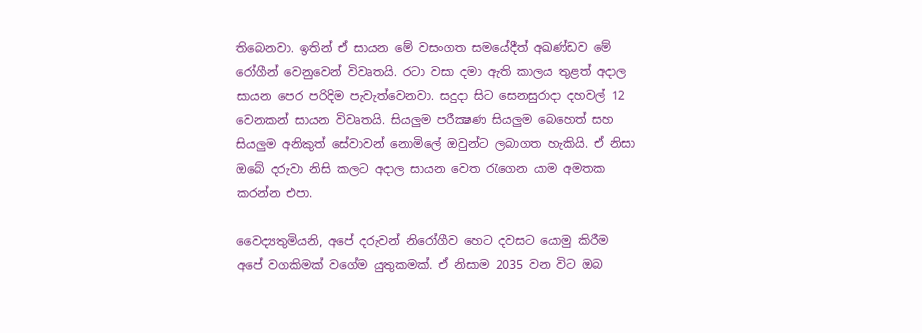තිබෙනවා. ඉතින් ඒ සායන මේ වසංගත සමයේදීත් අඛණ්ඩව මේ රෝගීන් වෙනුවෙන් විවෘතයි. රටා වසා දමා ඇති කාලය තුළත් අදාල සායන පෙර පරිදිම පැවැත්වෙනවා. සදුදා සිට සෙනසුරාදා දහවල් 12 වෙනකන් සායන විවෘතයි. සියලුම පරීක්‍ෂණ සියලුම බෙහෙත් සහ සියලුම අනිකුත් සේවාවන් නොමිලේ ඔවුන්ට ලබාගත හැකියි. ඒ නිසා ඔබේ දරුවා නිසි කලට අදාල සායන වෙත රැගෙන යාම අමතක කරන්න එපා.

වෛද්‍යතුමියනි, අපේ දරුවන් නිරෝගීව හෙට දවසට යොමු කිරීම අපේ ‍වගකිමක් වගේම යුතුකමක්. ඒ නිසාම 2035 වන විට ඔබ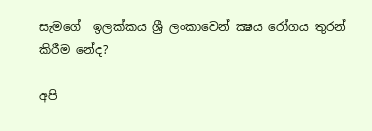සැමගේ  ඉලක්කය ශ්‍රී ලංකාවෙන් ක්‍ෂය රෝගය තුරන් කිරීම නේද?

අපි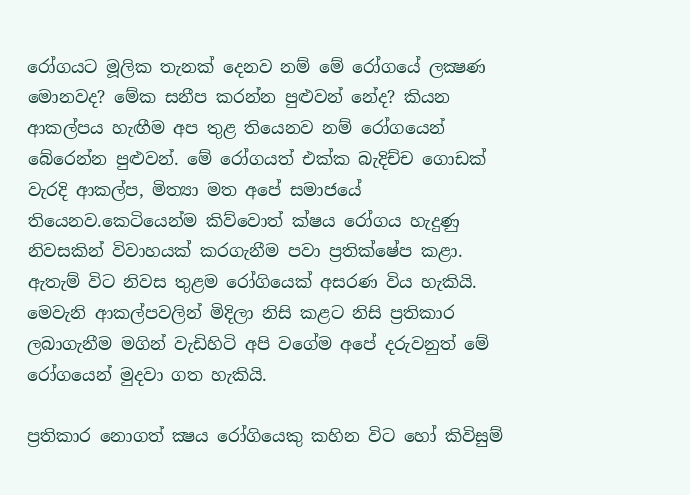රෝගයට මූලික තැනක් දෙනව නම් මේ රෝගයේ ලක්‍ෂණ මොනවද? මේක සනීප කරන්න පුළුවන් නේද? කියන ආකල්පය හැඟීම අප තුළ තියෙනව නම් රෝගයෙන් බේරෙන්න පුළුවන්. මේ රෝගයත් එක්ක බැදිච්ච ගොඩක් වැරදි ආකල්ප, මිත්‍යා මත අපේ සමාජයේ තියෙනව.කෙටියෙන්ම කිව්වොත් ක්ෂය රෝගය හැදුණු නිවසකින් විවාහයක් කරගැනීම පවා ප්‍රතික්ෂේප කළා. ඇතැම් විට නිවස තුළම රෝගියෙක් අසරණ විය හැකියි. මෙවැනි ආකල්පවලින් මිදිලා නිසි කළට නිසි ප්‍රතිකාර ලබාගැනීම මගින් වැඩිහිටි අපි වගේම අපේ දරුවනුත් මේ රෝගයෙන් මුදවා ගත හැකියි.

ප්‍රතිකාර නොගත් ක්‍ෂය රෝගියෙකු කහින විට හෝ කිවිසුම්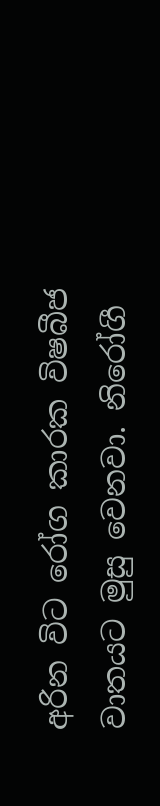අරින විට රෝග කාරක විෂබීජ වාතයට මුසු වෙනවා. නිරෝගී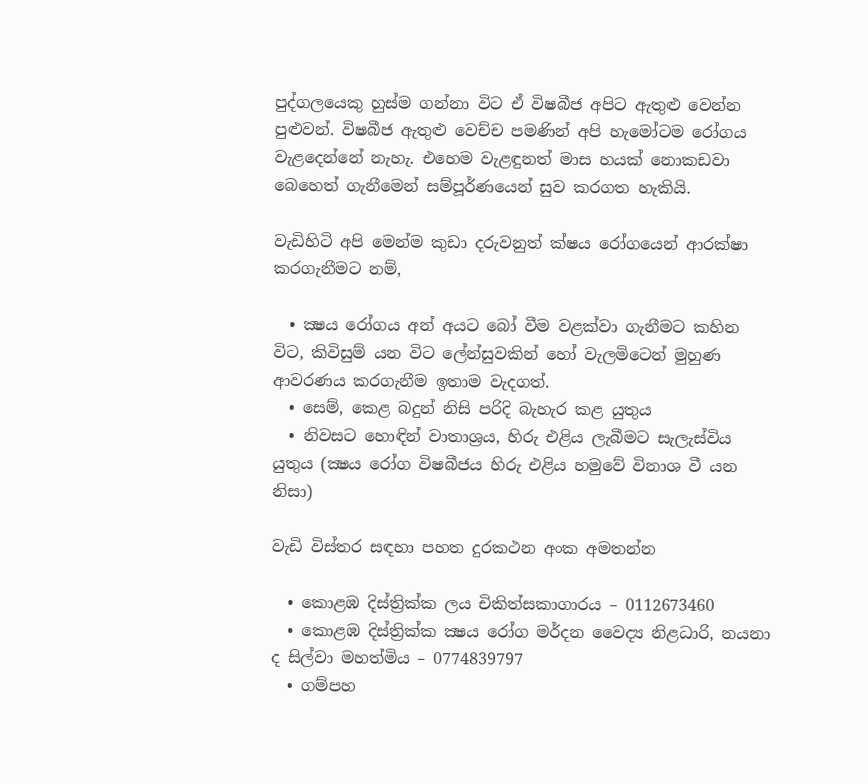පුද්ගලයෙකු හුස්ම ගන්නා විට ඒ විෂබීජ අපිට ඇතුළු වෙන්න පුළුවන්. විෂබීජ ඇතුළු වෙච්ච පමණින් අපි හැමෝටම රෝගය වැළදෙන්නේ නැහැ. එහෙම වැළඳුනත් මාස හයක් නොකඩවා බෙහෙත් ගැනීමෙන් සම්පූර්ණයෙන් සුව කරගත හැකියි.

වැඩිහිටි අපි මෙන්ම කුඩා දරුවනුත් ක්ෂය රෝගයෙන් ආරක්ෂා කරගැනීමට නම්,

  • ක්‍ෂය රෝගය අන් අයට බෝ වීම වළක්වා ගැනීමට කහින විට, කිවිසුම් යන විට ලේන්සුවකින් හෝ වැලමිටෙන් මුහුණ ආවරණය කරගැනීම ඉතාම වැදගත්.
  • සෙම්, කෙළ බදුන් නිසි පරිදි බැහැර කළ යුතුය
  • නිවසට හොඳින් වාතාශ්‍රය, හිරු එළිය ලැබීමට සැලැස්විය යුතුය (ක්‍ෂය රෝග විෂබීජය හිරු එළිය හමුවේ විනාශ වී යන නිසා)

වැඩි විස්තර සඳහා පහත දුරකථන අංක අමතන්න

  • කොළඹ දිස්ත්‍රික්ක ලය චිකිත්සකාගාරය – 0112673460
  • කොළඹ දිස්ත්‍රික්ක ක්‍ෂය රෝග මර්දන වෛද්‍ය නිළධාරි, නයනා ද සිල්වා මහත්මිය – 0774839797
  • ගම්පහ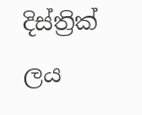දිස්ත්‍රික් ලය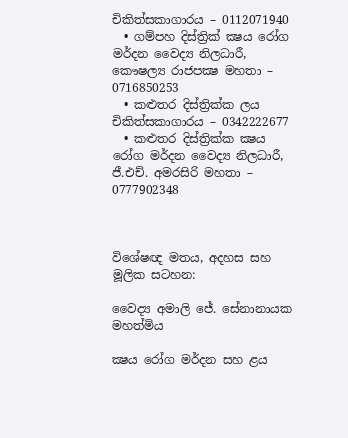චිකිත්සකාගාරය – 0112071940
  • ගම්පහ දිස්ත්‍රික් ක්‍ෂය රෝග මර්දන වෛද්‍ය නිලධාරී, කෞෂල්‍ය රාජපක්‍ෂ මහතා – 0716850253
  • කළුතර දිස්ත්‍රික්ක ලය චිකිත්සකාගාරය – 0342222677
  • කළුතර දිස්ත්‍රික්ක ක්‍ෂය රෝග මර්දන වෛද්‍ය නිලධාරී, ජී.එච්. අමරසිරි මහතා – 0777902348



විශේෂඥ මතය, අදහස සහ මූලික සටහන:

වෛද්‍ය අමාලි ජේ. සේනානායක මහත්මිය

ක්‍ෂය රෝග මර්දන සහ ළය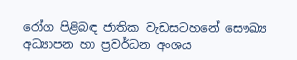රෝග පිළිබඳ ජාතික වැඩසටහනේ සෞඛ්‍ය අධ්‍යාපන හා ප්‍රවර්ධන අංශය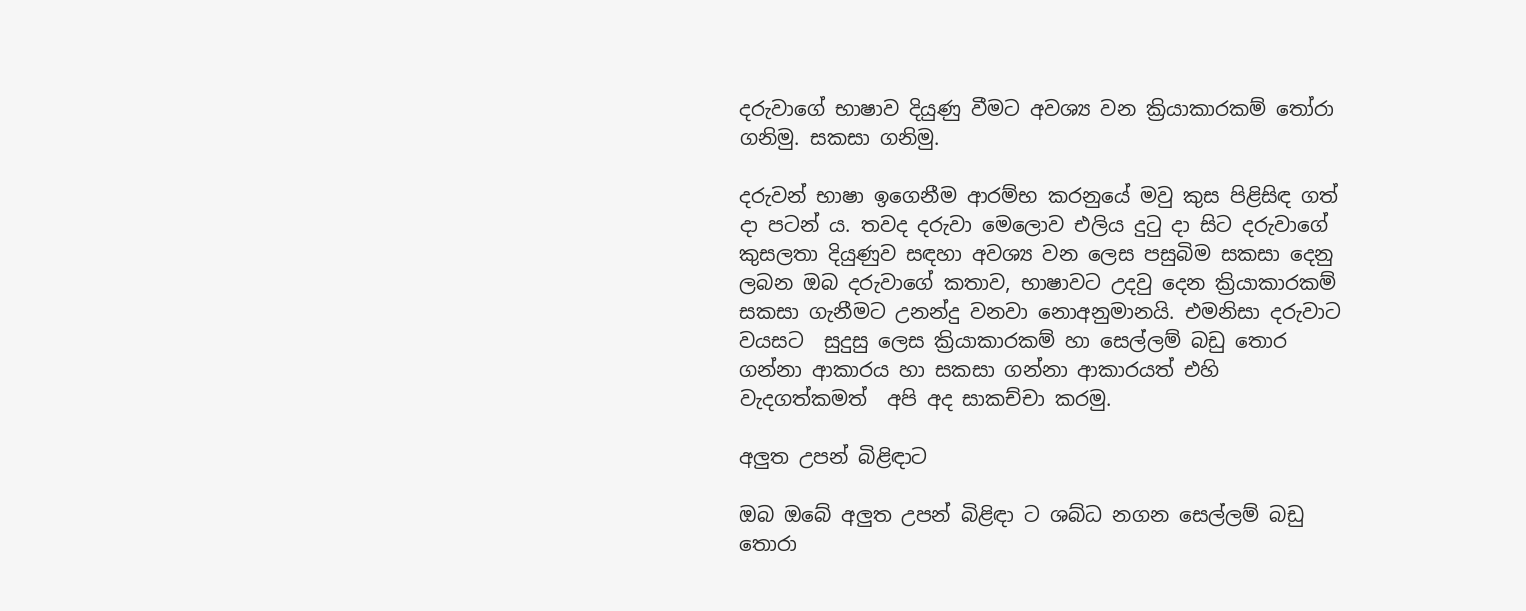දරුවාගේ භාෂාව දියුණු වීමට අවශ්‍ය වන ක්‍රියාකාරකම් තෝරා ගනිමු. සකසා ගනිමු.

දරුවන් භාෂා ඉගෙනීම ආරම්භ කරනුයේ මවු කුස පිළිසිඳ ගත් දා පටන් ය. තවද දරුවා මෙලොව එලිය දුටු දා සිට දරුවාගේ කුසලතා දියුණුව සඳහා අවශ්‍ය වන ලෙස පසුබිම සකසා දෙනු ලබන ඔබ දරුවාගේ කතාව, භාෂාවට උදවු දෙන ක්‍රියාකාරකම් සකසා ගැනීමට උනන්දු වනවා නොඅනුමානයි. එමනිසා දරුවාට වයසට  සුදුසු ලෙස ක්‍රියාකාරකම් හා සෙල්ලම් බඩු තොර ගන්නා ආකාරය හා සකසා ගන්නා ආකාරයත් එහි වැදගත්කමත්  අපි අද සාකච්චා කරමු.

අලුත උපන් බිළිඳාට

ඔබ ඔබේ අලුත උපන් බිළිඳා ට ශබ්ධ නගන සෙල්ලම් බඩු තොරා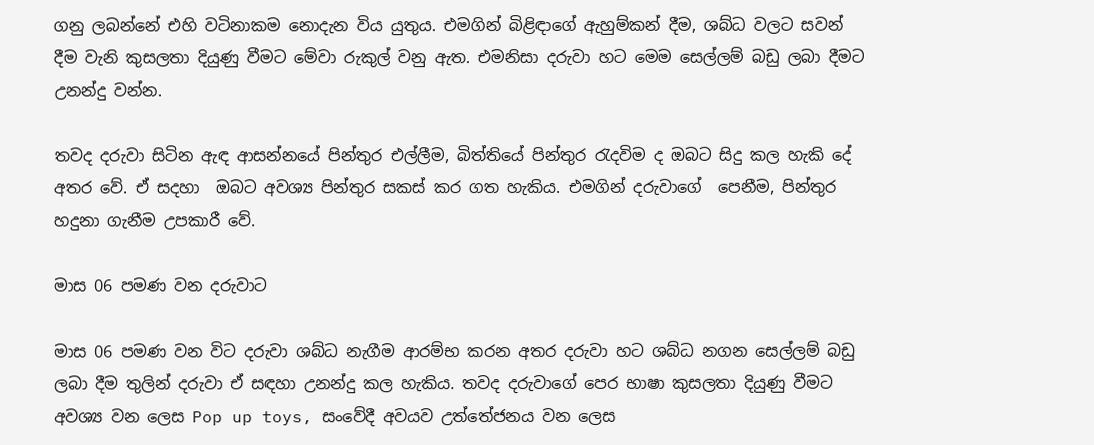ගනු ලබන්නේ එහි වටිනාකම නොදැන විය යුතුය. එමගින් බිළිඳාගේ ඇහුම්කන් දීම, ශබ්ධ වලට සවන් දීම වැනි කුසලතා දියුණු වීමට මේවා රුකුල් වනු ඇත. එමනිසා දරුවා හට මෙම සෙල්ලම් බඩු ලබා දීමට උනන්දු වන්න.

තවද දරුවා සිටින ඇඳ ආසන්නයේ පින්තුර එල්ලීම, බිත්තියේ පින්තුර රැදවිම ද ඔබට සිදු කල හැකි දේ අතර වේ. ඒ සදහා  ඔබට අවශ්‍ය පින්තුර සකස් කර ගත හැකිය. එමගින් දරුවාගේ  පෙනීම, පින්තුර හදුනා ගැනීම උපකාරී වේ.

මාස 06 පමණ වන දරුවාට

මාස 06 පමණ වන විට දරුවා ශබ්ධ නැගීම ආරම්භ කරන අතර දරුවා හට ශබ්ධ නගන සෙල්ලම් බඩු ලබා දීම තුලින් දරුවා ඒ සඳහා උනන්දු කල හැකිය. තවද දරුවාගේ පෙර භාෂා කුසලතා දියුණු වීමට  අවශ්‍ය වන ලෙස Pop up toys, සංවේදී අවයව උත්තේජනය වන ලෙස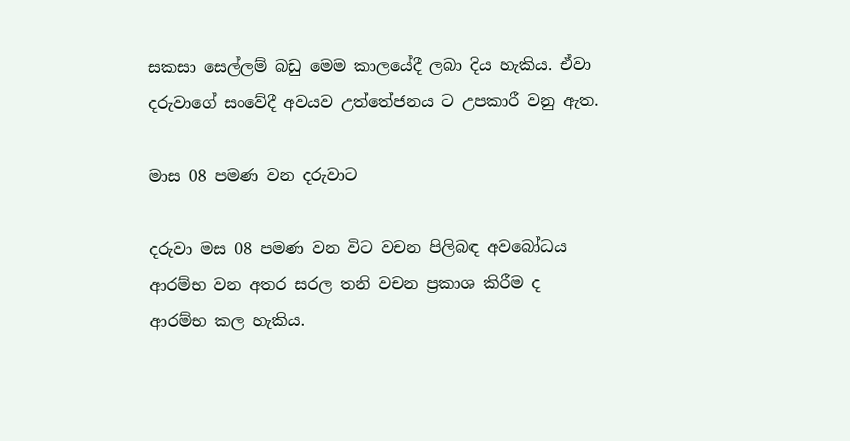සකසා සෙල්ලම් බඩු මෙම කාලයේදී ලබා දිය හැකිය. ඒවා දරුවාගේ සංවේදී අවයව උත්තේජනය ට උපකාරී වනු ඇත.

මාස 08 පමණ වන දරුවාට

දරුවා මස 08 පමණ වන විට වචන පිලිබඳ අවබෝධය ආරම්භ වන අතර සරල තනි වචන ප්‍රකාශ කිරීම ද ආරම්භ කල හැකිය.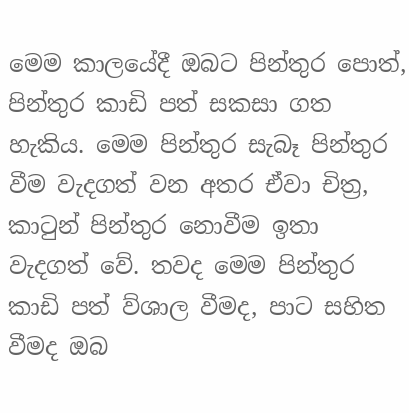මෙම කාලයේදී ඔබට පින්තුර පොත්, පින්තුර කාඩි පත් සකසා ගත හැකිය. මෙම පින්තුර සැබෑ පින්තුර වීම වැදගත් වන අතර ඒවා චිත්‍ර, කාටුන් පින්තුර නොවීම ඉතා වැදගත් වේ. තවද මෙම පින්තුර කාඩි පත් ව්ශාල වීමද, පාට සහිත වීමද ඔබ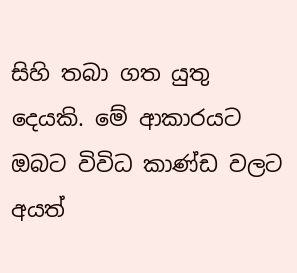සිහි තබා ගත යුතු දෙයකි. මේ ආකාරයට ඔබට විවිධ කාණ්ඩ වලට අයත්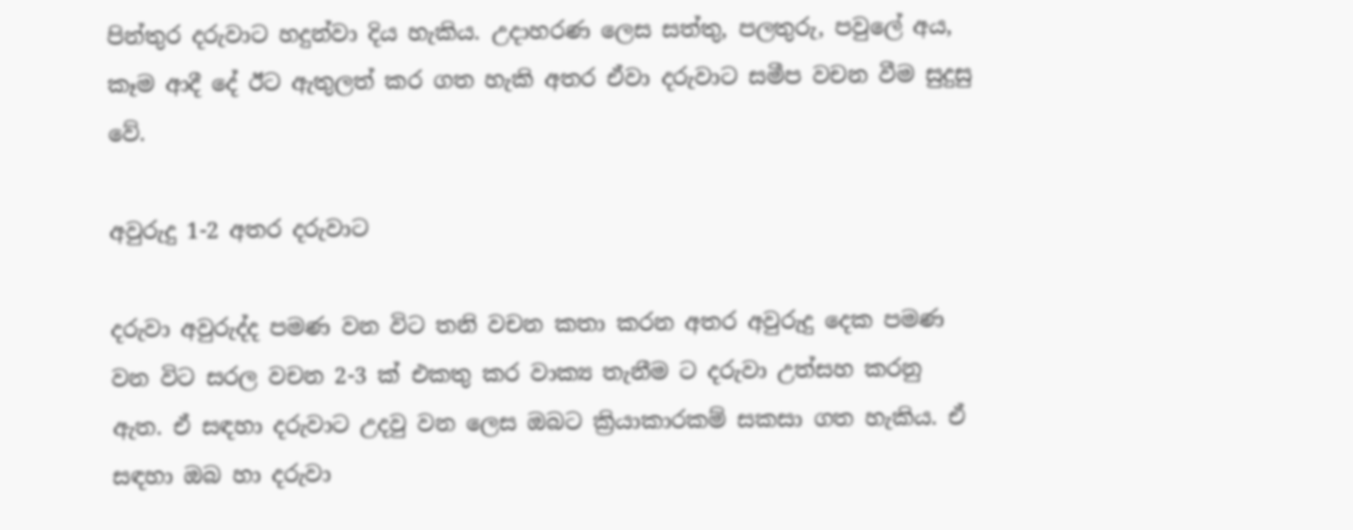පින්තුර දරුවාට හදුන්වා දිය හැකිය. උදාහරණ ලෙස සත්තු, පලතුරු, පවුලේ අය, කෑම ආදී දේ ඊට ඇතුලත් කර ගත හැකි අතර ඒවා දරුවාට සමීප වචන වීම සුදුසු වේ.

අවුරුදු 1-2 අතර දරුවාට

දරුවා අවුරුද්ද පමණ වන විට තනි වචන කතා කරන අතර අවුරුදු දෙක පමණ වන විට සරල වචන 2-3 ක් එකතු කර වාක්‍ය තැනීම ට දරුවා උත්සහ කරනු ඇත. ඒ සඳහා දරුවාට උදවු වන ලෙස ඔබට ක්‍රියාකාරකම් සකසා ගත හැකිය. ඒ සඳහා ඔබ හා දරුවා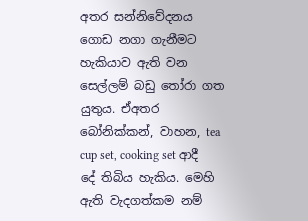අතර සන්නිවේදනය ගොඩ නගා ගැනීමට හැකියාව ඇති වන සෙල්ලම් බඩු තෝරා ගත යුතුය. ඒඅතර බෝනික්කන්, වාහන, tea cup set, cooking set ආදී දේ තිබිය හැකිය. මෙහි ඇති වැදගත්කම නම්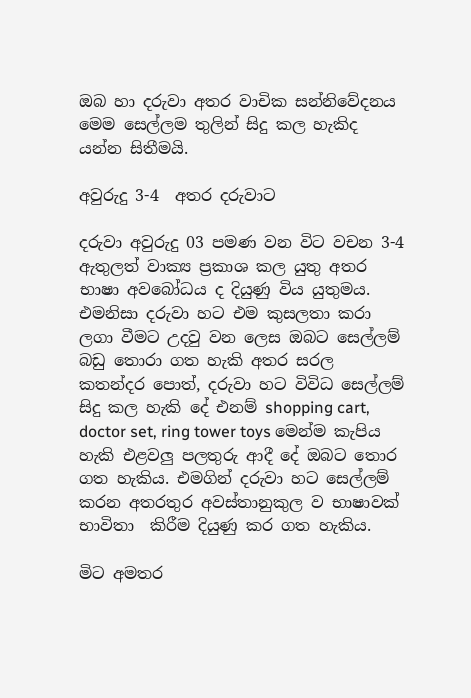ඔබ හා දරුවා අතර වාචික සන්නිවේදනය මෙම සෙල්ලම තුලින් සිදු කල හැකිද යන්න සිතීමයි.

අවුරුදු 3-4  අතර දරුවාට

දරුවා අවුරුදු 03 පමණ වන විට වචන 3-4 ඇතුලත් වාක්‍ය ප්‍රකාශ කල යුතු අතර භාෂා අවබෝධය ද දියුණු විය යුතුමය. එමනිසා දරුවා හට එම කුසලතා කරා ලගා වීමට උදවු වන ලෙස ඔබට සෙල්ලම් බඩු තොරා ගත හැකි අතර සරල කතන්දර පොත්, දරුවා හට විවිධ සෙල්ලම් සිදු කල හැකි දේ එනම් shopping cart, doctor set, ring tower toys මෙන්ම කැපිය හැකි එළවලු පලතුරු ආදී දේ ඔබට තොර ගත හැකිය. එමගින් දරුවා හට සෙල්ලම් කරන අතරතුර අවස්තානුකුල ව භාෂාවක් භාවිතා  කිරීම දියුණු කර ගත හැකිය.

මිට අමතර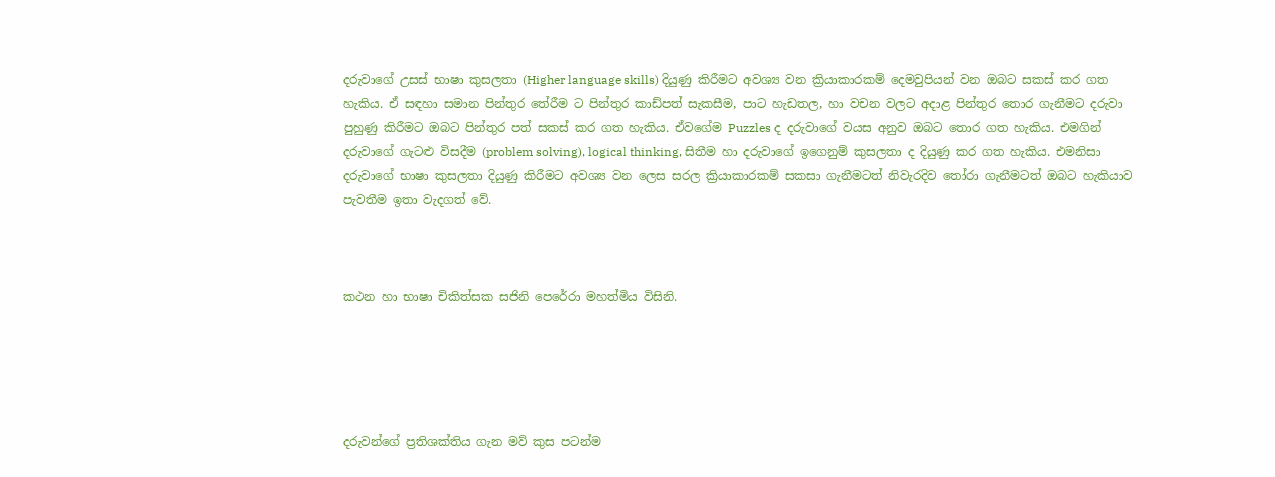දරුවාගේ උසස් භාෂා කුසලතා (Higher language skills) දියුණු කිරීමට අවශ්‍ය වන ක්‍රියාකාරකම් දෙමවුපියන් වන ඔබට සකස් කර ගත හැකිය. ඒ සඳහා සමාන පින්තුර තේරීම ට පින්තුර කාඩ්පත් සැකසීම, පාට හැඩතල, හා වචන වලට අදාළ පින්තුර තොර ගැනීමට දරුවා පුහුණු කිරීමට ඔබට පින්තුර පත් සකස් කර ගත හැකිය. ඒවගේම Puzzles ද දරුවාගේ වයස අනුව ඔබට තොර ගත හැකිය. එමගින් දරුවාගේ ගැටළු විසදීම (problem solving), logical thinking, සිතීම හා දරුවාගේ ඉගෙනුම් කුසලතා ද දියුණු කර ගත හැකිය. එමනිසා දරුවාගේ භාෂා කුසලතා දියුණු කිරීමට අවශ්‍ය වන ලෙස සරල ක්‍රියාකාරකම් සකසා ගැනීමටත් නිවැරදිව තෝරා ගැනීමටත් ඔබට හැකියාව පැවතීම ඉතා වැදගත් වේ.



කථන හා භාෂා චිකිත්සක සජිනි පෙරේරා මහත්මිය විසිනි.





දරුවන්ගේ ප්‍රතිශක්තිය ගැන මව් කුස පටන්ම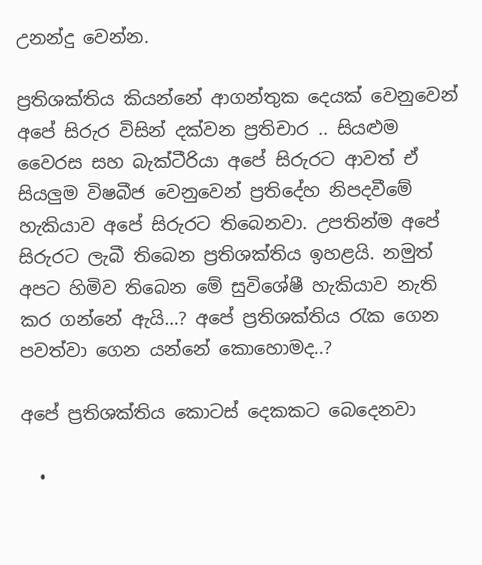උනන්දු වෙන්න.

ප්‍රතිශක්තිය කියන්නේ ආගන්තුක දෙයක් වෙනුවෙන් අපේ සිරුර විසින් දක්වන ප්‍රතිචාර .. සියළුම වෛරස සහ බැක්ටීරියා අපේ සිරුරට ආවත් ඒ සියලුම විෂබීජ වෙනුවෙන් ප්‍රතිදේහ නිපදවීමේ හැකියාව අපේ සිරුරට තිබෙනවා. උපතින්ම අපේ සිරුරට ලැබී තිබෙන ප්‍රතිශක්තිය ඉහළයි. නමුත් අපට හිමිව තිබෙන මේ සුවිශේෂී හැකියාව නැති කර ගන්නේ ඇයි…? අපේ ප්‍රතිශක්තිය රැක ගෙන පවත්වා ගෙන යන්නේ කොහොමද..?

අපේ ප්‍රතිශක්තිය කොටස් දෙකකට බෙදෙනවා

  •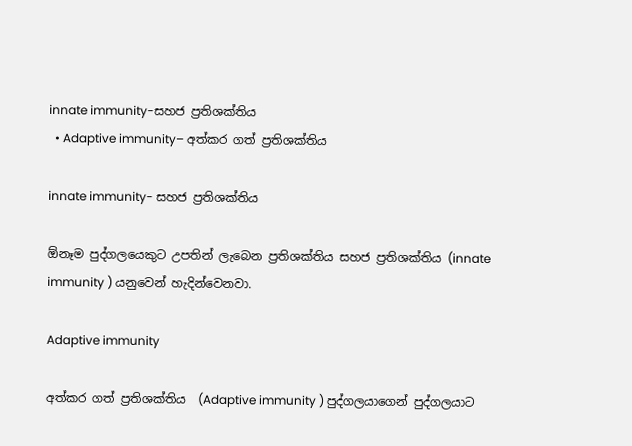innate immunity-සහජ ප්‍රතිශක්තිය
  • Adaptive immunity– අත්කර ගත් ප්‍රතිශක්තිය

innate immunity- සහජ ප්‍රතිශක්තිය

ඕනෑම පුද්ගලයෙකුට උපතින් ලැබෙන ප්‍රතිශක්තිය සහජ ප්‍රතිශක්තිය (innate immunity ) යනුවෙන් හැදින්වෙනවා.

Adaptive immunity

අත්කර ගත් ප්‍රතිශක්තිය  (Adaptive immunity ) පුද්ගලයාගෙන් පුද්ගලයාට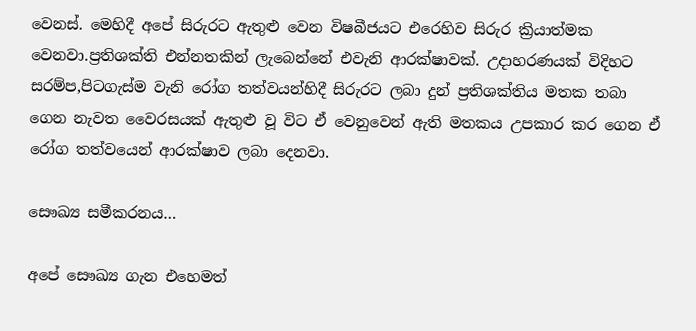වෙනස්. මෙහිදී අපේ සිරුරට ඇතුළු වෙන විෂබීජයට එරෙහිව සිරුර ක්‍රියාත්මක වෙනවා.ප්‍රතිශක්ති එන්නතකින් ලැබෙන්නේ එවැනි ආරක්ෂාවක්. උදාහරණයක් විදිහට සරම්ප,පිටගැස්ම වැනි රෝග තත්වයන්හිදී සිරුරට ලබා දුන් ප්‍රතිශක්තිය මතක තබා ගෙන නැවත වෛරසයක් ඇතුළු වූ විට ඒ වෙනුවෙන් ඇති මතකය උපකාර කර ගෙන ඒ රෝග තත්වයෙන් ආරක්ෂාව ලබා දෙනවා.

සෞඛ්‍ය සමීකරනය…

අපේ සෞඛ්‍ය ගැන එහෙමත්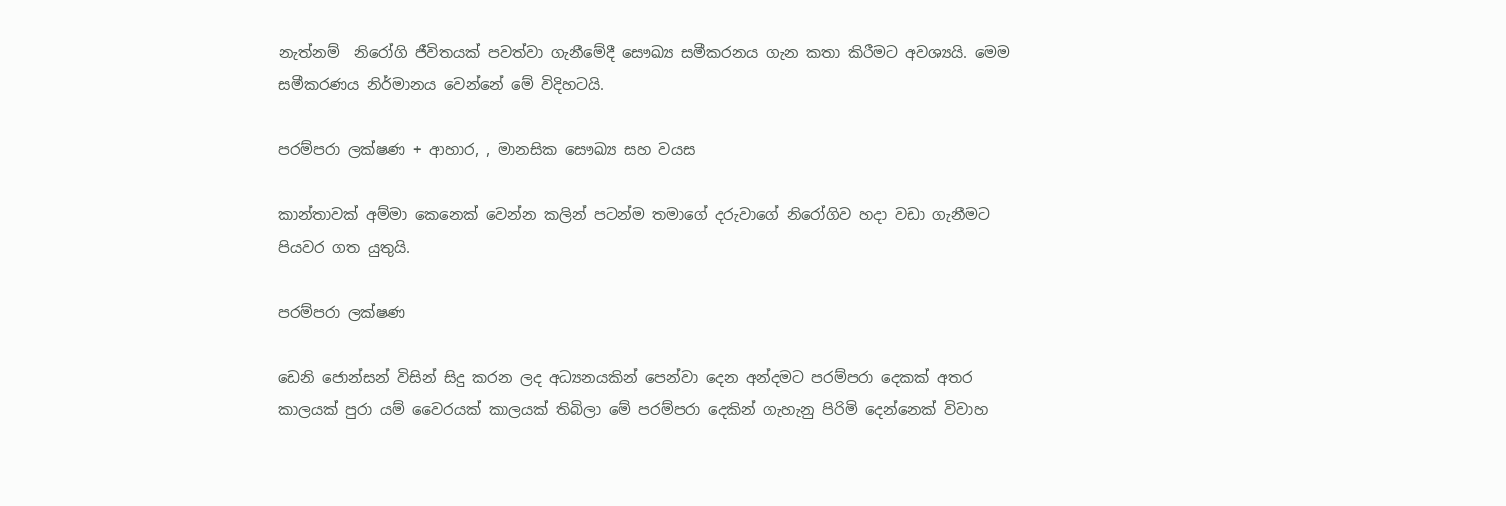නැත්නම්  නිරෝගි ජීවිතයක් පවත්වා ගැනීමේදී සෞඛ්‍ය සමීකරනය ගැන කතා කිරීමට අවශ්‍යයි. මෙම සමීකරණය නිර්මානය වෙන්නේ මේ විදිහටයි.

පරම්පරා ලක්ෂණ + ආහාර, , මානසික සෞඛ්‍ය සහ වයස

කාන්තාවක් අම්මා කෙනෙක් වෙන්න කලින් පටන්ම තමාගේ දරුවාගේ නිරෝගිව හදා වඩා ගැනීමට පියවර ගත යුතුයි.

පරම්පරා ලක්ෂණ

ඩෙනි ජොන්සන් විසින් සිදු කරන ලද අධ්‍යනයකින් පෙන්වා දෙන අන්දමට පරම්පරා දෙකක් අතර කාලයක් පුරා යම් වෛරයක් කාලයක් තිබිලා මේ පරම්පරා දෙකින් ගැහැනු පිරිමි දෙන්නෙක් විවාහ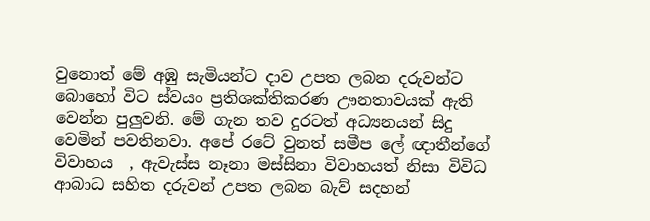වුනොත් මේ අඹු සැමියන්ට දාව උපත ලබන දරුවන්ට බොහෝ විට ස්වයං ප්‍රතිශක්තිකරණ ඌනතාවයක් ඇති වෙන්න පුලුවනි. මේ ගැන තව දුරටත් අධ්‍යනයන් සිදු වෙමින් පවතිනවා. අපේ රටේ වුනත් සමීප ලේ ඥාතීන්ගේ විවාහය  , ඇවැස්ස නෑනා මස්සිනා විවාහයත් නිසා විවිධ ආබාධ සහිත දරුවන් උපත ලබන බැව් සදහන්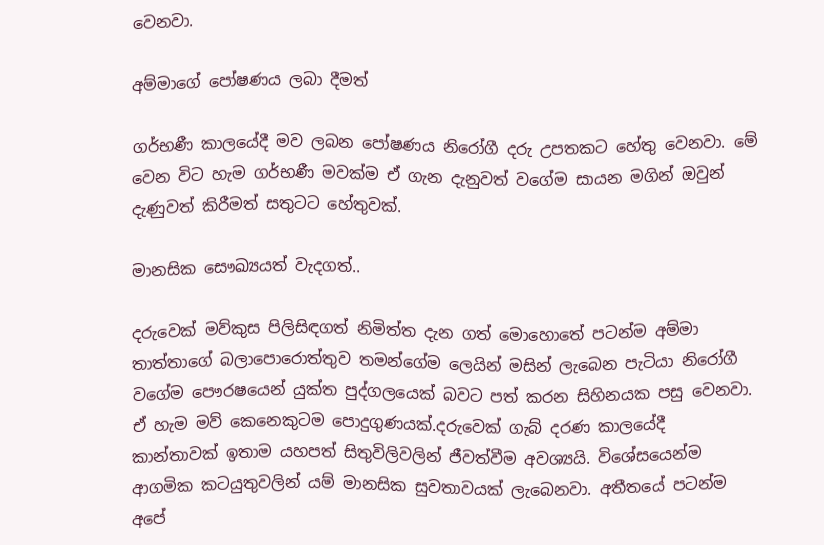වෙනවා.

අම්මාගේ පෝෂණය ලබා දීමත්

ගර්භණී කාලයේදී මව ලබන පෝෂණය නිරෝගී දරු උපතකට හේතු වෙනවා. මේ වෙන විට හැම ගර්භණී මවක්ම ඒ ගැන දැනුවත් වගේම සායන මගින් ඔවුන් දැණුවත් කිරීමත් සතුටට හේතුවක්.

මානසික සෞඛ්‍යයත් වැදගත්..

දරුවෙක් මව්කුස පිලිසිඳගත් නිමිත්ත දැන ගත් මොහොතේ පටන්ම අම්මා තාත්තාගේ බලාපොරොත්තුව තමන්ගේම ලෙයින් මසින් ලැබෙන පැටියා නිරෝගී වගේම පෞරෂයෙන් යුක්ත පුද්ගලයෙක් බවට පත් කරන සිහිනයක පසු වෙනවා. ඒ හැම මව් කෙනෙකුටම පොදුගුණයක්.දරුවෙක් ගැබ් දරණ කාලයේදී කාන්තාවක් ඉතාම යහපත් සිතුවිලිවලින් ජීවත්වීම අවශ්‍යයි. විශේසයෙන්ම ආගමික කටයුතුවලින් යම් මානසික සුවතාවයක් ලැබෙනවා. අතීතයේ පටන්ම අපේ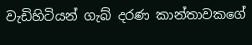වැඩිහිටියන් ගැබ් දරණ කාන්තාවකගේ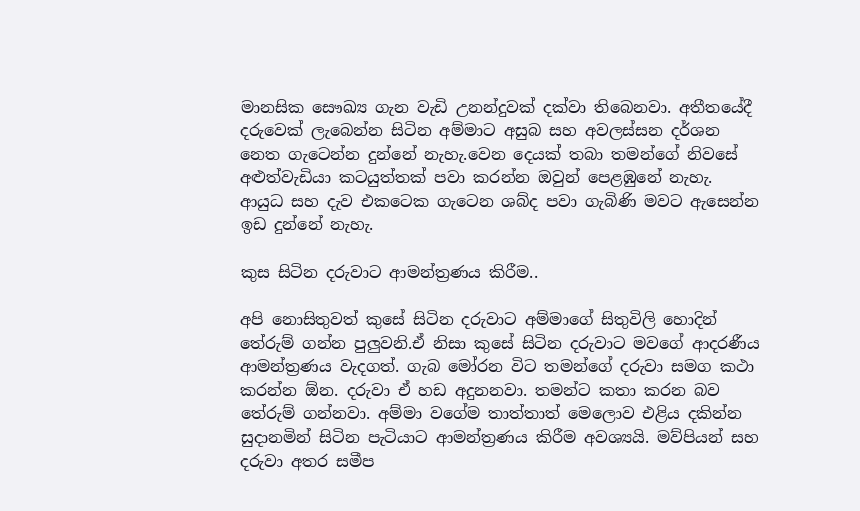මානසික සෞඛ්‍ය ගැන වැඩි උනන්දුවක් දක්වා තිබෙනවා. අතීතයේදී දරුවෙක් ලැබෙන්න සිටින අම්මාට අසුබ සහ අවලස්සන දර්ශන නෙත ගැටෙන්න දුන්නේ නැහැ.වෙන දෙයක් තබා තමන්ගේ නිවසේ අළුත්වැඩියා කටයුත්තක් පවා කරන්න ඔවුන් පෙළඹුනේ නැහැ. ආයුධ සහ දැව එකටෙක ගැටෙන ශබ්ද පවා ගැබිණි මවට ඇසෙන්න ඉඩ දුන්නේ නැහැ.

කුස සිටින දරුවාට ආමන්ත්‍රණය කිරීම..

අපි නොසිතුවත් කුසේ සිටින දරුවාට අම්මාගේ සිතුවිලි හොදින් තේරුම් ගන්න පුලුවනි.ඒ නිසා කුසේ සිටින දරුවාට මවගේ ආදරණීය ආමන්ත්‍රණය වැදගත්. ගැබ මෝරන විට තමන්ගේ දරුවා සමග කථා කරන්න ඕන. දරුවා ඒ හඩ අදුනනවා. තමන්ට කතා කරන බව තේරුම් ගන්නවා. අම්මා වගේම තාත්තාත් මෙලොව එළිය දකින්න සුදානමින් සිටින පැටියාට ආමන්ත්‍රණය කිරීම අවශ්‍යයි. මව්පියන් සහ දරුවා අතර සමීප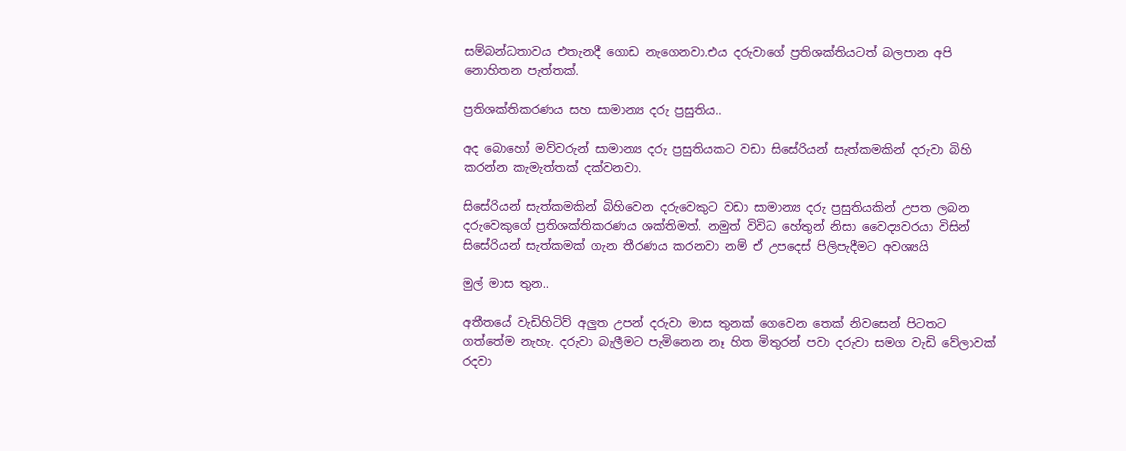සම්බන්ධතාවය එතැනදී ගොඩ නැගෙනවා.එය දරුවාගේ ප්‍රතිශක්තියටත් බලපාන අපි නොහිතන පැත්තක්.

ප්‍රතිශක්තිකරණය සහ සාමාන්‍ය දරු ප්‍රසුතිය..

අද බොහෝ මව්වරුන් සාමාන්‍ය දරු ප්‍රසුතියකට වඩා සිසේරියන් සැත්කමකින් දරුවා බිහි කරන්න කැමැත්තක් දක්වනවා.

සිසේරියන් සැත්කමකින් බිහිවෙන දරුවෙකුට වඩා සාමාන්‍ය දරු ප්‍රසුතියකින් උපත ලබන දරුවෙකුගේ ප්‍රතිශක්තිකරණය ශක්තිමත්. නමුත් විවිධ හේතුන් නිසා වෛද්‍යවරයා විසින් සිසේරියන් සැත්කමක් ගැන තීරණය කරනවා නම් ඒ උපදෙස් පිලිපැදීමට අවශ්‍යයි

මුල් මාස තුන..

අතීතයේ වැඩිහිටිව් අලුත උපන් දරුවා මාස තුනක් ගෙවෙන තෙක් නිවසෙන් පිටතට ගත්තේම නැහැ. දරුවා බැලීමට පැමිනෙන නෑ හිත මිතුරන් පවා දරුවා සමග වැඩි වේලාවක් රදවා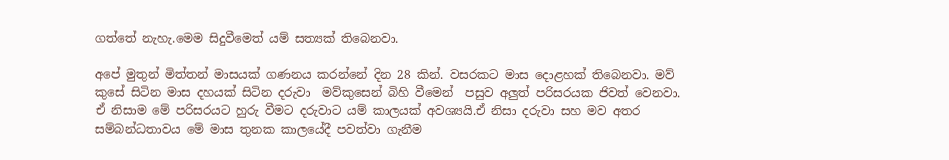ගත්තේ නැහැ.මෙම සිදුවීමෙත් යම් සත්‍යක් තිබෙනවා.

අපේ මුතුන් මිත්තන් මාසයක් ගණනය කරන්නේ දින 28 කින්. වසරකට මාස දොළහක් තිබෙනවා. මව් කුසේ සිටින මාස දහයක් සිටින දරුවා  මව්කුසෙන් බිහි වීමෙන්  පසුව අලුත් පරිසරයක ජිවත් වෙනවා. ඒ නිසාම මේ පරිසරයට හුරු වීමට දරුවාට යම් කාලයක් අවශ්‍යයි.ඒ නිසා දරුවා සහ මව අතර සම්බන්ධතාවය මේ මාස තුනක කාලයේදී පවත්වා ගැනීම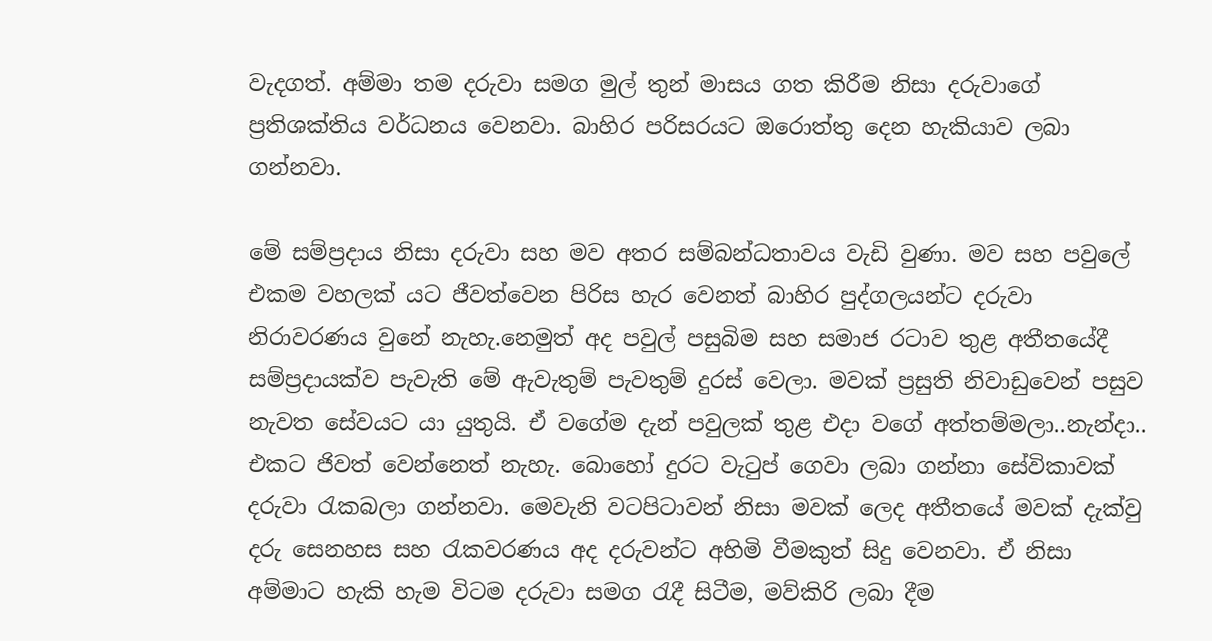වැදගත්. අම්මා තම දරුවා සමග මුල් තුන් මාසය ගත කිරීම නිසා දරුවාගේ ප්‍රතිශක්තිය වර්ධනය වෙනවා. බාහිර පරිසරයට ඔරොත්තු දෙන හැකියාව ලබා ගන්නවා.

මේ සම්ප්‍රදාය නිසා දරුවා සහ මව අතර සම්බන්ධතාවය වැඩි වුණා. මව සහ පවුලේ එකම වහලක් යට ජීවත්වෙන පිරිස හැර වෙනත් බාහිර පුද්ගලයන්ට දරුවා නිරාවරණය වුනේ නැහැ.නෙමුත් අද පවුල් පසුබිම සහ සමාජ රටාව තුළ අතීතයේදී සම්ප්‍රදායක්ව පැවැති මේ ඇවැතුම් පැවතුම් දුරස් වෙලා. මවක් ප්‍රසුති නිවාඩුවෙන් පසුව නැවත සේවයට යා යුතුයි. ඒ වගේම දැන් පවුලක් තුළ එදා වගේ අත්තම්මලා..නැන්දා.. එකට ජිවත් වෙන්නෙත් නැහැ. බොහෝ දුරට වැටුප් ගෙවා ලබා ගන්නා සේවිකාවක් දරුවා රැකබලා ගන්නවා. මෙවැනි වටපිටාවන් නිසා මවක් ලෙද අතීතයේ මවක් දැක්වු දරු සෙනහස සහ රැකවරණය අද දරුවන්ට අහිමි වීමකුත් සිදු වෙනවා. ඒ නිසා අම්මාට හැකි හැම විටම දරුවා සමග රැදී සිටීම, මව්කිරි ලබා දීම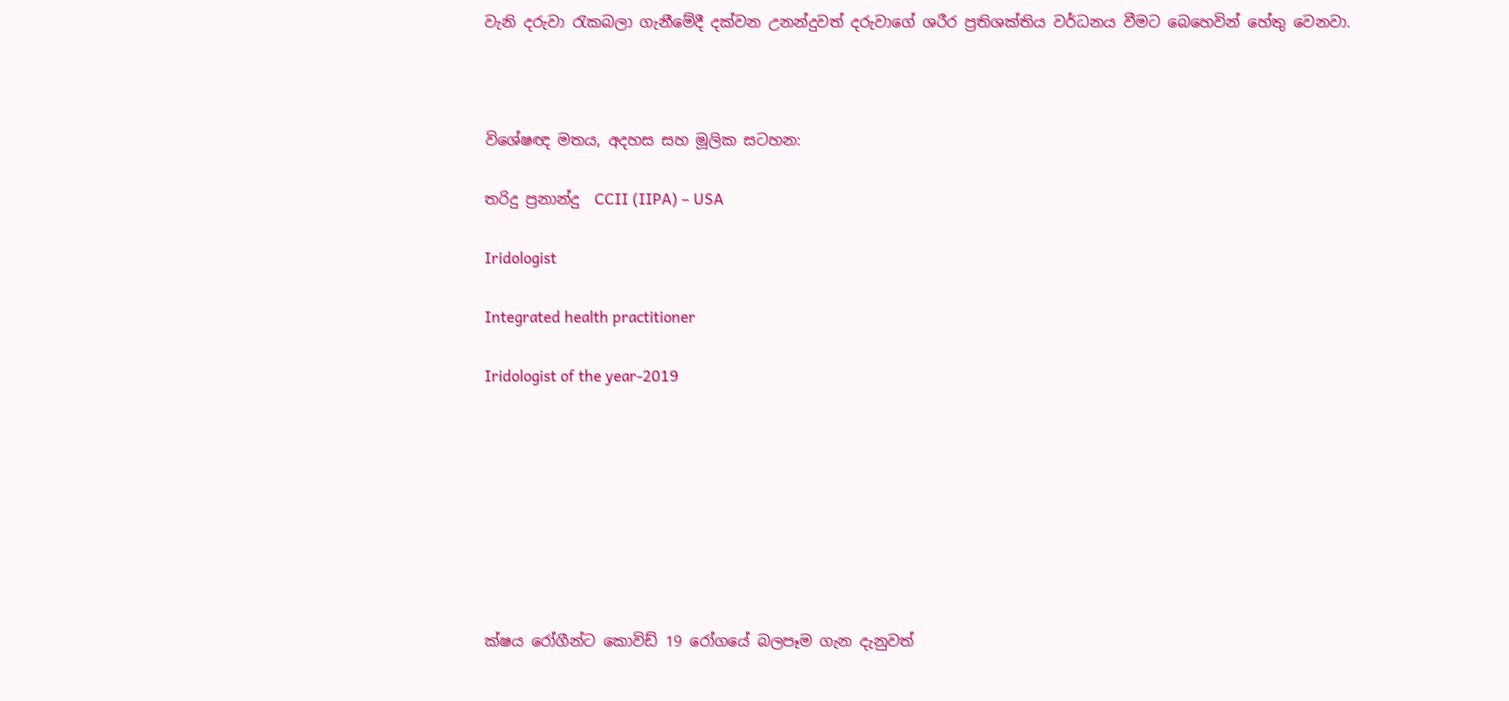වැනි දරුවා රැකබලා ගැනීමේදී දක්වන උනන්දුවත් දරුවාගේ ශරීර ප්‍රතිශක්තිය වර්ධනය වීමට බෙහෙවින් හේතු වෙනවා.



විශේෂඥ මතය, අදහස සහ මූලික සටහන:

තරිදු ප්‍රනාන්දු  CCII (IIPA) – USA

Iridologist

Integrated health practitioner

Iridologist of the year-2019








ක්ෂය රෝගීන්ට කොවිඩ් 19 රෝග‍යේ බලපෑම ගැන දැනුවත්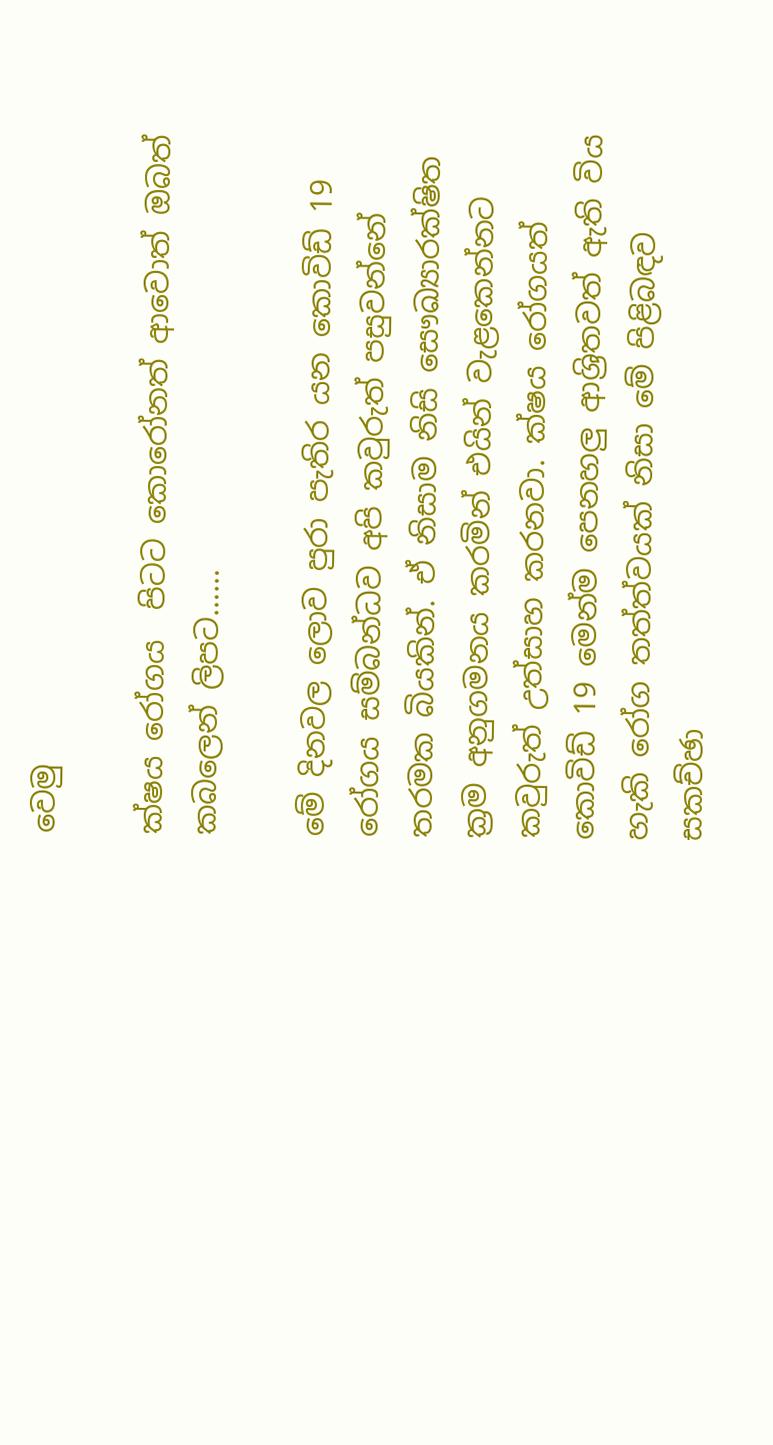වෙමු

ක්ෂය රෝගය  පිටට කොරෝනත් ආවොත් ඔබත් කබලෙන් ලිපට……

මේ දිනවල ලොව පුරා පැතිර යන කොවිඩ් 19 රෝගය සම්බන්ධව අපි කවුරුත් පසුවන්නේ තරමක බියකින්. ඒ නිසාම නිසි සෞඛ්‍යාරක්ෂිත ක්‍රම අනුගමනය කරමින් එයින් වැළකෙන්නට කවුරුත් උත්සාහ කරනවා. ක්ෂය රෝගයත් කොවිඩ් 19 මෙන්ම පෙනහලු ආශ්‍රිතවත් ඇති විය හැකි රෝග තත්ත්වයක් නිසා මේ පිළිබඳව සකච්ඡා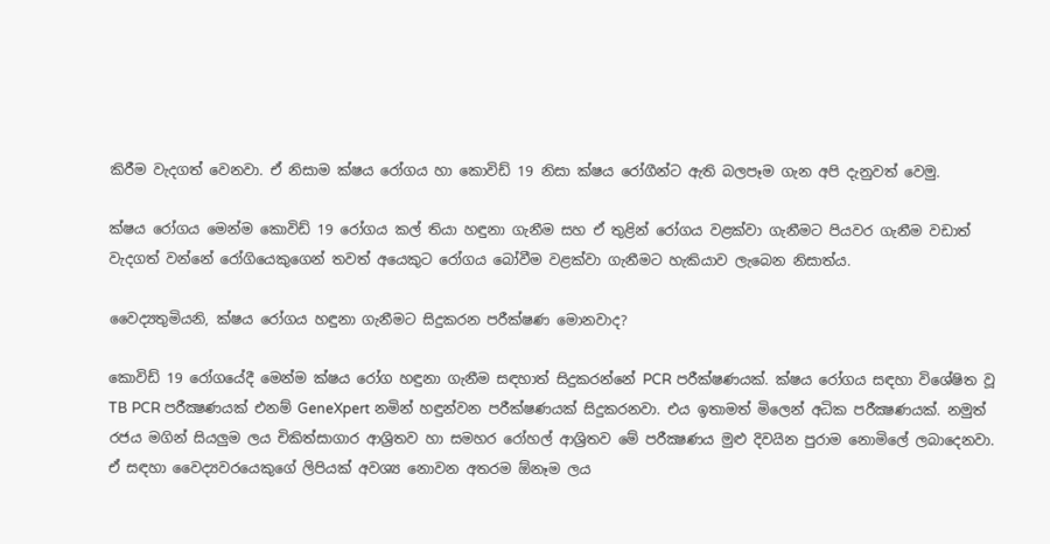කිරීම වැදගත් වෙනවා. ඒ නිසාම ක්ෂය රෝගය හා කොවිඩ් 19 නිසා ක්ෂය රෝගීන්ට ඇති බලපෑම ගැන අපි දැනුවත් වෙමු.

ක්ෂය රෝගය මෙන්ම කොවිඩ් 19 රෝගය කල් තියා හඳුනා ගැනීම සහ ඒ තුළින් රෝගය වළක්වා ගැනීමට පියවර ගැනීම වඩාත් වැදගත් වන්නේ රෝගියෙකුගෙන් තවත් අයෙකුට රෝගය බෝවීම වළක්වා ගැනීමට හැකියාව ලැබෙන නිසාත්ය.

වෛද්‍යතුමියනි, ක්ෂය රෝගය හඳුනා ගැනීමට සිදුකරන පරීක්ෂණ මොනවාද?

කොවිඩ් 19 රෝගයේදී මෙන්ම ක්ෂය රෝග හඳුනා ගැනීම සඳහාත් සිදුකරන්නේ PCR පරීක්ෂණයක්. ක්ෂය රෝගය සඳහා විශේෂිත වූ TB PCR පරීක්‍ෂණයක් එනම් GeneXpert නමින් හඳුන්වන පරීක්ෂණයක් සිදුකරනවා. එය ඉතාමත් මිලෙන් අධික පරීක්‍ෂණයක්. නමුත් රජය මගින් සියලුම ලය චිකිත්සාගාර ආශ්‍රිතව හා සමහර රෝහල් ආශ්‍රිතව මේ පරීක්‍ෂණය මුළු දිවයින පුරාම නොමිලේ ලබාදෙනවා. ඒ සඳහා වෛද්‍යවරයෙකුගේ ලිපියක් අවශ්‍ය නොවන අතරම ඕනෑම ලය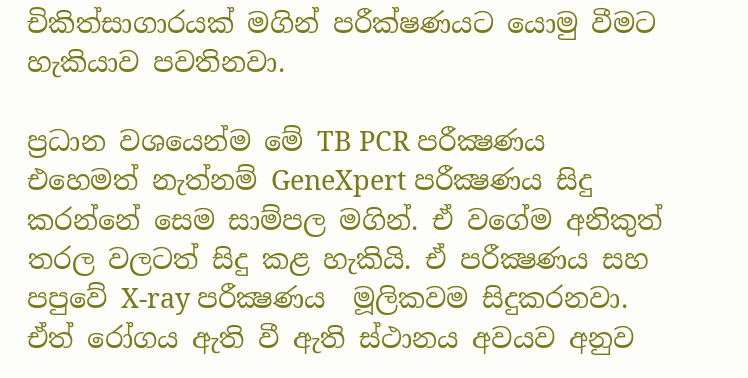චිකිත්සාගාරයක් මගින් පරීක්ෂණයට යොමු වීමට හැකියාව පවතිනවා.

ප්‍රධාන වශයෙන්ම මේ TB PCR පරීක්‍ෂණය එහෙමත් නැත්නම් GeneXpert පරීක්‍ෂණය සිදු කරන්නේ සෙම සාම්පල මගින්. ඒ වගේම අනිකුත් තරල වලටත් සිදු කළ හැකියි. ඒ පරීක්‍ෂණය සහ පපුවේ X-ray පරීක්‍ෂණය  මූලිකවම සිදුකරනවා. ඒත් රෝගය ඇති වී ඇති ස්ථානය අවයව අනුව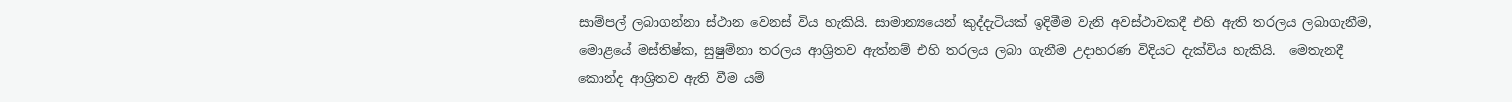සාම්පල් ලබාගන්නා ස්ථාන වෙනස් විය හැකියි. සාමාන්‍යයෙන් කුද්දැටියක් ඉදිමීම වැනි අවස්ථාවකදී එහි ඇති තරලය ලබාගැනීම, මොළයේ මස්තිෂ්ක, සුෂුම්නා තරලය ආශ්‍රිතව ඇත්නම් එහි තරලය ලබා ගැනීම උදාහරණ විදියට දැක්විය හැකියි.  මෙතැනදී කොන්ද ආශ්‍රිතව ඇති වීම යම්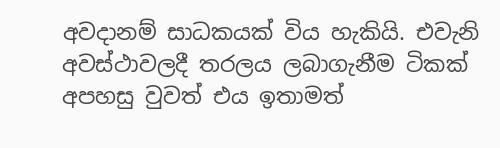අවදානම් සාධකයක් විය හැකියි. එවැනි අවස්ථාවලදී තරලය ලබාගැනීම ටිකක් අපහසු වුවත් එය ඉතාමත්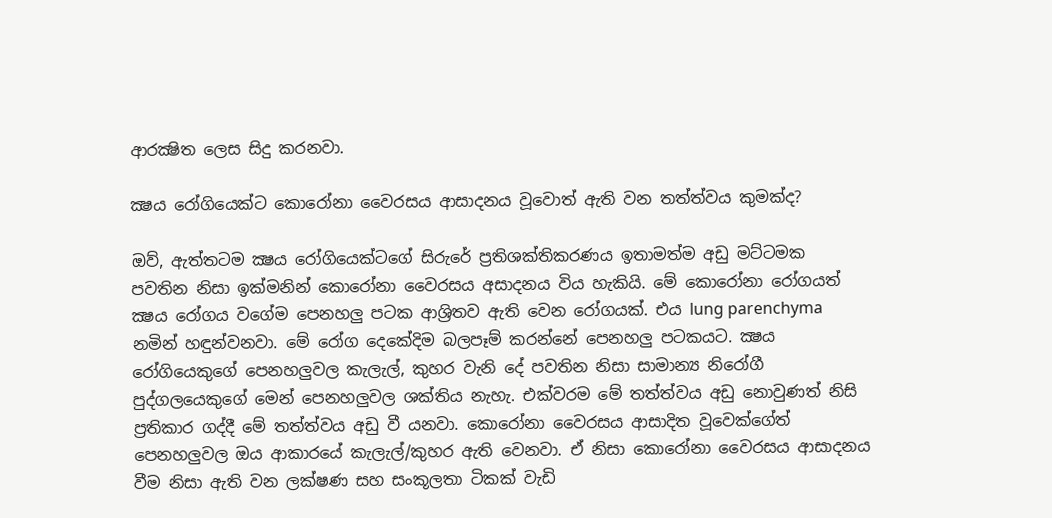ආරක්‍ෂිත ලෙස සිදු කරනවා.

ක්‍ෂය රෝගියෙක්ට කොරෝනා වෛරසය ආසාදනය වූවොත් ඇති වන තත්ත්වය කුමක්ද?

ඔව්, ඇත්තටම ක්‍ෂය රෝගියෙක්ටගේ සිරුරේ ප්‍රතිශක්තිකරණය ඉතාමත්ම අඩු මට්ටමක පවතින නිසා ඉක්මනින් කොරෝනා වෛරසය අසාදනය විය හැකියි. මේ කොරෝනා රෝගයත් ක්‍ෂය රෝගය වගේම පෙනහලු පටක ආශ්‍රිතව ඇති වෙන රෝගයක්. එය lung parenchyma නමින් හඳුන්වනවා. මේ රෝග දෙකේදිම බලපෑම් කරන්නේ පෙනහලු පටකයට. ක්‍ෂය රෝගියෙකුගේ පෙනහලුවල කැලැල්, කුහර වැනි දේ පවතින නිසා සාමාන්‍ය නිරෝගී පුද්ගලයෙකුගේ මෙන් පෙනහලුවල ශක්තිය නැහැ. එක්වරම මේ තත්ත්වය අඩු නොවුණත් නිසි ප්‍රතිකාර ගද්දී මේ තත්ත්වය අඩු වී යනවා. කොරෝනා වෛරසය ආසාදිත වූවෙක්ගේත් පෙනහලුවල ඔය ආකාරයේ කැලැල්/කුහර ඇති වෙනවා. ඒ නිසා කොරෝනා වෛරසය ආසාදනය වීම නිසා ඇති වන ලක්ෂණ සහ සංකූලතා ටිකක් වැඩි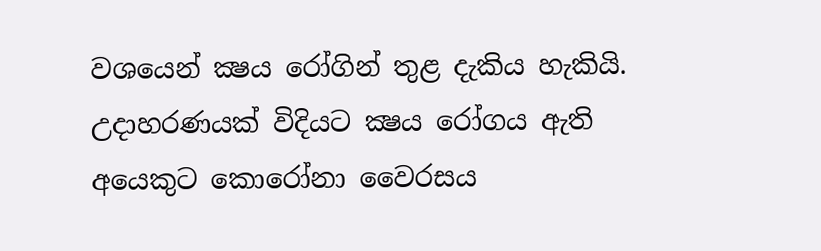වශයෙන් ක්‍ෂය රෝගින් තුළ දැකිය හැකියි. උදාහරණයක් විදියට ක්‍ෂය රෝගය ඇති අයෙකුට කොරෝනා වෛරසය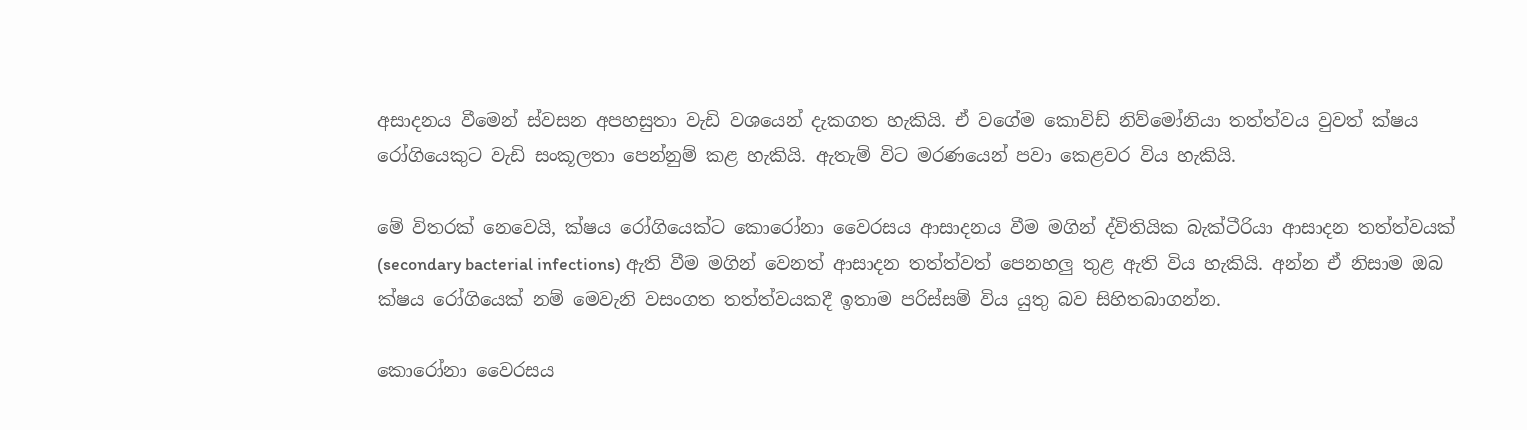අසාදනය වීමෙන් ස්වසන අපහසුතා වැඩි වශයෙන් දැකගත හැකියි. ඒ වගේම කොවිඩ් නිව්මෝනියා තත්ත්වය වුවත් ක්ෂය රෝගියෙකුට වැඩි සංකූලතා පෙන්නුම් කළ හැකියි. ඇතැම් විට මරණයෙන් පවා කෙළවර විය හැකියි.

මේ විතරක් නෙවෙයි, ක්ෂය රෝගියෙක්ට කොරෝනා වෛරසය ආසාදනය වීම මගින් ද්විතියික බැක්ටීරියා ආසාදන තත්ත්වයක් (secondary bacterial infections) ඇති වීම මගින් වෙනත් ආසාදන තත්ත්වත් පෙනහලු තුළ ඇති විය හැකියි. අන්න ඒ නිසාම ඔබ ක්ෂය රෝගියෙක් නම් මෙවැනි වසංගත තත්ත්වයකදී ඉතාම පරිස්සම් විය යුතු බව සිහිතබාගන්න.

කොරෝනා වෛරසය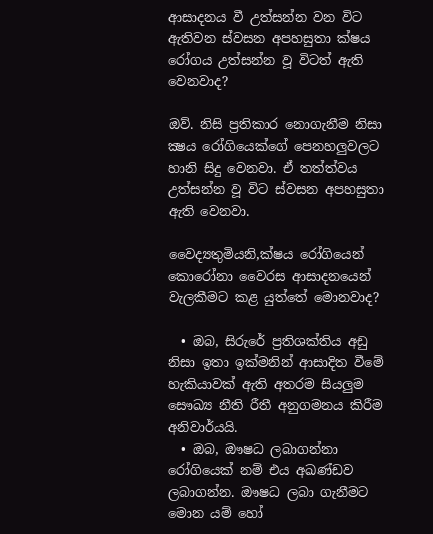ආසාදනය වී උත්සන්න වන විට ඇතිවන ස්වසන අපහසුතා ක්ෂය රෝගය උත්සන්න වූ විටත් ඇති වෙනවාද?

ඔව්. නිසි ප්‍රතිකාර නොගැනීම නිසා ක්‍ෂය රෝගියෙක්ගේ පෙනහලුවලට හානි සිදු වෙනවා. ඒ තත්ත්වය උත්සන්න වූ විට ස්වසන අපහසුතා ඇති වෙනවා.

වෛද්‍යතුමියනි,ක්ෂය රෝගියෙන් කොරෝනා වෛරස ආසාදනයෙන් වැලකීමට කළ යුත්තේ මොනවාද?

  • ඔබ, සිරුරේ ප්‍රතිශක්තිය අඩු නිසා ඉතා ඉක්මනින් ආසාදිත වීමේ හැකියාවක් ඇති අතරම සියලුම සෞඛ්‍ය නීති රීතී අනුගමනය කිරීම අනිවා‍ර්යයි.
  • ඔබ, ඖෂධ ලබාගන්නා රෝගියෙක් නම් එය අඛණ්ඩව ලබාගන්න. ඖෂධ ලබා ගැනීමට මොන යම් හෝ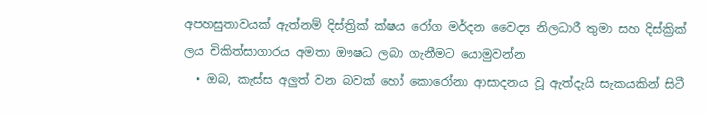අපහසුතාවයක් ඇත්නම් දිස්ත්‍රික් ක්ෂය රෝග මර්දන වෛද්‍ය නිලධාරී තුමා සහ දිස්ක්‍රික් ලය චිකිත්සාගාරය අමතා ඖෂධ ලබා ගැනීමට යොමුවන්න
  • ඔබ, කැස්ස අලුත් වන බවක් හෝ කොරෝනා ආසාදනය වූ ඇත්දැයි සැකයකින් සිටී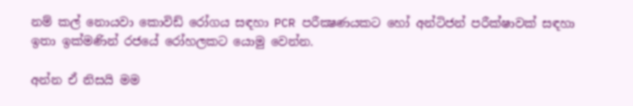නම් කල් නොයවා කොවිඩ් රෝගය සඳහා PCR පරීක්‍ෂණයකට හෝ අන්ටිජන් පරීක්ෂාවක් සඳහා ඉතා ඉක්මණින් රජයේ රෝහලකට යොමු වෙන්න.

අන්න ඒ නිසයි මම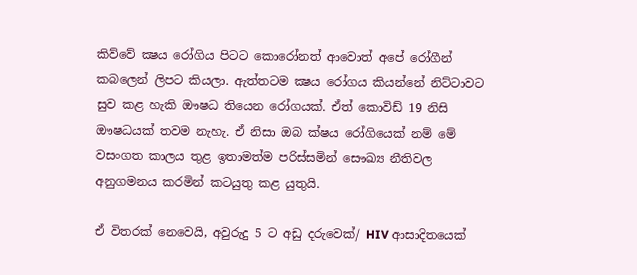කිව්වේ ක්‍ෂය රෝගිය පිටට කොරෝනත් ආවොත් අපේ රෝගීන් කබලෙන් ලිපට කියලා. ඇත්තටම ක්‍ෂය රෝගය කියන්නේ නිට්ටාවට සුව කළ හැකි ඖෂධ තියෙන රෝගයක්. ඒත් කොවිඩ් 19 නිසි ඖෂධයක් තවම නැහැ. ඒ නිසා ඔබ ක්ෂය රෝගියෙක් නම් මේ වසංගත කාලය තුළ ඉතාමත්ම පරිස්සමින් සෞඛ්‍ය නීතිවල අනුගමනය කරමින් කටයුතු කළ යුතුයි.

ඒ විතරක් නෙවෙයි, අවුරුදු 5 ට අඩු දරුවෙක්/ HIV ආසාදිතයෙක්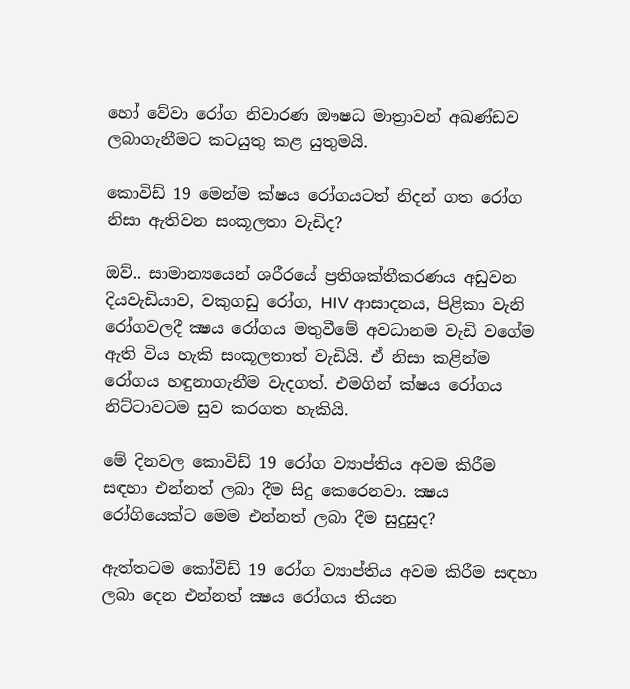හෝ වේවා රෝග නිවාරණ ඖෂධ මාත්‍රාවන් අඛණ්ඩව ලබාගැනීමට කටයුතු කළ යුතුමයි.

කොවිඩ් 19 මෙන්ම ක්ෂය රෝගයටත් නිදන් ගත රෝග නිසා ඇතිවන සංකූලතා වැඩිද?

ඔව්.. සාමාන්‍යයෙන් ශරීරයේ ප්‍රතිශක්තීකරණය අඩුවන දියවැඩියාව, වකුගඩු රෝග, HIV ආසාදනය, පිළිකා වැනි රෝගවලදී ක්‍ෂය රෝගය මතුවීමේ අවධානම වැඩි වගේම ඇති විය හැකි සංකූලතාත් වැඩියි. ඒ නිසා කළින්ම රෝගය හඳුනාගැනීම වැදගත්. එමගින් ක්ෂය රෝගය නිට්ටාවටම සුව කරගත හැකියි.

මේ දිනවල කොවිඩ් 19 රෝග ව්‍යාප්තිය අවම කිරීම සඳහා එන්නත් ලබා දීම සිදු කෙරෙනවා. ක්‍ෂය රෝගියෙක්ට මෙම එන්නත් ලබා දීම සුදුසුද?

ඇත්තටම කෝවිඩ් 19 රෝග ව්‍යාප්තිය අවම කිරීම සඳහා ලබා දෙන එන්නත් ක්‍ෂය රෝගය තියන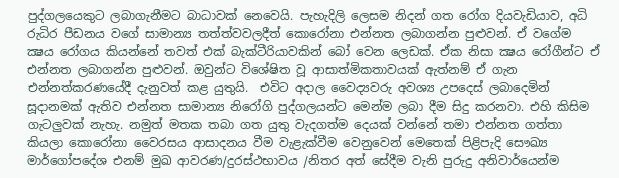පුද්ගලයෙකුට ලබාගැනීමට බාධාවක් නෙවෙයි. පැහැදිලි ලෙසම නිදන් ගත රෝග දියවැඩියාව, අධි රුධිර පීඩනය වගේ සාමාන්‍ය තත්ත්වවලදීත් කොරෝනා එන්නත ලබාගන්න පුළුවන්. ඒ වගේම ක්‍ෂය රෝගය කියන්නේ තවත් එක් බැක්ටීරියාවකින් බෝ වෙන ලෙඩක්. ඒක නිසා ක්‍ෂය රෝගීන්ට ඒ එන්නත ලබාගන්න පුළුවන්. ඔවුන්ට විශේෂිත වූ ආසාත්මිකතාවයක් ඇත්නම් ඒ ගැන  එන්නත්කරණයේදී දැනුවත් කළ යුතුයි.  එවිට අදාල වෛද්‍යවරු අවශ්‍ය උපදෙස් ලබාදෙමින් සූදානමක් ඇතිව එන්නත සාමාන්‍ය නිරෝගි පුද්ගලයන්ට මෙන්ම ලබා දීම සිදු කරනවා. එහි කිසිම ගැටලුවක් නැහැ. නමුත් මතක තබා ගත යුතු වැදගත්ම දෙයක් වන්නේ තමා එන්නත ගත්තා කියලා කොරෝනා වෛරසය ආසාදනය වීම වැළැක්වීම වෙනුවෙන් මෙතෙක් පිළිපැදි සෞඛ්‍ය මාර්ගෝපදේශ එනම් මුඛ ආවරණ/දුරස්ථභාවය /නිතර අත් සේදීම වැනි පුරුදු අනිවාර්යෙන්ම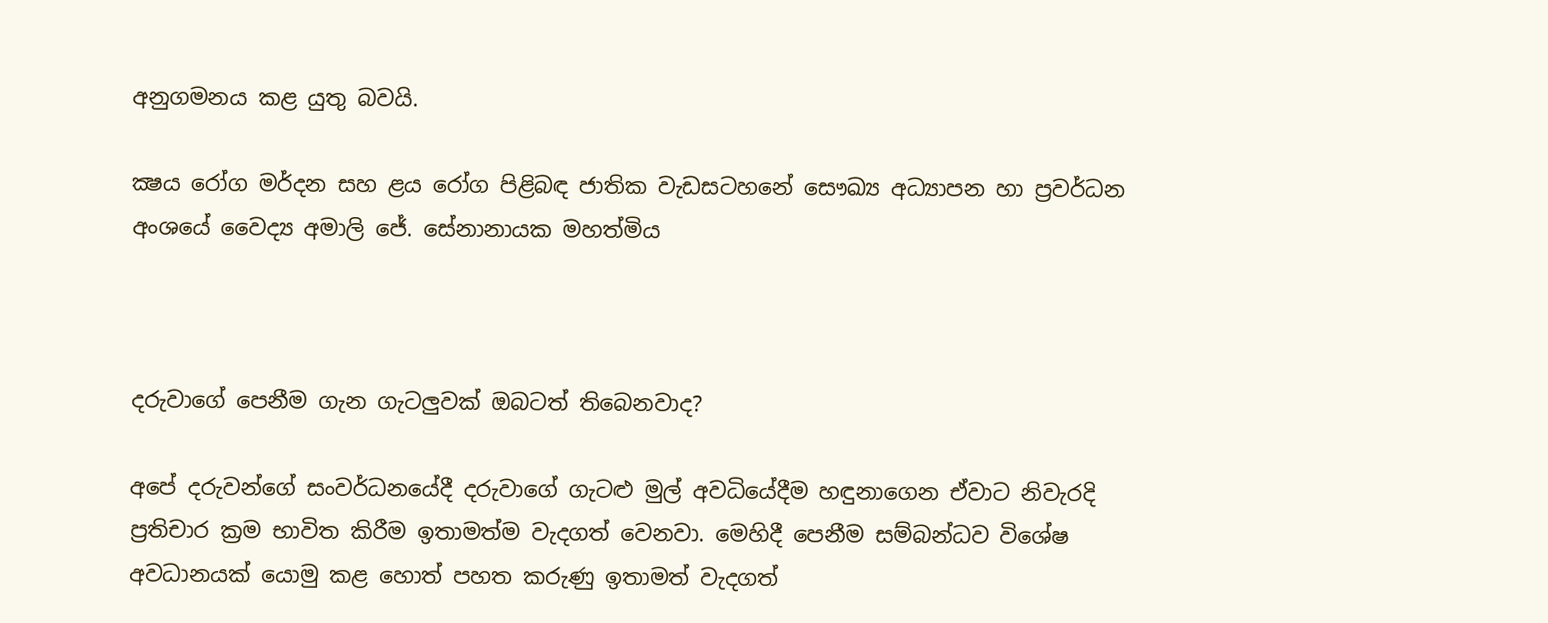අනුගමනය කළ යුතු බවයි.

ක්‍ෂය රෝග මර්දන සහ ළය රෝග පිළිබඳ ජාතික වැඩසටහනේ සෞඛ්‍ය අධ්‍යාපන හා ප්‍රවර්ධන අංශයේ වෛද්‍ය අමාලි ජේ. සේනානායක මහත්මිය



දරුවාගේ පෙනීම ගැන ගැටලුවක් ඔබටත් තිබෙනවාද?

අපේ දරුවන්ගේ සංවර්ධනයේදී දරුවාගේ ගැටළු මුල් අවධියේදීම හඳුනාගෙන ඒවාට නිවැරදි ප්‍රතිචාර ක්‍රම භාවිත කිරීම ඉතාමත්ම වැදගත් වෙනවා. මෙහිදී පෙනීම සම්බන්ධව විශේෂ අවධානයක් යොමු කළ හොත් පහත කරුණු ඉතාමත් වැදගත්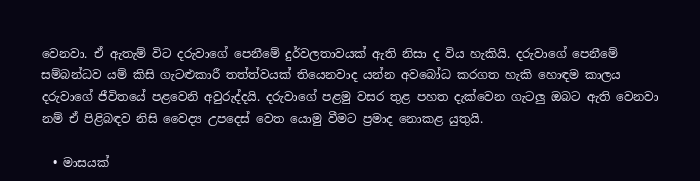වෙනවා. ඒ ඇතැම් විට දරුවාගේ පෙනීමේ දුර්වලතාවයක් ඇති නිසා ද විය හැකියි. දරුවාගේ පෙනීමේ සම්බන්ධව යම් කිසි ගැටළුකාරී තත්ත්වයක් තියෙනවාද යන්න අවබෝධ කරගත හැකි හොඳම කාලය දරුවාගේ ජීවිතයේ පළවෙනි අවුරුද්දයි. දරුවාගේ පළමු වසර තුළ පහත දැක්වෙන ගැටලු ඔබට ඇති වෙනවා නම් ඒ පිළිබඳව නිසි වෛද්‍ය උපදෙස් වෙත යොමු වීමට ප්‍රමාද නොකළ යුතුයි.

  • මාසයක්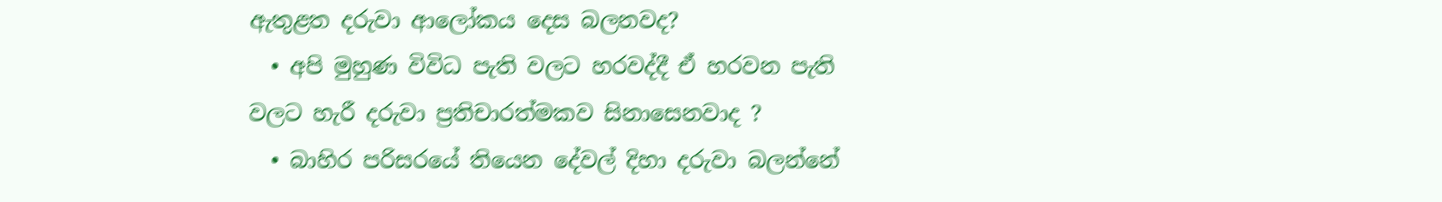ඇතුළත දරුවා ආලෝකය දෙස බලනවද?
  • අපි මුහුණ විවිධ පැති වලට හරවද්දී ඒ හරවන පැති වලට හැරී දරුවා ප්‍රතිචාරත්මකව සිනාසෙනවාද ?
  • බාහිර පරිසරයේ තියෙන දේවල් දිහා දරුවා බලන්නේ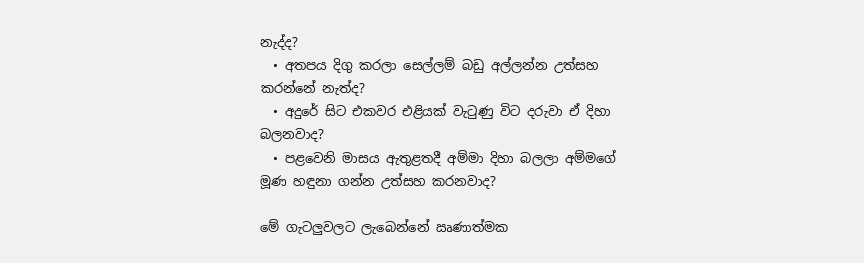නැද්ද?
  • අතපය දිගු කරලා සෙල්ලම් බඩු අල්ලන්න උත්සහ කරන්නේ නැත්ද?
  • අදුරේ සිට එකවර එළියක් වැටුණු විට දරුවා ඒ දිහා බලනවාද?
  • පළවෙනි මාසය ඇතුළතදී අම්මා දිහා බලලා අම්මගේ මූණ හඳුනා ගන්න උත්සහ කරනවාද?

මේ ගැටලුවලට ලැබෙන්නේ ඍණාත්මක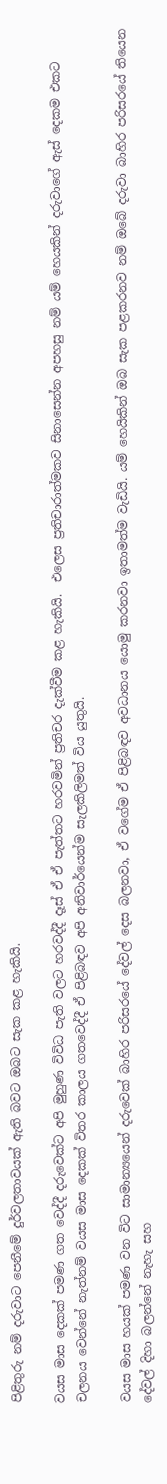පිළිතුරු නම් දරුවා‍ට පෙනීමේ දුර්වලතාවයක් ඇති බවට ඔබට සැක කළ හැකියි.

වයස මාස දෙකක් පමණ ගත වෙද්දී දරුවෙක්ට අපි මුහුණ විවිධ පැති වලට හරවද්දී දෑස් ඒ ඒ පැත්තට හරවමින් ප්‍රතිචර දැක්වීම කළ හැකියි.  එලෙස ප්‍රතිචාරාත්මකව සිනාසෙන්න අපහසු නම් යම් හෙයකින් දරුවාගේ ඇස් දෙකම එකට චලනය වෙන්නේ නැත්නම් වයස මාස දෙකක් විතර කාලය ගතවෙද්දී ඒ පිළිබඳව අපි අනිවාර්යෙන්ම සැලකිලිමත් විය යුතුයි.

වයස මාස හයක් පමණ වන විට සාමාන්‍යයෙන් දරුවෙක් බාහිර පරිසරයේ දේවල් දෙස බලනවා, ඒ වගේම ඒ පිළිබඳව අවධානය යොමු කරනවා ඉතාමත්ම වැඩියි. යම් හෙයිකින් ඔබ සැක පළකරනව නම් ඔබේ දරුවා බාහිර පරිසරයේ තියෙන දේවල් දිහා බලන්නේ නැහැ සහ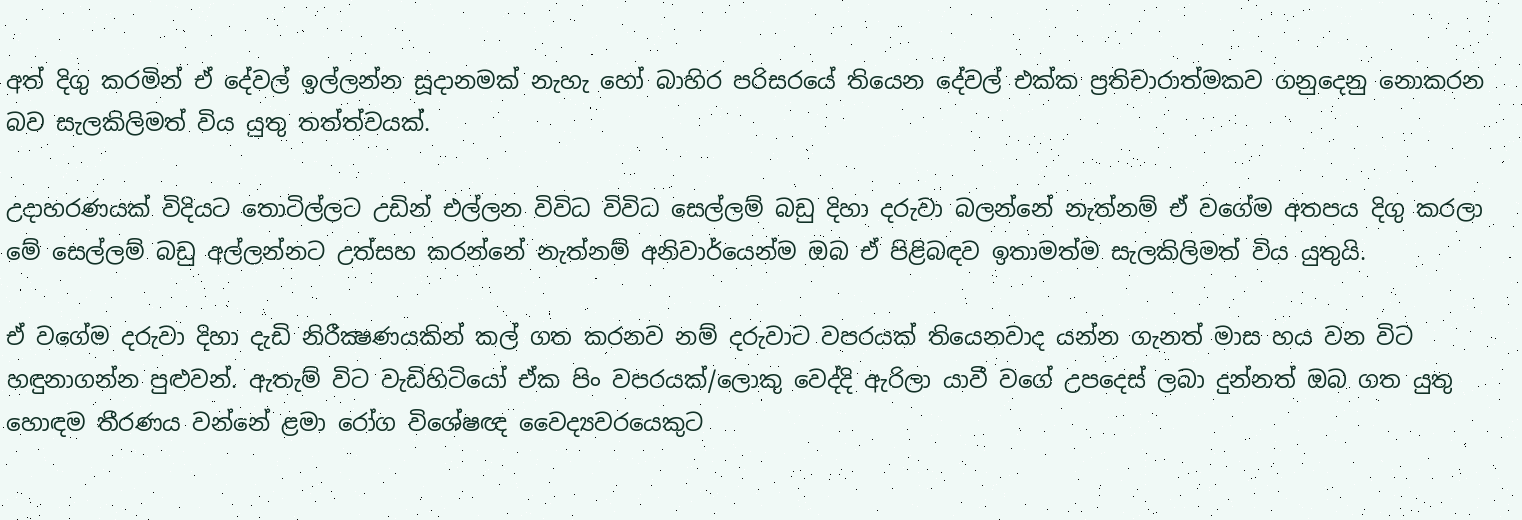අත් දිගු කරමින් ඒ දේවල් ඉල්ලන්න සූදානමක් නැහැ හෝ බාහිර පරිසරයේ තියෙන දේවල් එක්ක ප්‍රතිචාරාත්මකව ගනුදෙනු නොකරන බව සැලකිලිමත් විය යුතු තත්ත්වයක්.

උදාහරණයක් විදියට තොටිල්ලට උඩින් එල්ලන විවිධ විවිධ සෙල්ලම් බඩු දිහා දරුවා බලන්නේ නැත්නම් ඒ වගේම අතපය දිගු කරලා මේ සෙල්ලම් බඩු අල්ලන්නට උත්සහ කරන්නේ නැත්නම් අනිවාර්යෙන්ම ඔබ ඒ පිළිබඳව ඉතාමත්ම සැලකිලිමත් විය යුතුයි.

ඒ වගේම දරුවා දිහා දැඩි නිරීක්‍ෂණයකින් කල් ගත කරනව නම් දරුවාට වපරයක් තියෙනවාද යන්න ගැනත් මාස හය වන විට හඳුනාගන්න පුළුවන්. ඇතැම් විට වැඩිහිටියෝ ඒක පිං වපරයක්/ලොකු වෙද්දි ඇරිලා යාවී වගේ උපදෙස් ලබා දුන්නත් ඔබ ගත යුතු හොඳම තීරණය වන්නේ ළමා රෝග විශේෂඥ වෛද්‍යවරයෙකුට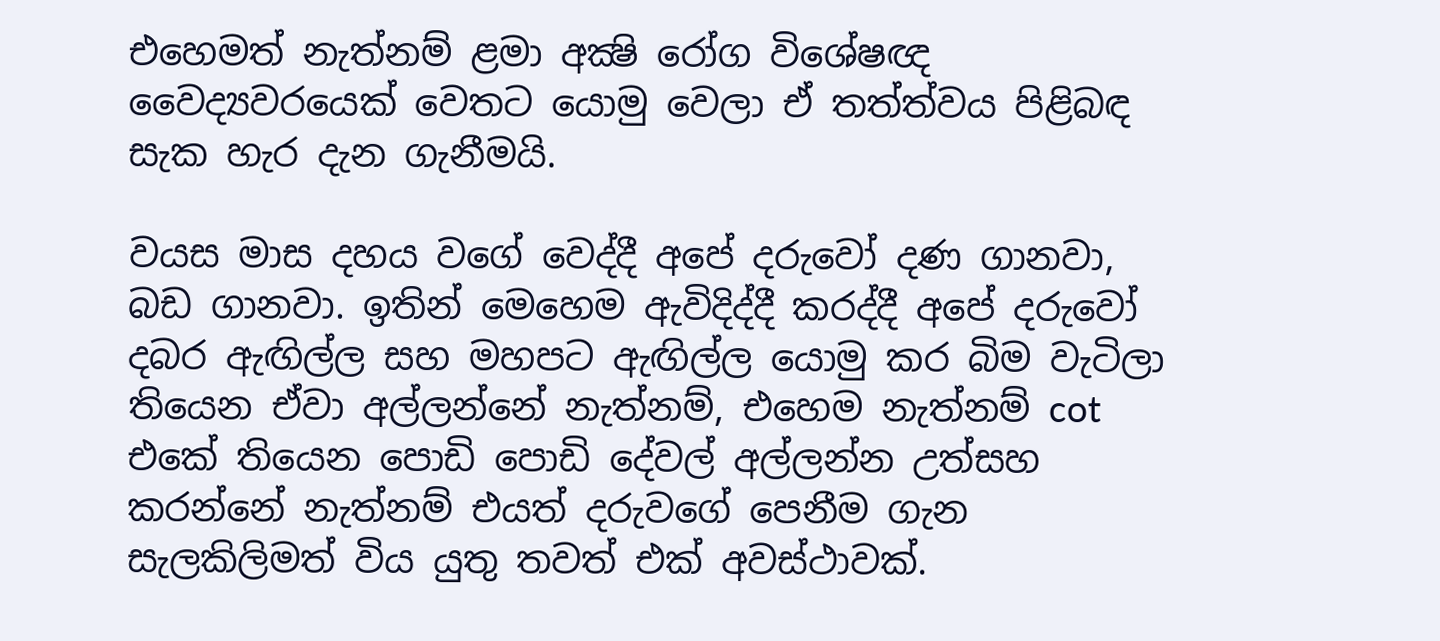එහෙමත් නැත්නම් ළමා අක්‍ෂි රෝග විශේෂඥ වෛද්‍යවරයෙක් වෙතට යොමු වෙලා ඒ තත්ත්වය පිළිබඳ සැක හැර දැන ගැනීමයි.

වයස මාස දහය වගේ වෙද්දී අපේ දරුවෝ දණ ගානවා, බඩ ගානවා. ඉතින් මෙහෙම ඇවිදිද්දී කරද්දී අපේ දරුවෝ දබර ඇඟිල්ල සහ මහපට ඇඟිල්ල යොමු කර බිම වැටිලා තියෙන ඒවා අල්ලන්නේ නැත්නම්, එහෙම නැත්නම් cot එකේ තියෙන පොඩි පොඩි දේවල් අල්ලන්න උත්සහ කරන්නේ නැත්නම් එයත් දරුවගේ පෙනීම ගැන සැලකිලිමත් විය යුතු තවත් එක් අවස්ථාවක්.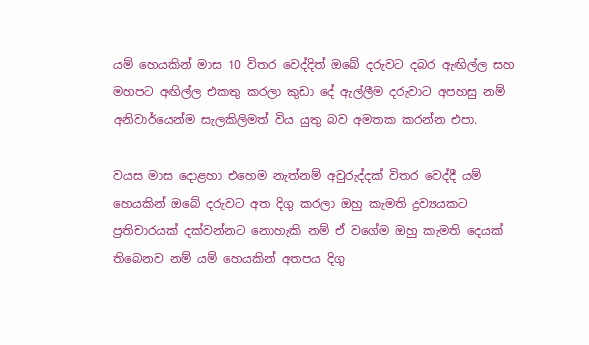යම් හෙයකින් මාස 10 විතර වෙද්දිත් ඔබේ දරුවට දබර ඇඟිල්ල සහ මහපට අඟිල්ල එකතු කරලා කුඩා දේ ඇල්ලීම දරුවාට අපහසු නම් අනිවාර්යෙන්ම සැලකිලිමත් විය යුතු බව අමතක කරන්න එපා.

වයස මාස දොළහා එහෙම නැත්නම් අවුරුද්දක් විතර වෙද්දී යම් හෙයකින් ඔබේ දරුවට අත දිගු කරලා ඔහු කැමති ද්‍රව්‍යයකට ප්‍රතිචාරයක් දක්වන්නට නොහැකි නම් ඒ වගේම ඔහු කැමති දෙයක් තිබෙනව නම් යම් හෙයකින් අතපය දිගු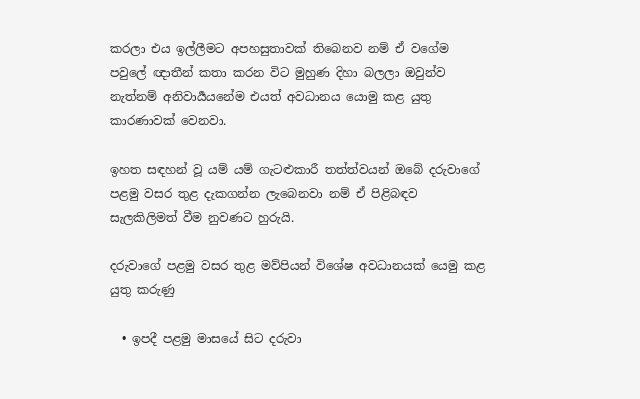කරලා එය ඉල්ලීමට අපහසුතාවක් තිබෙනව නම් ඒ වගේම පවුලේ ඥාතීන් කතා කරන විට මුහුණ දිහා බලලා ඔවුන්ව නැත්නම් අනිවාර්‍යයනේම එයත් අවධානය යොමු කළ යුතු කාරණාවක් වෙනවා.

ඉහත සඳහන් වූ යම් යම් ගැටළුකාරී තත්ත්වයන් ඔබේ දරුවාගේ පළමු වසර තුළ දැකගන්න ලැබෙනවා නම් ඒ පිළිබඳව සැලකිලිමත් වීම නුවණට හුරුයි.

දරුවාගේ පළමු වසර තුළ මව්පියන් විශේෂ අවධානයක් යෙමු කළ යුතු කරුණු

  • ඉපදී පළමු මාසයේ සිට දරුවා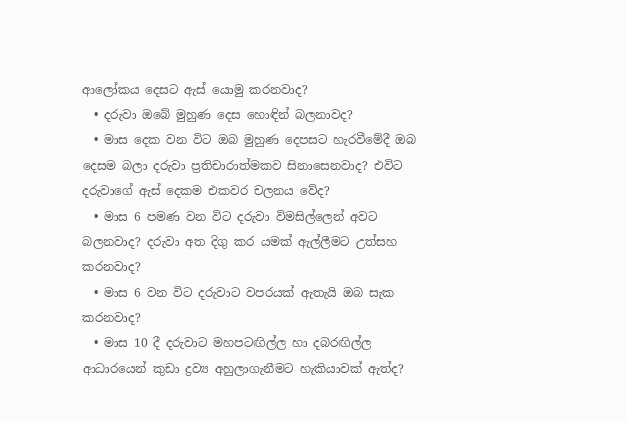ආලෝකය දෙසට ඇස් යොමු කරනවාද?
  • දරුවා ඔබේ මුහුණ දෙස හොඳින් බලනාවද?
  • මාස දෙක වන විට ඔබ මුහුණ දෙපසට හැරවීමේදී ඔබ දෙසම බලා දරුවා ප්‍රතිචාරාත්මකව සිනාසෙනවාද? එවිට දරුවාගේ ඇස් දෙකම එකවර චලනය වේද?
  • මාස 6 පමණ වන විට දරුවා විමසිල්ලෙන් අවට බලනවාද? දරුවා අත දිගු කර යමක් ඇල්ලීමට උත්සහ කරනවාද?
  • මාස 6 වන විට දරුවාට වපරයක් ඇතැයි ඔබ සැක කරනවාද?
  • මාස 10 දී දරුවාට මහපටඟිල්ල හා දබරඟිල්ල ආධාරයෙන් කුඩා ද්‍රව්‍ය අහුලාගැනීමට හැකියාවක් ඇත්ද?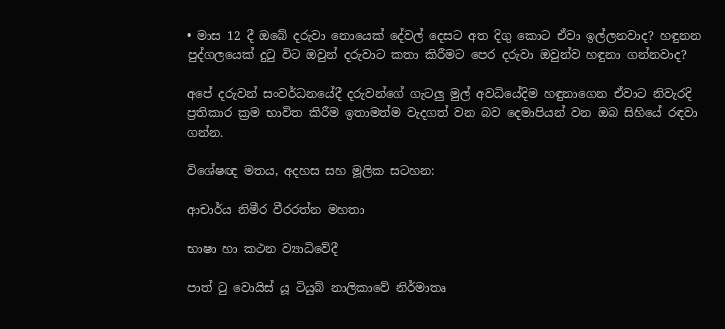• මාස 12 දී ඔබේ දරුවා නොයෙක් දේවල් දෙසට අත දිගු කොට ඒවා ඉල්ලනවාද? හඳුනන පුද්ගලයෙක් දුටු විට ඔවුන් දරුවාට කතා කිරීමට පෙර දරුවා ඔවුන්ව හඳුනා ගන්නවාද?

අපේ දරුවන් සංවර්ධනයේදී දරුවන්ගේ ගැටලු මුල් අවධියේදිම හඳුනාගෙන ඒවාට නිවැරදි ප්‍රතිකාර ක්‍රම භාවිත කිරීම ඉතාමත්ම වැදගත් වන බව දෙමාපියන් වන ඔබ සිහියේ රඳවා ගන්න.

විශේෂඥ මතය, අදහස සහ මූලික සටහන:

ආචාර්ය නිමීර වීරරත්න මහතා

භාෂා හා කථන ව්‍යාධිවේදී

පාත් ටු වොයිස් යූ ටියුබ් නාලිකාවේ නිර්මාතෘ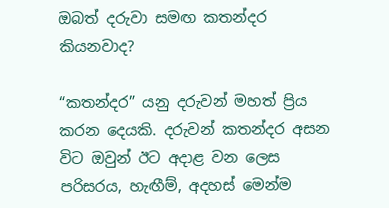ඔබත් දරුවා සමඟ කතන්දර කියනවාද?

“කතන්දර” යනු දරුවන් මහත් ප්‍රිය කරන දෙයකි. දරුවන් කතන්දර අසන විට ඔවුන් ඊට අදාළ වන ලෙස පරිසරය, හැඟීම්, අදහස් මෙන්ම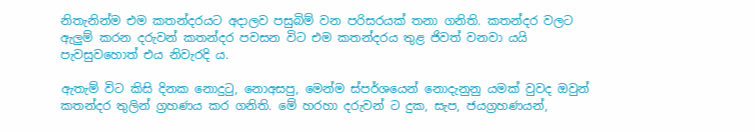නිතැනින්ම එම කතන්දරයට අදාලව පසුබිම් වන පරිසරයක් තනා ගනිති. කතන්දර වලට ඇලුම් කරන දරුවන් කතන්දර පවසන විට එම කතන්දරය තුළ ජිවත් වනවා යයි පැවසුවහොත් එය නිවැරදි ය.

ඇතැම් විට කිසි දිනක නොදුටු, නොඅසපු, මෙන්ම ස්පර්ශයෙන් නොදැනුනු යමක් වුවද ඔවුන් කතන්දර තුලින් ග්‍රහණය කර ගනිති. මේ හරහා දරුවන් ට දුක, සැප, ජයග්‍රහණයන්,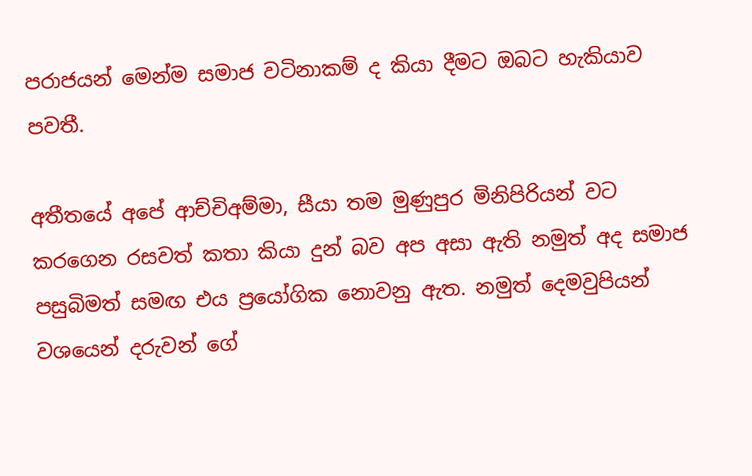පරාජයන් මෙන්ම සමාජ වටිනාකම් ද කියා දීමට ඔබට හැකියාව පවතී.

අතීතයේ අපේ ආච්චිඅම්මා, සීයා තම මුණුපුර මිනිපිරියන් වට කරගෙන රසවත් කතා කියා දුන් බව අප අසා ඇති නමුත් අද සමාජ පසුබිමත් සමඟ එය ප්‍රයෝගික නොවනු ඇත. නමුත් දෙමවුපියන් වශයෙන් දරුවන් ගේ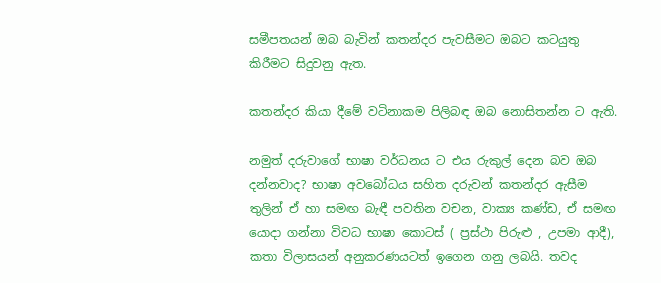සමීපතයන් ඔබ බැවින් කතන්දර පැවසීමට ඔබට කටයුතු කිරීමට සිදුවනු ඇත.

කතන්දර කියා දීමේ වටිනාකම පිලිබඳ ඔබ නොසිතන්න ට ඇති.

නමුත් දරුවාගේ භාෂා වර්ධනය ට එය රුකුල් දෙන බව ඔබ දන්නවාද? භාෂා අවබෝධය සහිත දරුවන් කතන්දර ඇසීම තුලින් ඒ හා සමඟ බැඳී පවතින වචන, වාක්‍ය කණ්ඩ, ඒ සමඟ යොදා ගන්නා විවධ භාෂා කොටස් ( ප්‍රස්ථා පිරුළු , උපමා ආදී), කතා විලාසයන් අනුකරණයටත් ඉගෙන ගනු ලබයි. තවද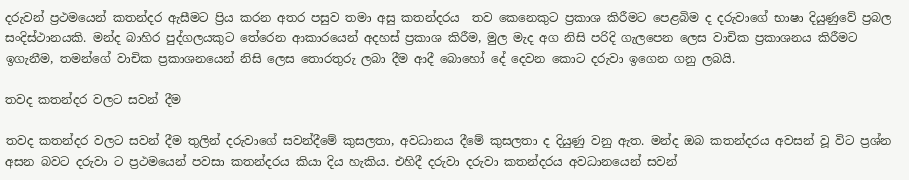දරුවන් ප්‍රථමයෙන් කතන්දර ඇසීමට ප්‍රිය කරන අතර පසුව තමා අසු කතන්දරය  තව කෙනෙකුට ප්‍රකාශ කිරීමට පෙළබිම ද දරුවාගේ භාෂා දියුණුවේ ප්‍රබල සංදිස්ථානයකි. මන්ද බාහිර පුද්ගලයකුට තේරෙන ආකාරයෙන් අදහස් ප්‍රකාශ කිරීම, මුල මැද අග නිසි පරිදි ගැලපෙන ලෙස වාචික ප්‍රකාශනය කිරීමට ඉගැනීම, තමන්ගේ වාචික ප්‍රකාශනයෙන් නිසි ලෙස තොරතුරු ලබා දීම ආදී බොහෝ දේ දෙවන කොට දරුවා ඉගෙන ගනු ලබයි.

තවද කතන්දර වලට සවන් දීම

තවද කතන්දර වලට සවන් දීම තුලින් දරුවාගේ සවන්දීමේ කුසලතා, අවධානය දීමේ කුසලතා ද දියුණු වනු ඇත. මන්ද ඔබ කතන්දරය අවසන් වූ විට ප්‍රශ්න අසන බවට දරුවා ට ප්‍රථමයෙන් පවසා කතන්දරය කියා දිය හැකිය. එහිදී දරුවා දරුවා කතන්දරය අවධානයෙන් සවන්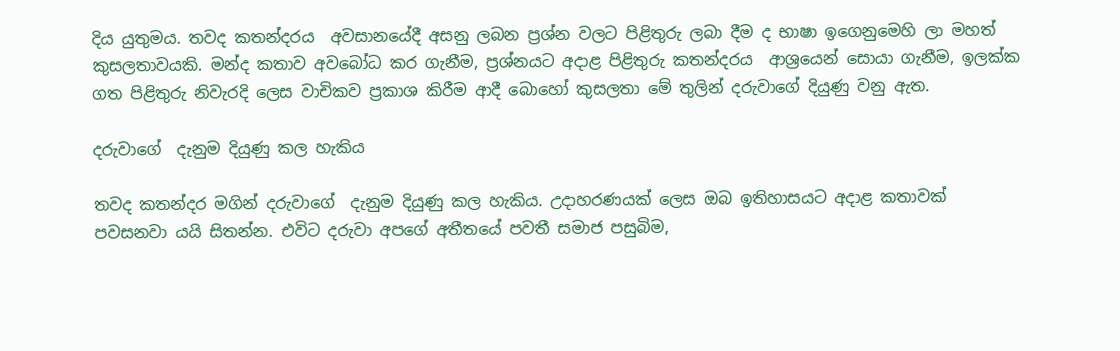දිය යුතුමය. තවද කතන්දරය  අවසානයේදී අසනු ලබන ප්‍රශ්න වලට පිළිතුරු ලබා දීම ද භාෂා ඉගෙනුමෙහි ලා මහත් කුසලතාවයකි. මන්ද කතාව අවබෝධ කර ගැනීම, ප්‍රශ්නයට අදාළ පිළිතුරු කතන්දරය  ආශ්‍රයෙන් සොයා ගැනීම, ඉලක්ක ගත පිළිතුරු නිවැරදි ලෙස වාචිකව ප්‍රකාශ කිරීම ආදී බොහෝ කුසලතා මේ තුලින් දරුවාගේ දියුණු වනු ඇත.

දරුවාගේ  දැනුම දියුණු කල හැකිය

තවද කතන්දර මගින් දරුවාගේ  දැනුම දියුණු කල හැකිය. උදාහරණයක් ලෙස ඔබ ඉතිහාසයට අදාළ කතාවක් පවසනවා යයි සිතන්න. එවිට දරුවා අපගේ අතීතයේ පවතී සමාජ පසුබිම,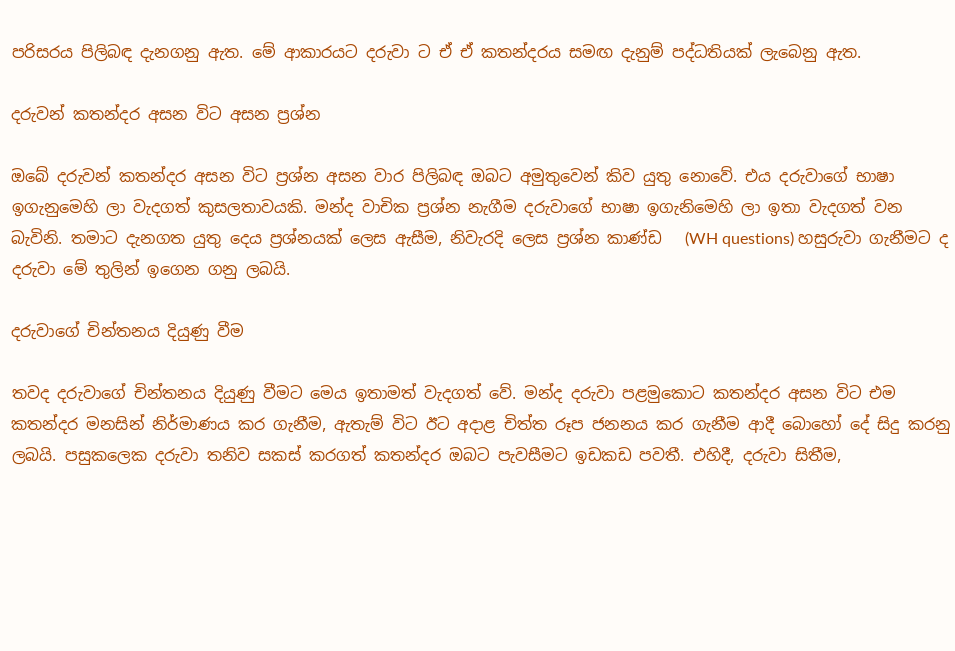පරිසරය පිලිබඳ දැනගනු ඇත. මේ ආකාරයට දරුවා ට ඒ ඒ කතන්දරය සමඟ දැනුම් පද්ධතියක් ලැබෙනු ඇත.

දරුවන් කතන්දර අසන විට අසන ප්‍රශ්න

ඔබේ දරුවන් කතන්දර අසන විට ප්‍රශ්න අසන වාර පිලිබඳ ඔබට අමුතුවෙන් කිව යුතු නොවේ. එය දරුවාගේ භාෂා ඉගැනුමෙහි ලා වැදගත් කුසලතාවයකි. මන්ද වාචික ප්‍රශ්න නැගීම දරුවාගේ භාෂා ඉගැනිමෙහි ලා ඉතා වැදගත් වන බැවිනි. තමාට දැනගත යුතු දෙය ප්‍රශ්නයක් ලෙස ඇසීම, නිවැරදි ලෙස ප්‍රශ්න කාණ්ඩ   (WH questions) හසුරුවා ගැනීමට ද දරුවා මේ තුලින් ඉගෙන ගනු ලබයි.

දරුවාගේ චින්තනය දියුණු වීම

තවද දරුවාගේ චින්තනය දියුණු වීමට මෙය ඉතාමත් වැදගත් වේ. මන්ද දරුවා පළමුකොට කතන්දර අසන විට එම කතන්දර මනසින් නිර්මාණය කර ගැනීම, ඇතැම් විට ඊට අදාළ චිත්ත රූප ජනනය කර ගැනීම ආදී බොහෝ දේ සිදු කරනු ලබයි. පසුකලෙක දරුවා තනිව සකස් කරගත් කතන්දර ඔබට පැවසීමට ඉඩකඩ පවතී. එහිදී, දරුවා සිතීම,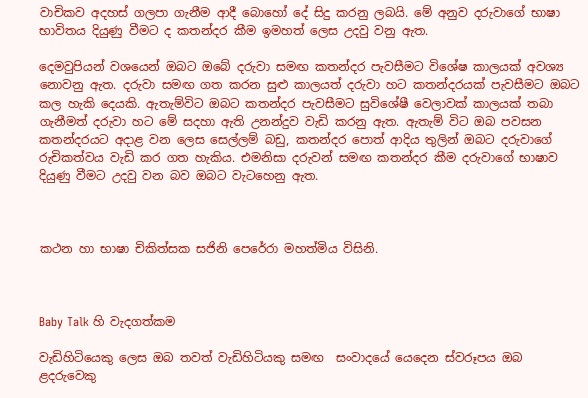වාචිකව අදහස් ගලපා ගැනීම ආදී බොහෝ දේ සිදු කරනු ලබයි. මේ අනුව දරුවාගේ භාෂා භාවිතය දියුණු වීමට ද කතන්දර කීම ඉමහත් ලෙස උදවු වනු ඇත.

දෙමවුපියන් වශයෙන් ඔබට ඔබේ දරුවා සමඟ කතන්දර පැවසීමට විශේෂ කාලයක් අවශ්‍ය නොවනු ඇත. දරුවා සමඟ ගත කරන සුළු කාලයත් දරුවා හට කතන්දරයක් පැවසීමට ඔබට කල හැකි දෙයකි. ඇතැම්විට ඔබට කතන්දර පැවසීමට සුවිශේෂී වෙලාවක් කාලයක් තබා ගැනීමත් දරුවා හට මේ සදහා ඇති උනන්දුව වැඩි කරනු ඇත. ඇතැම් විට ඔබ පවසන කතන්දරයට අදාළ වන ලෙස සෙල්ලම් බඩු, කතන්දර පොත් ආදිය තුලින් ඔබට දරුවාගේ රුචිකත්වය වැඩි කර ගත හැකිය. එමනිසා දරුවන් සමඟ කතන්දර කීම දරුවාගේ භාෂාව දියුණු වීමට උදවු වන බව ඔබට වැටහෙනු ඇත.



කථන හා භාෂා චිකිත්සක සජිනි පෙරේරා මහත්මිය විසිනි.



Baby Talk හි වැදගත්කම

වැඩිහිටියෙකු ලෙස ඔබ තවත් වැඩිහිටියකු සමඟ  සංවාදයේ යෙදෙන ස්වරූපය ඔබ ළදරුවෙකු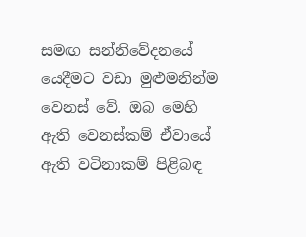සමඟ සන්නිවේදනයේ යෙදීමට වඩා මුළුමනින්ම වෙනස් වේ. ඔබ මෙහි ඇති වෙනස්කම් ඒවායේ ඇති වටිනාකම් පිළිබඳ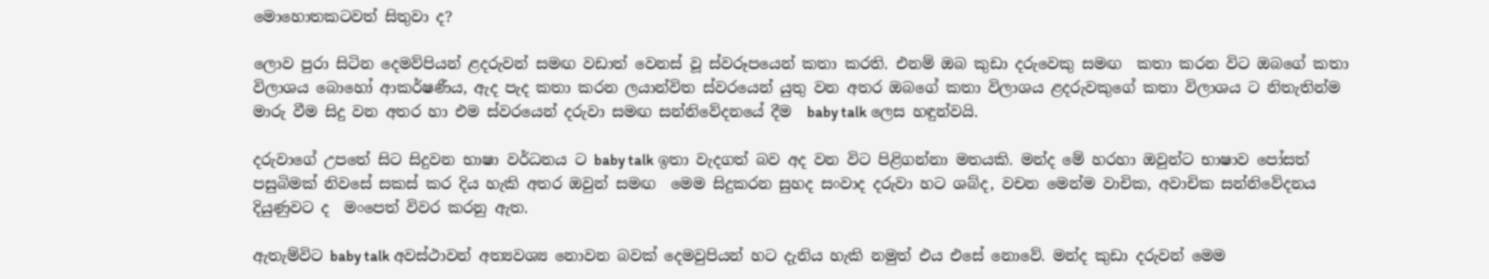මොහොතකටවත් සිතුවා ද?

ලොව පුරා සිටින දෙමව්පියන් ළදරුවන් සමඟ වඩාත් වෙනස් වූ ස්වරූපයෙන් කතා කරති. එනම් ඔබ කුඩා දරුවෙකු සමඟ  කතා කරන විට ඔබගේ කතා විලාශය බොහෝ ආකර්ෂණීය, ඇද පැද කතා කරන ලයාන්විත ස්වරයෙන් යුතු වන අතර ඔබගේ කතා විලාශය ළදරුවකුගේ කතා විලාශය ට නිතැතින්ම මාරු වීම සිදු වන අතර හා එම ස්වරයෙන් දරුවා සමඟ සන්නිවේදනයේ දීම  baby talk ලෙස හඳුන්වයි.

දරුවාගේ උපතේ සිට සිදුවන භාෂා වර්ධනය ට baby talk ඉතා වැදගත් බව අද වන විට පිළිගන්නා මතයකි. මන්ද මේ හරහා ඔවුන්ට භාෂාව පෝසත් පසුබිමක් නිවසේ සකස් කර දිය හැකි අතර ඔවුන් සමඟ  මෙම සිදුකරන සුහද සංවාද දරුවා හට ශබ්ද, වචන මෙන්ම වාචික, අවාචික සන්නිවේදනය දියුණුවට ද  මංපෙත් විවර කරනු ඇත.

ඇතැම්විට baby talk අවස්ථාවන් අත්‍යවශ්‍ය නොවන බවක් දෙමවුපියන් හට දැනිය හැකි නමුත් එය එසේ නොවේ. මන්ද කුඩා දරුවන් මෙම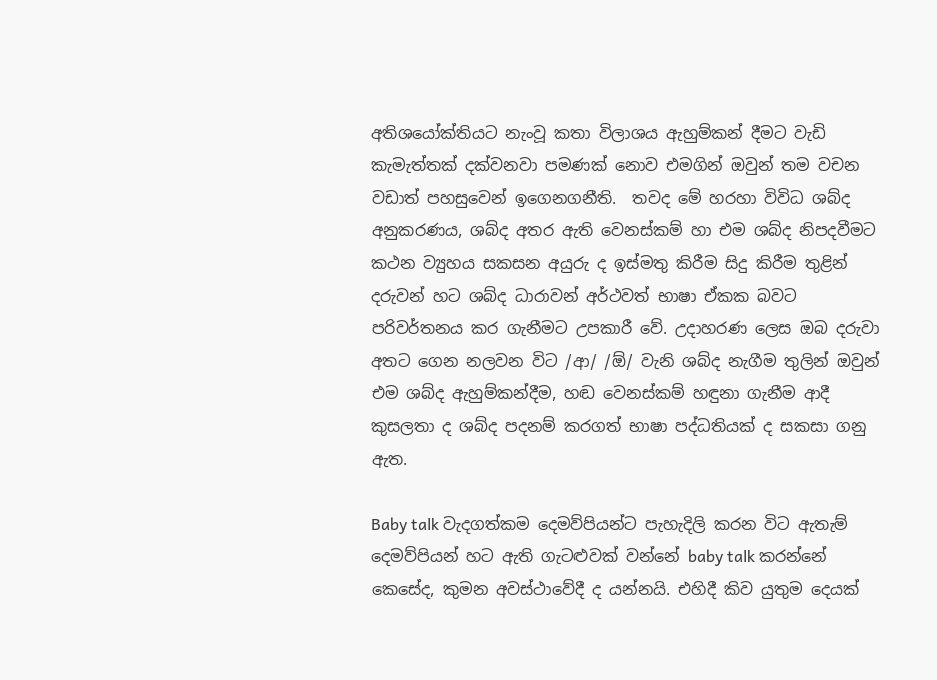අතිශයෝක්තියට නැංවූ කතා විලාශය ඇහුම්කන් දීමට වැඩි කැමැත්තක් දක්වනවා පමණක් නොව එමගින් ඔවුන් තම වචන වඩාත් පහසුවෙන් ඉගෙනගනීති.  තවද මේ හරහා විවිධ ශබ්ද අනුකරණය, ශබ්ද අතර ඇති වෙනස්කම් හා එම ශබ්ද නිපදවීමට කථන ව්‍යුහය සකසන අයුරු ද ඉස්මතු කිරීම සිදු කිරීම තුළින් දරුවන් හට ශබ්ද ධාරාවන් අර්ථවත් භාෂා ඒකක බවට පරිවර්තනය කර ගැනීමට උපකාරී වේ. උදාහරණ ලෙස ඔබ දරුවා අතට ගෙන නලවන විට /ආ/ /ඕ/ වැනි ශබ්ද නැගීම තුලින් ඔවුන් එම ශබ්ද ඇහුම්කන්දීම, හඬ වෙනස්කම් හඳුනා ගැනීම ආදී කුසලතා ද ශබ්ද පදනම් කරගත් භාෂා පද්ධතියක් ද සකසා ගනු ඇත.

Baby talk වැදගත්කම දෙමව්පියන්ට පැහැදිලි කරන විට ඇතැම් දෙමව්පියන් හට ඇති ගැටළුවක් වන්නේ baby talk කරන්නේ කෙසේද, කුමන අවස්ථාවේදී ද යන්නයි. එහිදී කිව යුතුම දෙයක්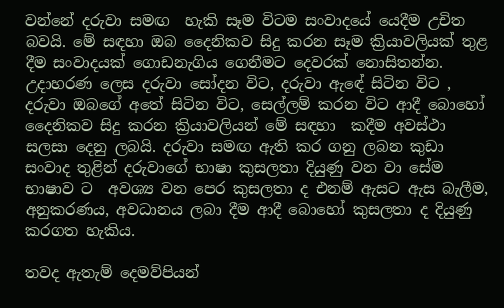වන්නේ දරුවා සමඟ  හැකි සෑම විටම සංවාදයේ යෙදීම උචිත බවයි. මේ සඳහා ඔබ දෛනිකව සිදු කරන සෑම ක්‍රියාවලියක් තුළ දීම සංවාදයක් ගොඩනැගිය ගෙනීමට දෙවරක් නොසිතන්න. උදාහරණ ලෙස දරුවා සෝදන විට, දරුවා ඇඳේ සිටින විට , දරුවා ඔබගේ අතේ සිටින විට, සෙල්ලම් කරන විට ආදී බොහෝ දෛනිකව සිදු කරන ක්‍රියාවලියන් මේ සඳහා  කදීම අවස්ථා සලසා දෙනු ලබයි. දරුවා සමඟ ඇති කර ගනු ලබන කුඩා සංවාද තුළින් දරුවාගේ භාෂා කුසලතා දියුණු වන වා සේම භාෂාව ට  අවශ්‍ය වන පෙර කුසලතා ද එනම් ඇසට ඇස බැලීම, අනුකරණය, අවධානය ලබා දීම ආදී බොහෝ කුසලතා ද දියුණු කරගත හැකිය.

තවද ඇතැම් දෙමව්පියන්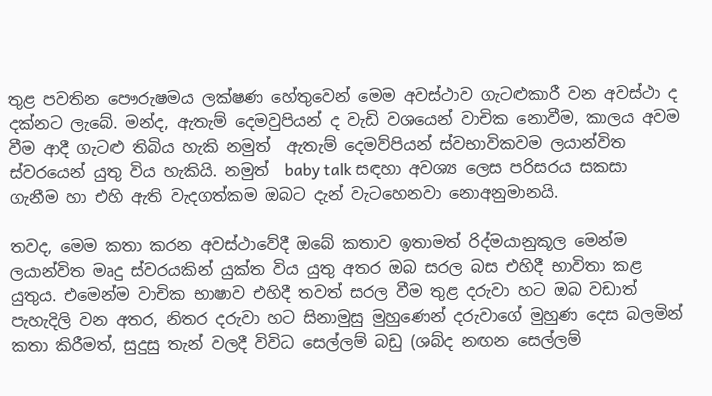තුළ පවතින පෞරුෂමය ලක්ෂණ හේතුවෙන් මෙම අවස්ථාව ගැටළුකාරී වන අවස්ථා ද දක්නට ලැබේ. මන්ද, ඇතැම් දෙමවුපියන් ද වැඩි වශයෙන් වාචික නොවීම, කාලය අවම වීම ආදී ගැටළු තිබිය හැකි නමුත්  ඇතැම් දෙමව්පියන් ස්වභාවිකවම ලයාන්විත ස්වරයෙන් යුතු විය හැකියි. නමුත්  baby talk සඳහා අවශ්‍ය ලෙස පරිසරය සකසා ගැනීම හා එහි ඇති වැදගත්කම ඔබට දැන් වැටහෙනවා නොඅනුමානයි.

තවද, මෙම කතා කරන අවස්ථාවේදී ඔබේ කතාව ඉතාමත් රිද්මයානුකූල මෙන්ම ලයාන්විත මෘදු ස්වරයකින් යුක්ත විය යුතු අතර ඔබ සරල බස එහිදී භාවිතා කළ යුතුය. එමෙන්ම වාචික භාෂාව එහිදී තවත් සරල වීම තුළ දරුවා හට ඔබ වඩාත් පැහැදිලි වන අතර, නිතර දරුවා හට සිනාමුසු මුහුණෙන් දරුවාගේ මුහුණ දෙස බලමින් කතා කිරීමත්, සුදුසු තැන් වලදී විවිධ සෙල්ලම් බඩු (ශබ්ද නඟන සෙල්ලම්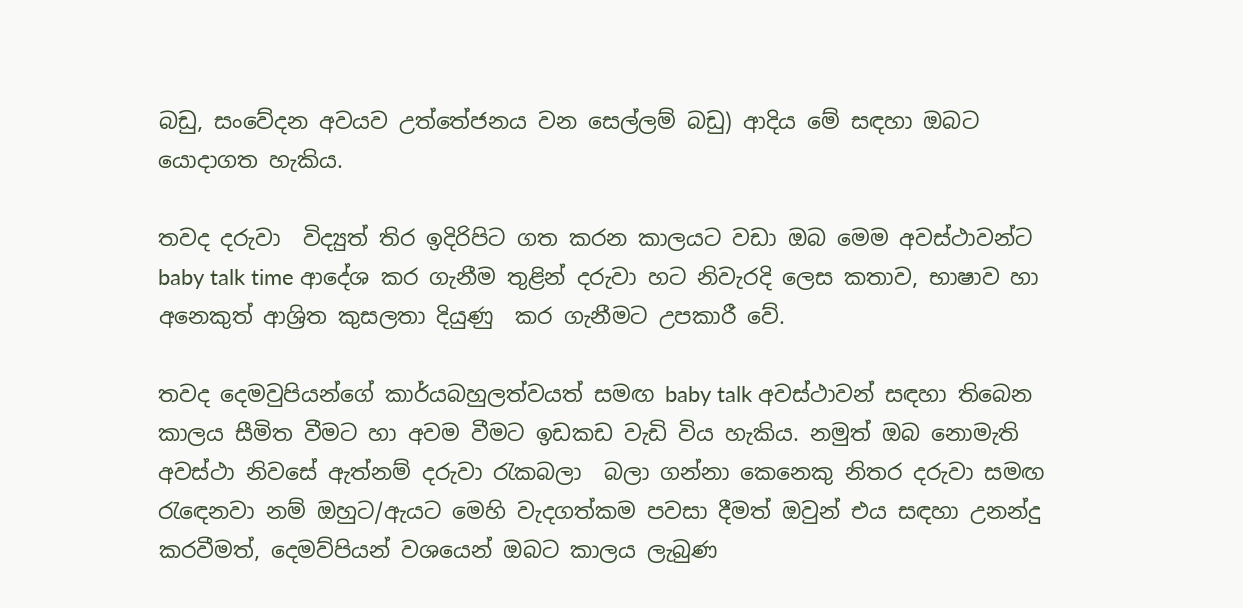බඩු, සංවේදන අවයව උත්තේජනය වන සෙල්ලම් බඩු) ආදිය මේ සඳහා ඔබට යොදාගත හැකිය.

තවද දරුවා  විද්‍යුත් තිර ඉදිරිපිට ගත කරන කාලයට වඩා ඔබ මෙම අවස්ථාවන්ට baby talk time ආදේශ කර ගැනීම තුළින් දරුවා හට නිවැරදි ලෙස කතාව, භාෂාව හා අනෙකුත් ආශ්‍රිත කුසලතා දියුණු  කර ගැනීමට උපකාරී වේ.

තවද දෙමවුපියන්ගේ කාර්යබහුලත්වයත් සමඟ baby talk අවස්ථාවන් සඳහා තිබෙන කාලය සීමිත වීමට හා අවම වීමට ඉඩකඩ වැඩි විය හැකිය. නමුත් ඔබ නොමැති අවස්ථා නිවසේ ඇත්නම් දරුවා රැකබලා  බලා ගන්නා කෙනෙකු නිතර දරුවා සමඟ රැඳෙනවා නම් ඔහුට/ඇයට මෙහි වැදගත්කම පවසා දීමත් ඔවුන් එය සඳහා උනන්දු කරවීමත්, දෙමව්පියන් වශයෙන් ඔබට කාලය ලැබුණ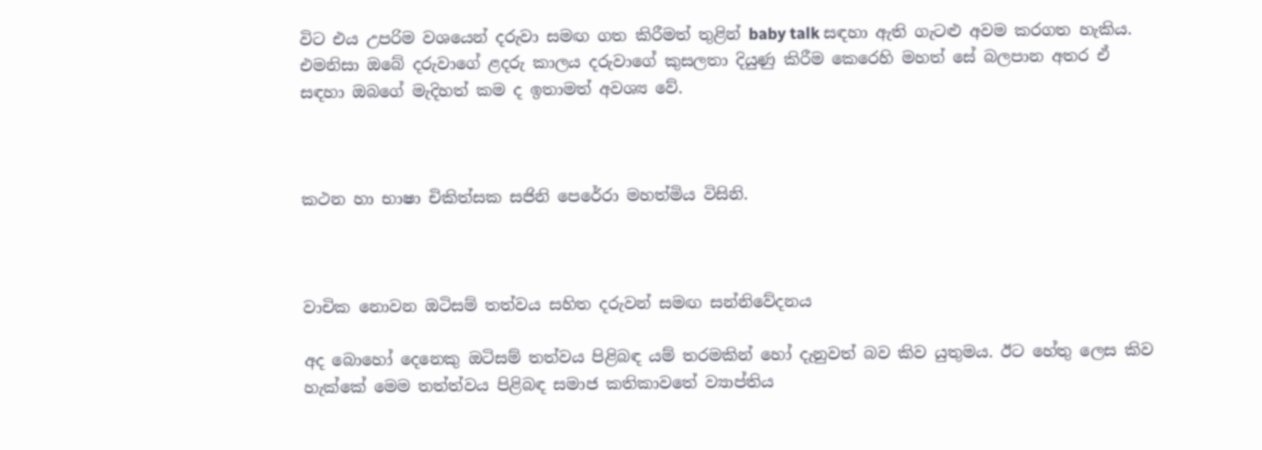විට එය උපරිම වශයෙන් දරුවා සමඟ ගත කිරීමත් තුළින් baby talk සඳහා ඇති ගැටළු අවම කරගත හැකිය. එමනිසා ඔබේ දරුවාගේ ළදරු කාලය දරුවාගේ කුසලතා දියුණු කිරීම කෙරෙහි මහත් සේ බලපාන අතර ඒ සඳහා ඔබගේ මැදිහත් කම ද ඉතාමත් අවශ්‍ය වේ.



කථන හා භාෂා චිකිත්සක සජිනි පෙරේරා මහත්මිය විසිනි.



වාචික නොවන ඔටිසම් තත්වය සහිත දරුවන් සමඟ සන්නිවේදනය

අද බොහෝ දෙනෙකු ඔටිසම් තත්වය පිළිබඳ යම් තරමකින් හෝ දැනුවත් බව කිව යුතුමය. ඊට හේතු ලෙස කිව හැක්කේ මෙම තත්ත්වය පිළිබඳ සමාජ කතිකාවතේ ව්‍යාප්තිය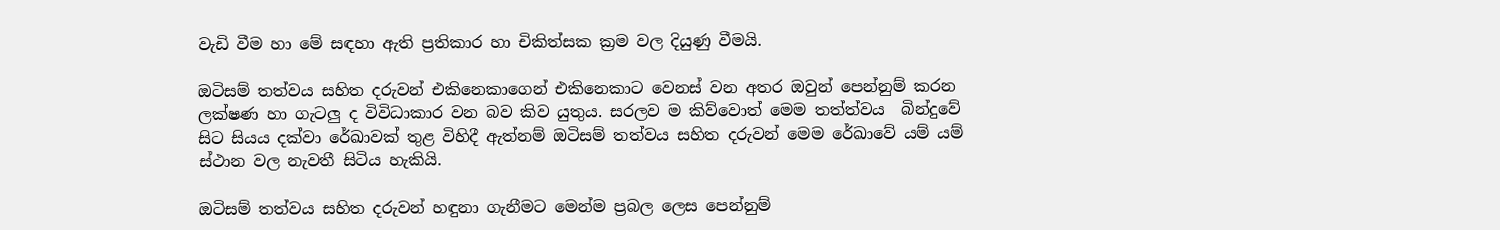වැඩි වීම හා මේ සඳහා ඇති ප්‍රතිකාර හා චිකිත්සක ක්‍රම වල දියුණු වීමයි.

ඔටිසම් තත්වය සහිත දරුවන් එකිනෙකාගෙන් එකිනෙකාට වෙනස් වන අතර ඔවුන් පෙන්නුම් කරන ලක්ෂණ හා ගැටලු ද විවිධාකාර වන බව කිව යුතුය. සරලව ම කිව්වොත් මෙම තත්ත්වය  බින්දුවේ  සිට සියය දක්වා රේඛාවක් තුළ විහිදී ඇත්නම් ඔටිසම් තත්වය සහිත දරුවන් මෙම රේඛාවේ යම් යම් ස්ථාන වල නැවතී සිටිය හැකියි.

ඔටිසම් තත්වය සහිත දරුවන් හඳුනා ගැනීමට මෙන්ම ප්‍රබල ලෙස පෙන්නුම්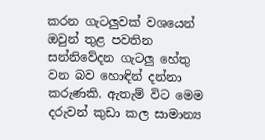කරන ගැටලුවක් වශයෙන් ඔවුන් තුළ පවතින සන්නිවේදන ගැටලු හේතු වන බව හොඳින් දන්නා කරුණකි. ඇතැම් විට මෙම දරුවන් කුඩා කල සාමාන්‍ය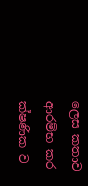ලෙස කතාව ආරම්භ කර ක්ෂණික ව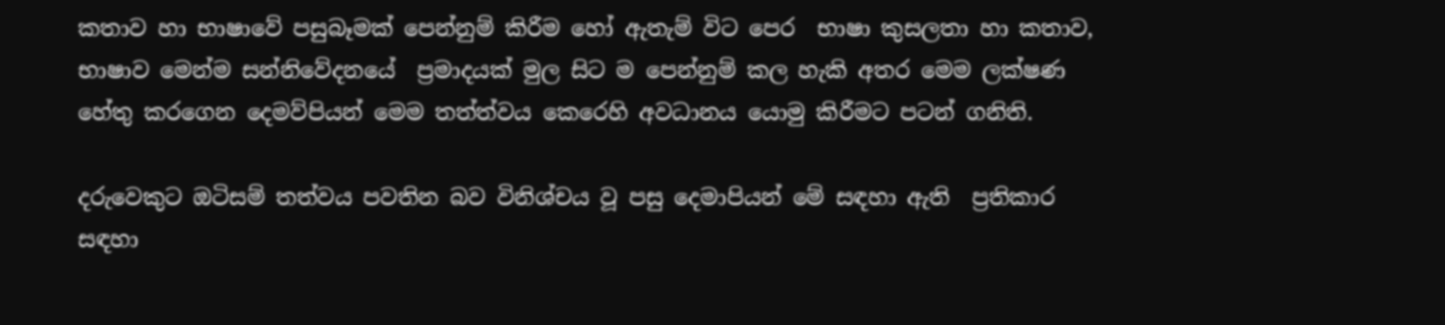කතාව හා භාෂාවේ පසුබෑමක් පෙන්නුම් කිරීම හෝ ඇතැම් විට පෙර  භාෂා කුසලතා හා කතාව, භාෂාව මෙන්ම සන්නිවේදනයේ  ප්‍රමාදයක් මුල සිට ම පෙන්නුම් කල හැකි අතර මෙම ලක්ෂණ හේතු කරගෙන දෙමව්පියන් මෙම තත්ත්වය කෙරෙහි අවධානය යොමු කිරීමට පටන් ගනිති.

දරුවෙකුට ඔටිසම් තත්වය පවතින බව විනිශ්චය වූ පසු දෙමාපියන් මේ සඳහා ඇති  ප්‍රතිකාර සඳහා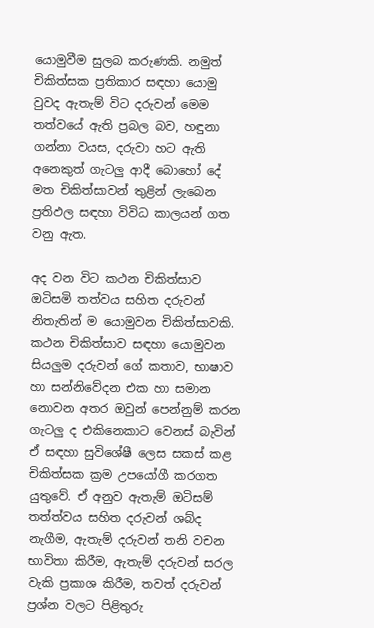යොමුවීම සුලබ කරුණකි. නමුත් චිකිත්සක ප්‍රතිකාර සඳහා යොමු වුවද ඇතැම් විට දරුවන් මෙම තත්වයේ ඇති ප්‍රබල බව, හඳුනා ගන්නා වයස, දරුවා හට ඇති අනෙකුත් ගැටලු ආදී බොහෝ දේ මත චිකිත්සාවන් තුළින් ලැබෙන ප්‍රතිඵල සඳහා විවිධ කාලයන් ගත වනු ඇත.

අද වන විට කථන චිකිත්සාව ඔටිසමි තත්වය සහිත දරුවන් නිතැතින් ම යොමුවන චිකිත්සාවකි. කථන චිකිත්සාව සඳහා යොමුවන සියලුම දරුවන් ගේ කතාව, භාෂාව හා සන්නිවේදන එක හා සමාන නොවන අතර ඔවුන් පෙන්නුම් කරන ගැටලු ද එකිනෙකාට වෙනස් බැවින් ඒ සඳහා සුවිශේෂී ලෙස සකස් කළ චිකිත්සක ක්‍රම උපයෝගී කරගත යුතුවේ. ඒ අනුව ඇතැම් ඔටිසම් තත්ත්වය සහිත දරුවන් ශබ්ද නැගීම, ඇතැම් දරුවන් තනි වචන භාවිතා කිරීම, ඇතැම් දරුවන් සරල වැකි ප්‍රකාශ කිරීම, තවත් දරුවන් ප්‍රශ්න වලට පිළිතුරු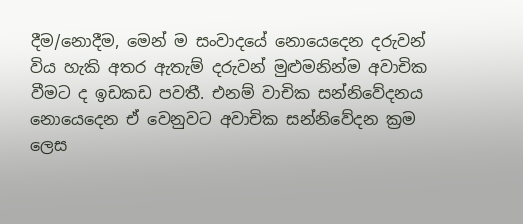දීම/නොදීම, මෙන් ම සංවාදයේ නොයෙදෙන දරුවන් විය හැකි අතර ඇතැම් දරුවන් මුළුමනින්ම අවාචික වීමට ද ඉඩකඩ පවතී. එනම් වාචික සන්නිවේදනය නොයෙදෙන ඒ වෙනුවට අවාචික සන්නිවේදන ක්‍රම ලෙස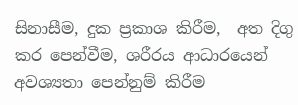සිනාසීම, දුක ප්‍රකාශ කිරීම,  අත දිගු කර පෙන්වීම, ශරීරය ආධාරයෙන් අවශ්‍යතා පෙන්නුම් කිරීම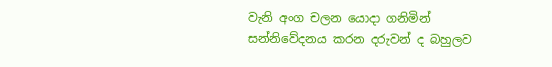වැනි අංග චලන යොදා ගනිමින් සන්නිවේදනය කරන දරුවන් ද බහුලව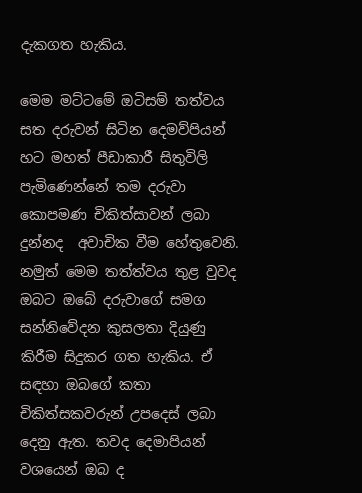දැකගත හැකිය.

මෙම මට්ටමේ ඔටිසම් තත්වය සත දරුවන් සිටින දෙමව්පියන් හට මහත් පීඩාකාරී සිතුවිලි පැමිණෙන්නේ තම දරුවා කොපමණ චිකිත්සාවන් ලබා දුන්නද  අවාචික වීම හේතුවෙනි. නමුත් මෙම තත්ත්වය තුළ වුවද ඔබට ඔබේ දරුවාගේ සමග සන්නිවේදන කුසලතා දියුණු කිරීම සිදුකර ගත හැකිය. ඒ සඳහා ඔබගේ කතා චිකිත්සකවරුන් උපදෙස් ලබා දෙනු ඇත. තවද දෙමාපියන් වශයෙන් ඔබ ද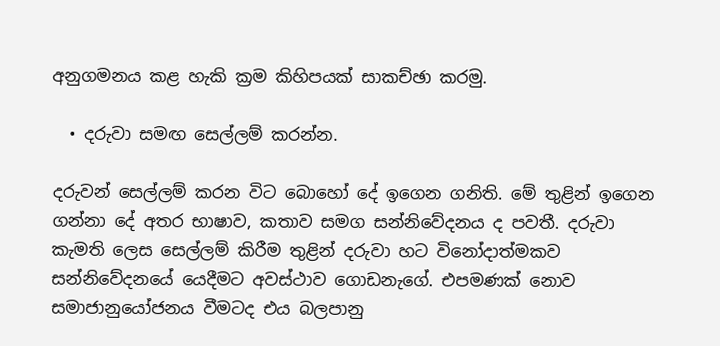අනුගමනය කළ හැකි ක්‍රම කිහිපයක් සාකච්ඡා කරමු.

  • දරුවා සමඟ සෙල්ලම් කරන්න.

දරුවන් සෙල්ලම් කරන විට බොහෝ දේ ඉගෙන ගනිති. මේ තුළින් ඉගෙන ගන්නා දේ අතර භාෂාව, කතාව සමග සන්නිවේදනය ද පවතී. දරුවා කැමති ලෙස සෙල්ලම් කිරීම තුළින් දරුවා හට විනෝදාත්මකව සන්නිවේදනයේ යෙදීමට අවස්ථාව ගොඩනැගේ. එපමණක් නොව සමාජානුයෝජනය වීමටද එය බලපානු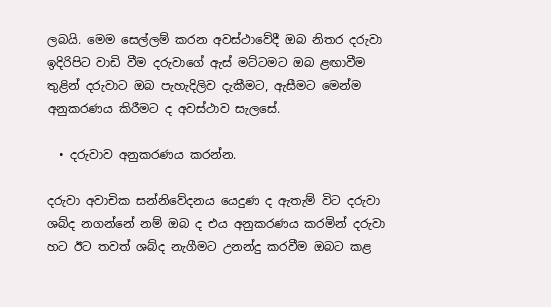ලබයි. මෙම සෙල්ලම් කරන අවස්ථාවේදී ඔබ නිතර දරුවා ඉදිරිපිට වාඩි වීම දරුවාගේ ඇස් මට්ටමට ඔබ ළඟාවීම තුළින් දරුවාට ඔබ පැහැදිලිව දැකීමට, ඇසීමට මෙන්ම අනුකරණය කිරීමට ද අවස්ථාව සැලසේ.

  • දරුවාව අනුකරණය කරන්න.

දරුවා අවාචික සන්නිවේදනය යෙදුණ ද ඇතැම් විට දරුවා ශබ්ද නගන්නේ නම් ඔබ ද එය අනුකරණය කරමින් දරුවා හට ඊට තවත් ශබ්ද නැගීමට උනන්දු කරවීම ඔබට කළ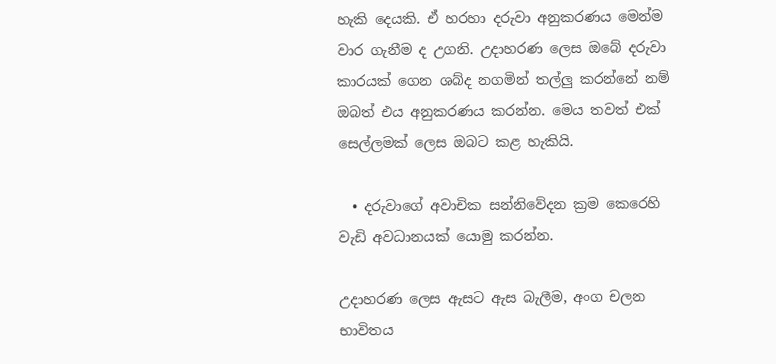හැකි දෙයකි. ඒ හරහා දරුවා අනුකරණය මෙන්ම වාර ගැනීම ද උගනි. උදාහරණ ලෙස ඔබේ දරුවා කාරයක් ගෙන ශබ්ද නගමින් තල්ලු කරන්නේ නම් ඔබත් එය අනුකරණය කරන්න. මෙය තවත් එක් සෙල්ලමක් ලෙස ඔබට කළ හැකියි.

  • දරුවාගේ අවාචික සන්නිවේදන ක්‍රම කෙරෙහි වැඩි අවධානයක් යොමු කරන්න.

උදාහරණ ලෙස ඇසට ඇස බැලීම, අංග චලන භාවිතය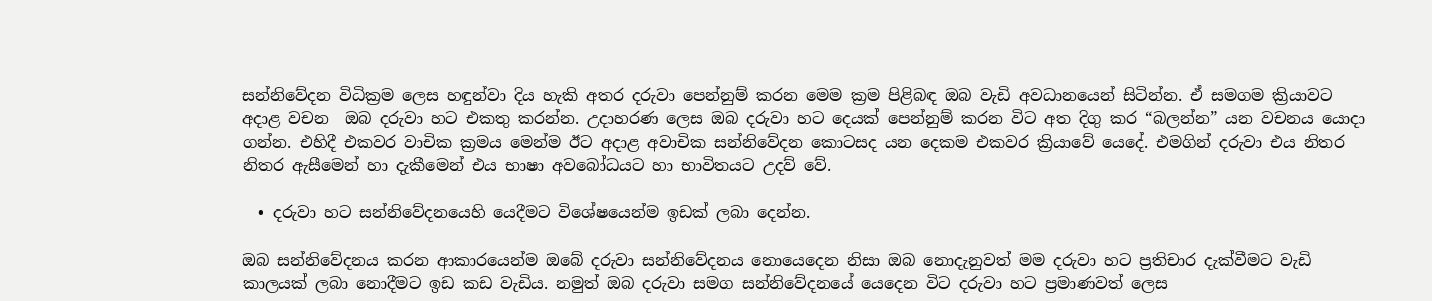සන්නිවේදන විධික්‍රම ලෙස හඳුන්වා දිය හැකි අතර දරුවා පෙන්නුම් කරන මෙම ක්‍රම පිළිබඳ ඔබ වැඩි අවධානයෙන් සිටින්න. ඒ සමගම ක්‍රියාවට අදාළ වචන  ඔබ දරුවා හට එකතු කරන්න. උදාහරණ ලෙස ඔබ දරුවා හට දෙයක් පෙන්නුම් කරන විට අත දිගු කර “බලන්න” යන වචනය යොදා ගන්න. එහිදී එකවර වාචික ක්‍රමය මෙන්ම ඊට අදාළ අවාචික සන්නිවේදන කොටසද යන දෙකම එකවර ක්‍රියාවේ යෙදේ. එමගින් දරුවා එය නිතර නිතර ඇසීමෙන් හා දැකීමෙන් එය භාෂා අවබෝධයට හා භාවිතයට උදව් වේ.

  • දරුවා හට සන්නිවේදනයෙහි යෙදීමට විශේෂයෙන්ම ඉඩක් ලබා දෙන්න.

ඔබ සන්නිවේදනය කරන ආකාරයෙන්ම ඔබේ දරුවා සන්නිවේදනය නොයෙදෙන නිසා ඔබ නොදැනුවත් මම දරුවා හට ප්‍රතිචාර දැක්වීමට වැඩි කාලයක් ලබා නොදීමට ඉඩ කඩ වැඩිය. නමුත් ඔබ දරුවා සමග සන්නිවේදනයේ යෙදෙන විට දරුවා හට ප්‍රමාණවත් ලෙස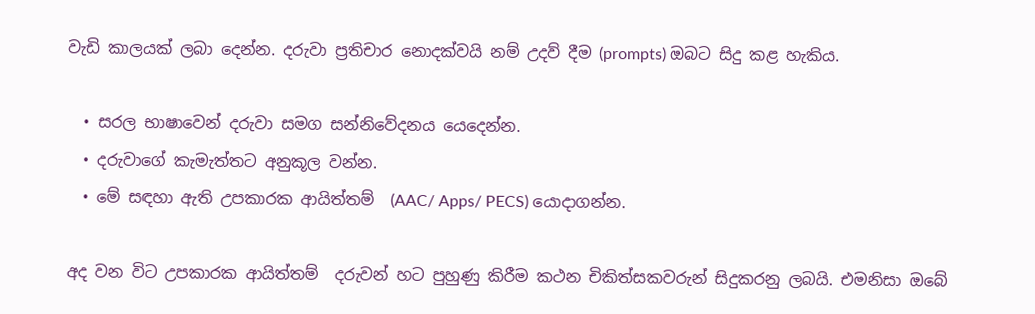වැඩි කාලයක් ලබා දෙන්න. දරුවා ප්‍රතිචාර නොදක්වයි නම් උදව් දීම (prompts) ඔබට සිදු කළ හැකිය.

  • සරල භාෂාවෙන් දරුවා සමග සන්නිවේදනය යෙදෙන්න.
  • දරුවාගේ කැමැත්තට අනුකූල වන්න.
  • මේ සඳහා ඇති උපකාරක ආයිත්තම්  (AAC/ Apps/ PECS) යොදාගන්න.

අද වන විට උපකාරක ආයිත්තම්  දරුවන් හට පුහුණු කිරීම කථන චිකිත්සකවරුන් සිදුකරනු ලබයි. එමනිසා ඔබේ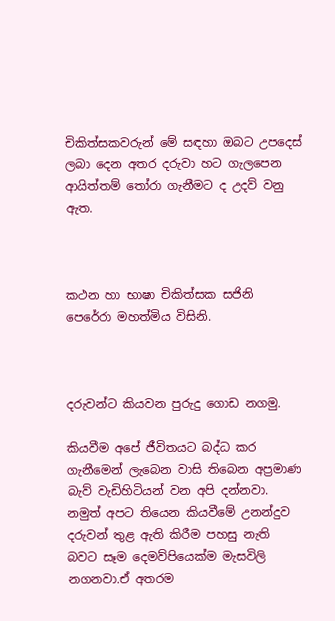චිකිත්සකවරුන් මේ සඳහා ඔබට උපදෙස් ලබා දෙන අතර දරුවා හට ගැලපෙන ආයිත්තම් තෝරා ගැනීමට ද උදව් වනු ඇත.



කථන හා භාෂා චිකිත්සක සජිනි පෙරේරා මහත්මිය විසිනි.



දරුවන්ට කියවන පුරුදු ගොඩ නගමු.

කියවීම අපේ ජීවිතයට බද්ධ කර ගැනීමෙන් ලැබෙන වාසි තිබෙන අප්‍රමාණ බැව් වැඩිහිටියන් වන අපි දන්නවා. නමුත් අපට තියෙන කියවීමේ උනන්දුව දරුවන් තුළ ඇති කිරීම පහසු නැති බවට සෑම දෙමව්පියෙක්ම මැසවිලි නගනවා.ඒ අතරම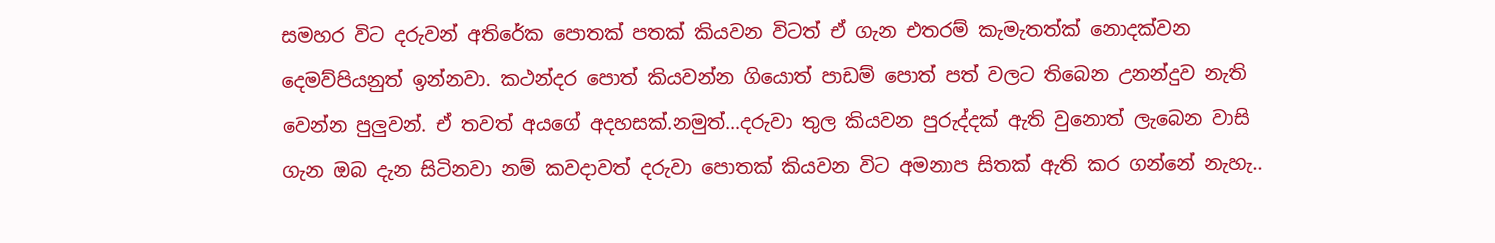සමහර විට දරුවන් අතිරේක පොතක් පතක් කියවන විටත් ඒ ගැන එතරම් කැමැතත්ක් නොදක්වන දෙමව්පියනුත් ඉන්නවා. කථන්දර පොත් කියවන්න ගියොත් පාඩම් පොත් පත් වලට තිබෙන උනන්දුව නැති වෙන්න පුලුවන්. ඒ තවත් අයගේ අදහසක්.නමුත්…දරුවා තුල කියවන පුරුද්දක් ඇති වුනොත් ලැබෙන වාසි ගැන ඔබ දැන සිටිනවා නම් කවදාවත් දරුවා පොතක් කියවන විට අමනාප සිතක් ඇති කර ගන්නේ නැහැ..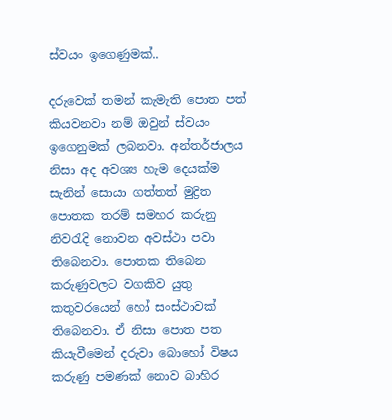ස්වයං ඉගෙණුමක්..

දරුවෙක් තමන් කැමැති පොත පත් කියවනවා නම් ඔවුන් ස්වයං ඉගෙනුමක් ලබනවා. අන්තර්ජාලය නිසා අද අවශ්‍ය හැම දෙයක්ම සැනින් සොයා ගත්තත් මුද්‍රිත පොතක තරම් සමහර කරුනු නිවරැදි නොවන අවස්ථා පවා තිබෙනවා. පොතක තිබෙන කරුණුවලට වගකිව යුතු කතුවරයෙන් හෝ සංස්ථාවක් තිබෙනවා. ඒ නිසා පොත පත කියැවීමෙන් දරුවා බොහෝ විෂය කරුණු පමණක් නොව බාහිර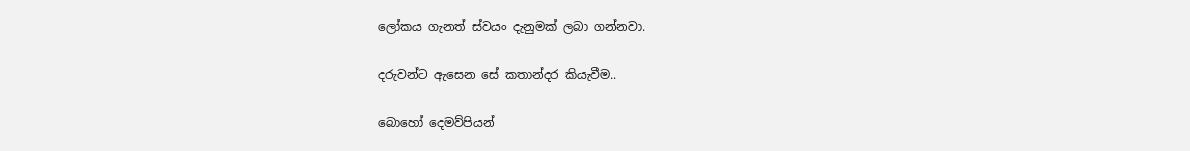ලෝකය ගැනත් ස්වයං දැනුමක් ලබා ගන්නවා.

දරුවන්ට ඇසෙන සේ කතාන්දර කියැවීම..

බොහෝ දෙමව්පියන්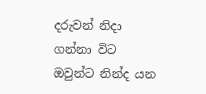දරුවන් නිදා ගන්නා විට ඔවුන්ට නින්ද යන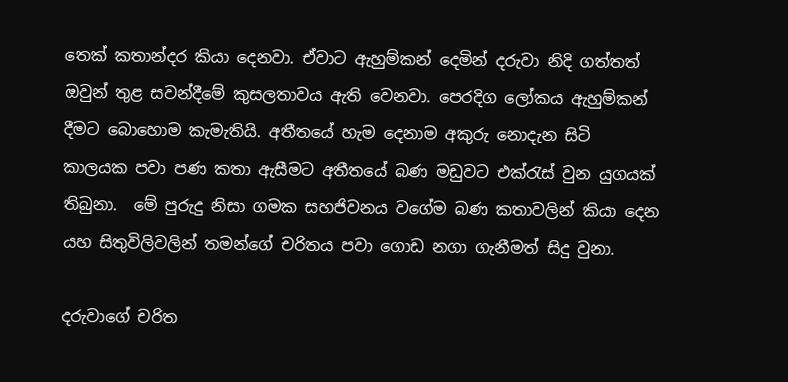තෙක් කතාන්දර කියා දෙනවා. ඒවාට ඇහුම්කන් දෙමින් දරුවා නිදි ගත්තත් ඔවුන් තුළ සවන්දීමේ කුසලතාවය ඇති වෙනවා. පෙරදිග ලෝකය ඇහුම්කන් දීමට බොහොම කැමැතියි. අතීතයේ හැම දෙනාම අකුරු නොදැන සිටි කාලයක පවා පණ කතා ඇසීමට අතීතයේ බණ මඩුවට එක්රැස් වුන යුගයක් තිබුනා.  මේ පුරුදු නිසා ගමක සහජිවනය වගේම බණ කතාවලින් කියා දෙන යහ සිතුවිලිවලින් තමන්ගේ චරිතය පවා ගොඩ නගා ගැනීමත් සිදු වුනා.

දරුවාගේ චරිත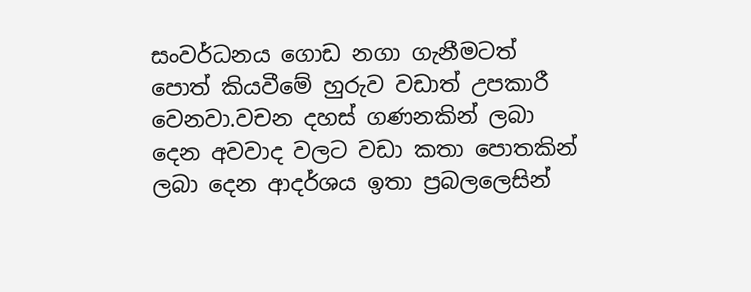සංවර්ධනය ගොඩ නගා ගැනීමටත් පොත් කියවීමේ හුරුව වඩාත් උපකාරී වෙනවා.වචන දහස් ගණනකින් ලබා දෙන අවවාද වලට වඩා කතා පොතකින් ලබා දෙන ආදර්ශය ඉතා ප්‍රබලලෙසින්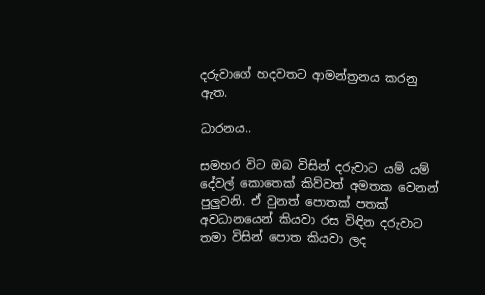දරුවාගේ හදවතට ආමන්ත්‍රනය කරනු ඇත.

ධාරනය..

සමහර විට ඔබ විසින් දරුවාට යම් යම් දේවල් කොතෙක් කිව්වත් අමතක වෙනන් පුලුවනි. ඒ වුනත් පොතක් පතක් අවධානයෙන් කියවා රස විඳින දරුවාට තමා විසින් පොත කියවා ලද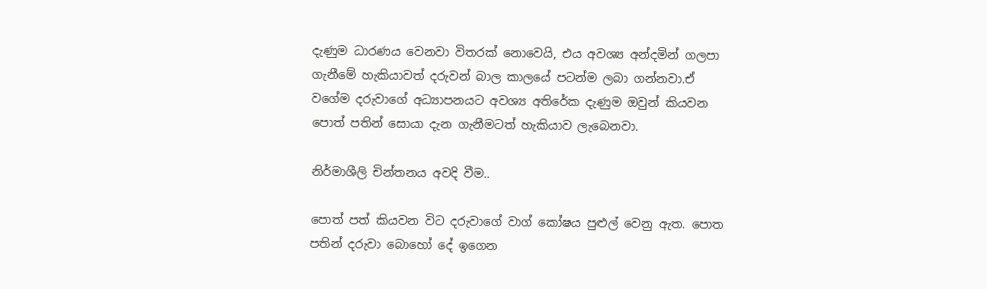දැණුම ධාරණය වෙනවා විතරක් නොවෙයි, එය අවශ්‍ය අන්දමින් ගලපා ගැනීමේ හැකියාවත් දරුවන් බාල කාලයේ පටන්ම ලබා ගන්නවා.ඒ වගේම දරුවාගේ අධ්‍යාපනයට අවශ්‍ය අතිරේක දැණුම ඔවුන් කියවන පොත් පතින් සොයා දැන ගැනීමටත් හැකියාව ලැබෙනවා.

නිර්මාශීලි චින්තනය අවදි වීම..

පොත් පත් කියවන විට දරුවාගේ වාග් කෝෂය පුළුල් වෙනු ඇත. පොත පතින් දරුවා බොහෝ දේ ඉගෙන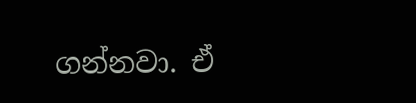ගන්නවා. ඒ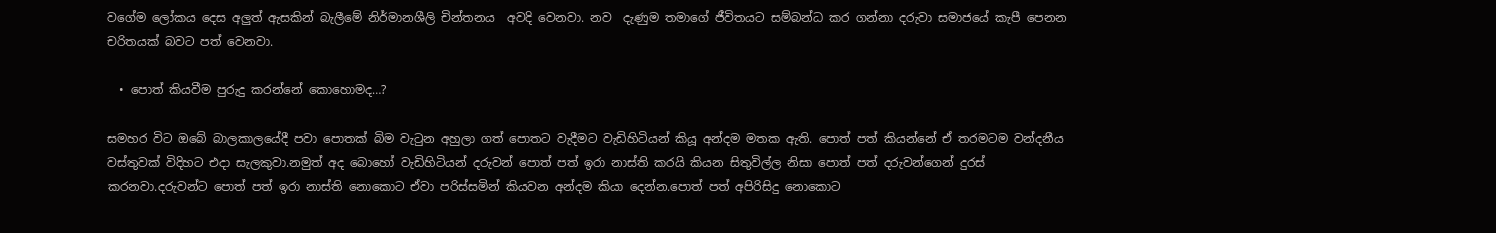වගේම ලෝකය දෙස අලුත් ඇසකින් බැලීමේ නිර්මානශීලි චින්තනය  අවදි වෙනවා. නව  දැණුම තමාගේ ජීවිතයට සම්බන්ධ කර ගන්නා දරුවා සමාජයේ කැපී පෙනන චරිතයක් බවට පත් වෙනවා.

  • පොත් කියවීම පුරුදු කරන්නේ කොහොමද…?

සමහර විට ඔබේ බාලකාලයේදී පවා පොතක් බිම වැටුන අහුලා ගත් පොතට වැදීමට වැඩිහිටියන් කියූ අන්දම මතක ඇති. පොත් පත් කියන්නේ ඒ තරමටම වන්දනීය වස්තුවක් විදිහට එදා සැලකුවා.නමුත් අද බොහෝ වැඩිහිටියන් දරුවන් පොත් පත් ඉරා නාස්ති කරයි කියන සිතුවිල්ල නිසා පොත් පත් දරුවන්ගෙන් දුරස් කරනවා.දරුවන්ට පොත් පත් ඉරා නාස්ති නොකොට ඒවා පරිස්සමින් කියවන අන්දම කියා දෙන්න.පොත් පත් අපිරිසිදු නොකොට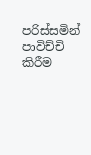පරිස්සමින් පාවිච්චි කිරීම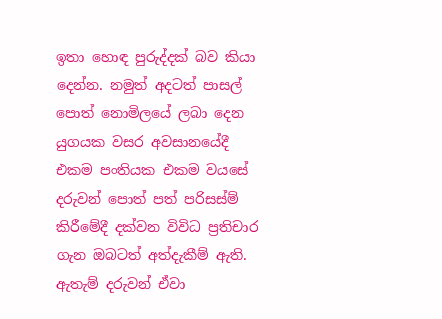ඉතා හොඳ පුරුද්දක් බව කියා දෙන්න. නමුත් අදටත් පාසල් පොත් නොමිලයේ ලබා දෙන යුගයක වසර අවසානයේදී එකම පංතියක එකම වයසේ දරුවන් පොත් පත් පරිසස්ම් කිරීමේදී දක්වන විවිධ ප්‍රතිචාර ගැන ඔබටත් අත්දැකීම් ඇති. ඇතැම් දරුවන් ඒවා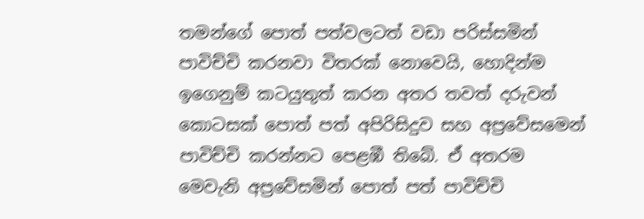තමන්ගේ පොත් පත්වලටත් වඩා පරිස්සමින් පාවිච්චි කරනවා විතරක් නොවෙයි, හොදින්ම ඉගෙනුම් කටයුතුත් කරන අතර තවත් දරුවන් කොටසක් පොත් පත් අපිරිසිදුව සහ අප්‍රවේසමෙන් පාවිච්චි කරන්නට පෙළඹී තිබේ. ඒ අතරම මෙවැනි අප්‍රවේසමින් පොත් පත් පාවිච්චි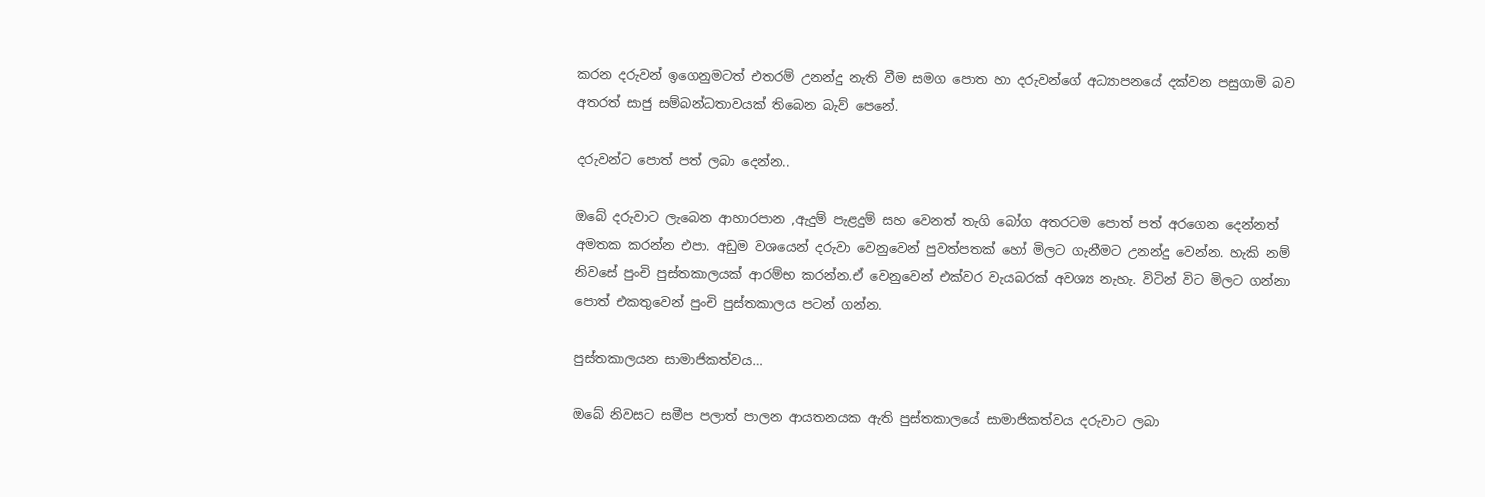කරන දරුවන් ඉගෙනුමටත් එතරම් උනන්දු නැති වීම සමග පොත හා දරුවන්ගේ අධ්‍යාපනයේ දක්වන පසුගාමි බව අතරත් සාජු සම්බන්ධතාවයක් තිබෙන බැව් පෙනේ.

දරුවන්ට පොත් පත් ලබා දෙන්න..

ඔබේ දරුවාට ලැබෙන ආහාරපාන ,ඇදුම් පැළදුම් සහ වෙනත් තැගි බෝග අතරටම පොත් පත් අරගෙන දෙන්නත් අමතක කරන්න එපා. අඩුම වශයෙන් දරුවා වෙනුවෙන් පුවත්පතක් හෝ මිලට ගැනීමට උනන්දු වෙන්න. හැකි නම් නිවසේ පුංචි පුස්තකාලයක් ආරම්භ කරන්න.ඒ වෙනුවෙන් එක්වර වැයබරක් අවශ්‍ය නැහැ. විටින් විට මිලට ගන්නා පොත් එකතුවෙන් පුංචි පුස්තකාලය පටන් ගන්න.

පුස්තකාලයන සාමාජිකත්වය…

ඔබේ නිවසට සමීප පලාත් පාලන ආයතනයක ඇති පුස්තකාලයේ සාමාජිකත්වය දරුවාට ලබා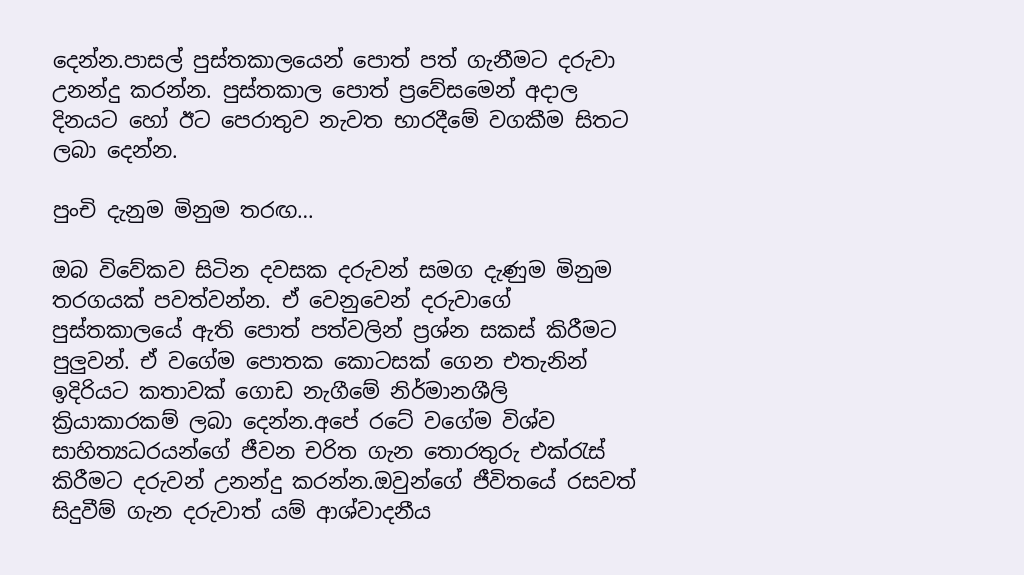දෙන්න.පාසල් පුස්තකාලයෙන් පොත් පත් ගැනීමට දරුවා උනන්දු කරන්න. පුස්තකාල පොත් ප්‍රවේසමෙන් අදාල දිනයට හෝ ඊට පෙරාතුව නැවත භාරදීමේ වගකීම සිතට ලබා දෙන්න.

පුංචි දැනුම මිනුම තරඟ…

ඔබ විවේකව සිටින දවසක දරුවන් සමග දැණුම මිනුම තරගයක් පවත්වන්න. ඒ වෙනුවෙන් දරුවාගේ පුස්තකාලයේ ඇති පොත් පත්වලින් ප්‍රශ්න සකස් කිරීමට පුලුවන්. ඒ වගේම පොතක කොටසක් ගෙන එතැනින් ඉදිරියට කතාවක් ගොඩ නැගීමේ නිර්මානශීලි ක්‍රියාකාරකම් ලබා දෙන්න.අපේ රටේ වගේම විශ්ව සාහිත්‍යධරයන්ගේ ජීවන චරිත ගැන තොරතුරු එක්රැස් කිරීමට දරුවන් උනන්දු කරන්න.ඔවුන්ගේ ජීවිතයේ රසවත් සිදුවීම් ගැන දරුවාත් යම් ආශ්වාදනීය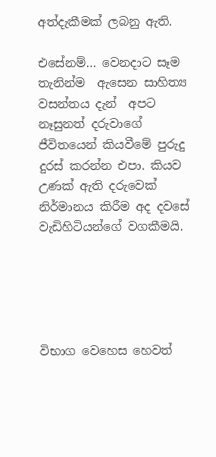අත්දැකීමක් ලබනු ඇති.

එසේනම්… වෙනදාට සෑම තැනින්ම  ඇසෙන සාහිත්‍ය වසන්තය දැන්  අපට නෑසුනත් දරුවාගේ ජීවිතයෙන් කියවීමේ පුරුදු දුරස් කරන්න එපා. කියව උණක් ඇති දරුවෙක් නිර්මානය කිරීම අද දවසේ වැඩිහිටියන්ගේ වගකීමයි.





විභාග වෙහෙස හෙවත්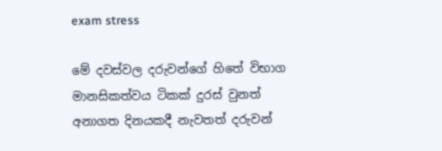exam stress

මේ දවස්වල දරුවන්ගේ හිතේ විභාග මානසිකත්වය ටිකක් දුරස් වුනත් අනාගත දිනයකදී නැවතත් දරුවන්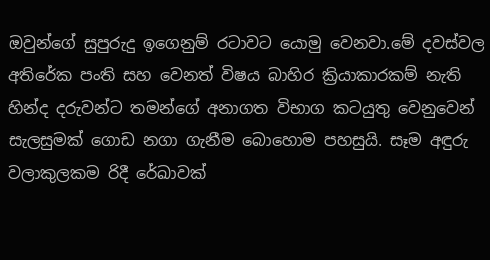ඔවුන්ගේ සුපුරුදු ඉගෙනුම් රටාවට යොමු වෙනවා.මේ දවස්වල අතිරේක පංති සහ වෙනත් විෂය බාහිර ක්‍රියාකාරකම් නැති හින්ද දරුවන්ට තමන්ගේ අනාගත විභාග කටයුතු වෙනුවෙන් සැලසුමක් ගොඩ නගා ගැනීම බොහොම පහසුයි. සෑම අඳුරු වලාකුලකම රිදී රේඛාවක්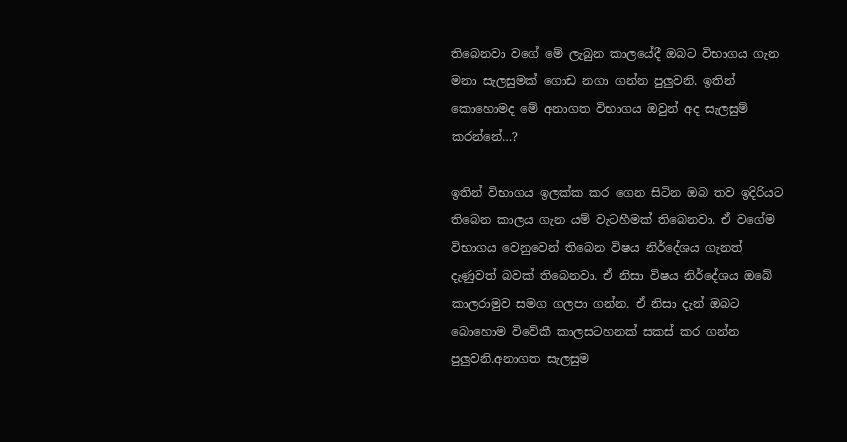තිබෙනවා වගේ මේ ලැබුන කාලයේදී ඔබට විභාගය ගැන මනා සැලසුමක් ගොඩ නගා ගන්න පුලුවනි. ඉතින් කොහොමද මේ අනාගත විභාගය ඔවුන් අද සැලසුම් කරන්නේ…?

ඉතින් විභාගය ඉලක්ක කර ගෙන සිටින ඔබ තව ඉදිරියට තිබෙන කාලය ගැන යම් වැටහීමක් තිබෙනවා. ඒ වගේම විභාගය වෙනුවෙන් තිබෙන විෂය නිර්දේශය ගැනත් දැණුවත් බවක් තිබෙනවා. ඒ නිසා විෂය නිර්දේශය ඔබේ කාලරාමුව සමග ගලපා ගන්න. ඒ නිසා දැන් ඔබට බොහොම විවේකී කාලසටහනක් සකස් කර ගන්න පුලුවනි.අනාගත සැලසුම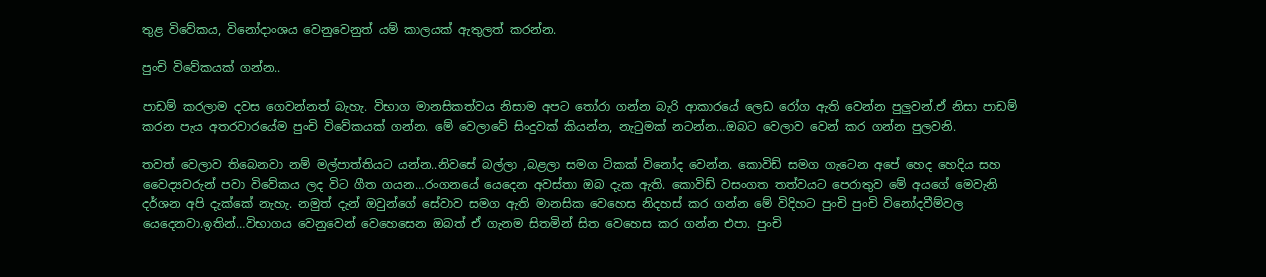තුළ විවේකය, විනෝදාංශය වෙනුවෙනුත් යම් කාලයක් ඇතුලත් කරන්න.

පුංචි විවේකයක් ගන්න..

පාඩම් කරලාම දවස ගෙවන්නත් බැහැ. විභාග මානසිකත්වය නිසාම අපට තෝරා ගන්න බැරි ආකාරයේ ලෙඩ රෝග ඇති වෙන්න පුලුවන්.ඒ නිසා පාඩම් කරන පැය අතරවාරයේම පුංචි විවේකයක් ගන්න. මේ වෙලාවේ සිංදුවක් කියන්න, නැටුමක් නටන්න…ඔබට වෙලාව වෙන් කර ගන්න පුලවනි.

තවත් වෙලාව තිබෙනවා නම් මල්පාත්තියට යන්න..නිවසේ බල්ලා ,බළලා සමග ටිකක් විනෝද වෙන්න. කොවිඩ් සමග ගැටෙන අපේ හෙද හෙදිය සහ වෛද්‍යවරුන් පවා විවේකය ලද විට ගීත ගයන…රංගනයේ යෙදෙන අවස්තා ඔබ දැක ඇති. කොවිඩ් වසංගත තත්වයට පෙරාතුව මේ අයගේ මෙවැනි දර්ශන අපි දැක්කේ නැහැ. නමුත් දැන් ඔවුන්ගේ සේවාව සමග ඇති මානසික වෙහෙස නිදහස් කර ගන්න මේ විදිහට පුංචි පුංචි විනෝදවීම්වල යෙදෙනවා.ඉතින්…විභාගය වෙනුවෙන් වෙහෙසෙන ඔබත් ඒ ගැනම සිතමින් සිත වෙහෙස කර ගන්න එපා. පුංචි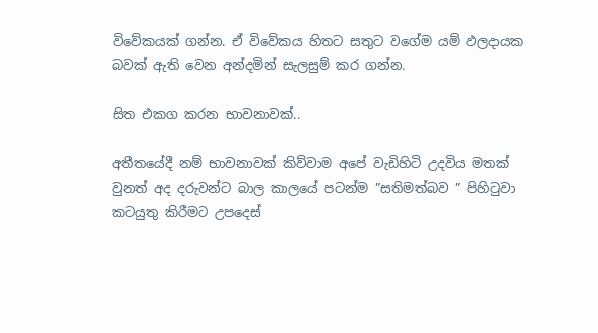විවේකයක් ගන්න. ඒ විවේකය හිතට සතුට වගේම යම් ඵලදායක බවක් ඇති වෙන අන්දමින් සැලසුම් කර ගන්න.

සිත එකග කරන භාවනාවක්..

අතීතයේදී නම් භාවනාවක් කිව්වාම අපේ වැඩිහිටි උදවිය මතක් වුනත් අද දරුවන්ට බාල කාලයේ පටන්ම ”සතිමත්බව ” පිහිටුවා කටයුතු කිරීමට උපදෙස්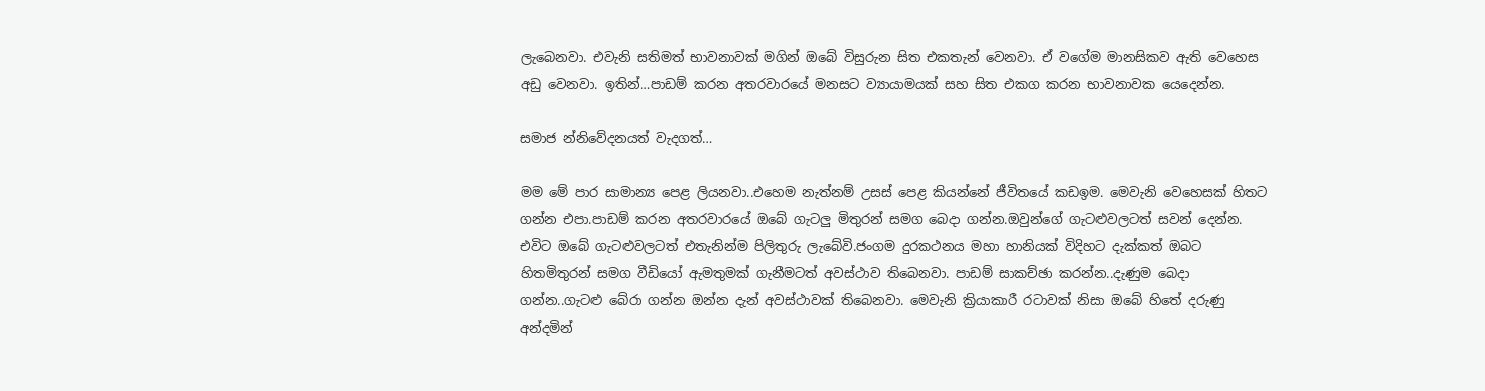ලැබෙනවා. එවැනි සතිමත් භාවනාවක් මගින් ඔබේ විසුරුන සිත එකතැන් වෙනවා. ඒ වගේම මානසිකව ඇති වෙහෙස අඩු වෙනවා. ඉතින්…පාඩම් කරන අතරවාරයේ මනසට ව්‍යායාමයක් සහ සිත එකග කරන භාවනාවක යෙදෙන්න.

සමාජ න්නිවේදනයත් වැදගත්…

මම මේ පාර සාමාන්‍ය පෙළ ලියනවා..එහෙම නැත්නම් උසස් පෙළ කියන්නේ ජීවිතයේ කඩඉම. මෙවැනි වෙහෙසක් හිතට ගන්න එපා.පාඩම් කරන අතරවාරයේ ඔබේ ගැටලු මිතුරන් සමග බෙදා ගන්න.ඔවුන්ගේ ගැටළුවලටත් සවන් දෙන්න. එවිට ඔබේ ගැටළුවලටත් එතැනින්ම පිලිතුරු ලැබේවි.ජංගම දුරකථනය මහා හානියක් විදිහට දැක්කත් ඔබට හිතමිතුරන් සමග වීඩියෝ ඇමතුමක් ගැනීමටත් අවස්ථාව තිබෙනවා. පාඩම් සාකච්ඡා කරන්න..දැණුම බෙදා ගන්න..ගැටළු බේරා ගන්න ඔන්න දැන් අවස්ථාවක් තිබෙනවා. මෙවැනි ක්‍රියාකාරී රටාවක් නිසා ඔබේ හිතේ දරුණු අන්දමින්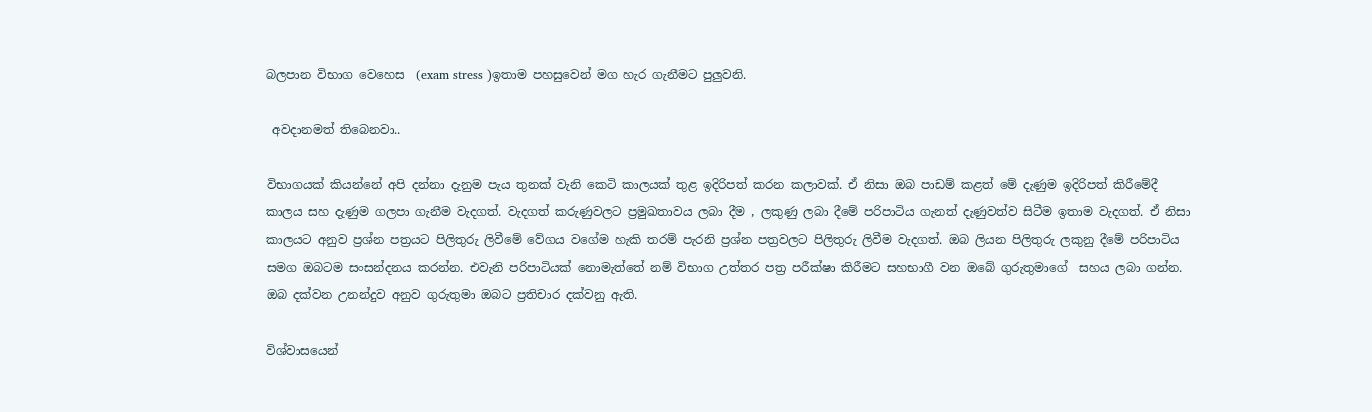බලපාන විභාග වෙහෙස  (exam stress )ඉතාම පහසුවෙන් මග හැර ගැනීමට පුලුවනි.

 අවදානමත් තිබෙනවා..

විභාගයක් කියන්නේ අපි දන්නා දැනුම පැය තුනක් වැනි කෙටි කාලයක් තුළ ඉදිරිපත් කරන කලාවක්. ඒ නිසා ඔබ පාඩම් කළත් මේ දැණුම ඉදිරිපත් කිරීමේදී කාලය සහ දැණුම ගලපා ගැනීම වැදගත්. වැදගත් කරුණුවලට ප්‍රමුඛතාවය ලබා දීම , ලකුණු ලබා දීමේ පරිපාටිය ගැනත් දැණුවත්ව සිටීම ඉතාම වැදගත්. ඒ නිසා කාලයට අනුව ප්‍රශ්න පත්‍රයට පිලිතුරු ලිවීමේ වේගය වගේම හැකි තරම් පැරනි ප්‍රශ්න පත්‍රවලට පිලිතුරු ලිවීම වැදගත්. ඔබ ලියන පිලිතුරු ලකුනු දීමේ පරිපාටිය සමග ඔබටම සංසන්දනය කරන්න. එවැනි පරිපාටියක් නොමැත්තේ නම් විභාග උත්තර පත්‍ර පරීක්ෂා කිරීමට සහභාගී වන ඔබේ ගුරුතුමාගේ  සහය ලබා ගන්න. ඔබ දක්වන උනන්දුව අනුව ගුරුතුමා ඔබට ප්‍රතිචාර දක්වනු ඇති.

විශ්වාසයෙන්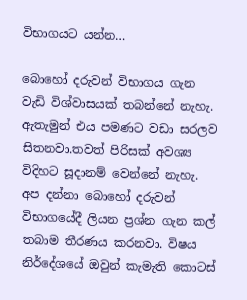විභාගයට යන්න…

බොහෝ දරුවන් විභාගය ගැන වැඩි විශ්වාසයක් තබන්නේ නැහැ. ඇතැමුන් එය පමණට වඩා සරලව සිතනවා.තවත් පිරිසක් අවශ්‍ය විදිහට සූදානම් වෙන්නේ නැහැ. අප දන්නා බොහෝ දරුවන් විභාගයේදී ලියන ප්‍රශ්න ගැන කල් තබාම තීරණය කරනවා. විෂය නිර්දේශයේ ඔවුන් කැමැති කොටස්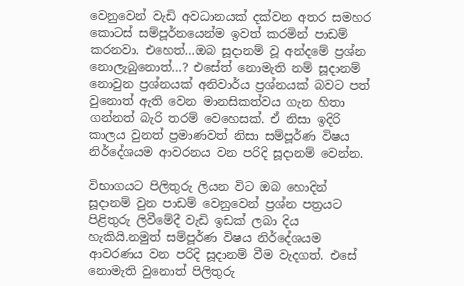වෙනුවෙන් වැඩි අවධානයක් දක්වන අතර සමහර කොටස් සම්පූර්නයෙන්ම ඉවත් කරමින් පාඩම් කරනවා. එහෙත්…ඔබ සූදානම් වූ අන්දමේ ප්‍රශ්න නොලැබුනොත්…? එසේත් නොමැති නම් සූදානම් නොවුන ප්‍රශ්නයක් අනිවාර්ය ප්‍රශ්නයක් බවට පත් වුනොත් ඇති වෙන මානසිකත්වය ගැන හිතා ගන්නත් බැරි තරම් වෙහෙසක්. ඒ නිසා ඉදිරි කාලය වුනත් ප්‍රමාණවත් නිසා සම්පූර්ණ විෂය නිර්දේශයම ආවරනය වන පරිදි සූදානම් වෙන්න.

විභාගයට පිලිතුරු ලියන විට ඔබ හොදින් සූදානම් වුන පාඩම් වෙනුවෙන් ප්‍රශ්න පත්‍රයට පිළිතුරු ලිවීමේදී වැඩි ඉඩක් ලබා දිය හැකියි.නමුත් සම්පූර්ණ විෂය නිර්දේශයම ආවරණය වන පරිදි සූදානම් වීම වැදගත්. එසේ නොමැති වුනොත් පිලිතුරු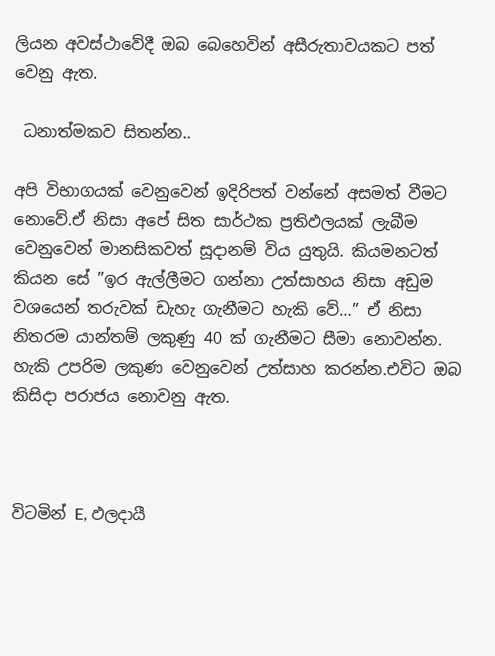ලියන අවස්ථාවේදී ඔබ බෙහෙවින් අසීරුතාවයකට පත් වෙනු ඇත.

 ධනාත්මකව සිතන්න..

අපි විභාගයක් වෙනුවෙන් ඉදිරිපත් වන්නේ අසමත් වීමට නොවේ.ඒ නිසා අපේ සිත සාර්ථක ප්‍රතිඵලයක් ලැබීම වෙනුවෙන් මානසිකවත් සූදානම් විය යුතුයි. කියමනටත් කියන සේ ”ඉර ඇල්ලීමට ගන්නා උත්සාහය නිසා අඩුම වශයෙන් තරුවක් ඩැහැ ගැනීමට හැකි වේ…” ඒ නිසා නිතරම යාන්තම් ලකුණු 40 ක් ගැනීමට සීමා නොවන්න. හැකි උපරිම ලකුණ වෙනුවෙන් උත්සාහ කරන්න.එවිට ඔබ කිසිදා පරාජය නොවනු ඇත.



විටමින් E, ඵලදායී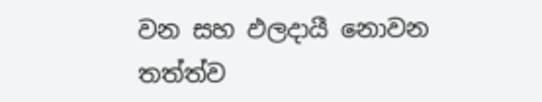වන සහ ඵලදායී නොවන තත්ත්ව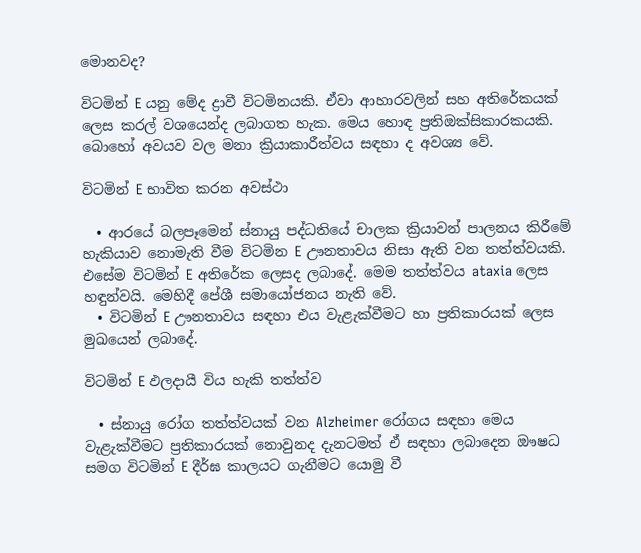මොනවද?

විටමින් E යනු මේද ද්‍රාවී විටමිනයකි. ඒවා ආහාරවලින් සහ අතිරේකයක් ලෙස කරල් වශයෙන්ද ලබාගත හැක. මෙය හොඳ ප්‍රතිඔක්සිකාරකයකි. බොහෝ අවයව වල මනා ක්‍රියාකාරීත්වය සඳහා ද අවශ්‍ය වේ.

විටමින් E භාවිත කරන අවස්ථා

  • ආරයේ බලපෑමෙන් ස්නායු පද්ධතියේ චාලක ක්‍රියාවන් පාලනය කිරීමේ හැකියාව නොමැති වීම විටමින E ඌනතාවය නිසා ඇති වන තත්ත්වයකි. එසේම විටමින් E අතිරේක ලෙසද ලබාදේ. මෙම තත්ත්වය ataxia ලෙස හඳුන්වයි. මෙහිදී පේශී සමායෝජනය නැති වේ.
  • විටමින් E ඌනතාවය සඳහා එය වැළැක්වීමට හා ප්‍රතිකාරයක් ලෙස මුඛයෙන් ලබාදේ.

විටමින් E ඵලදායී විය හැකි තත්ත්ව

  • ස්නායු රෝග තත්ත්වයක් වන Alzheimer රෝගය සඳහා මෙය වැළැක්වීමට ප්‍රතිකාරයක් නොවුනද දැනටමත් ඒ සඳහා ලබාදෙන ඖෂධ සමග විටමින් E දීර්ඝ කාලයට ගැනීමට යොමු වී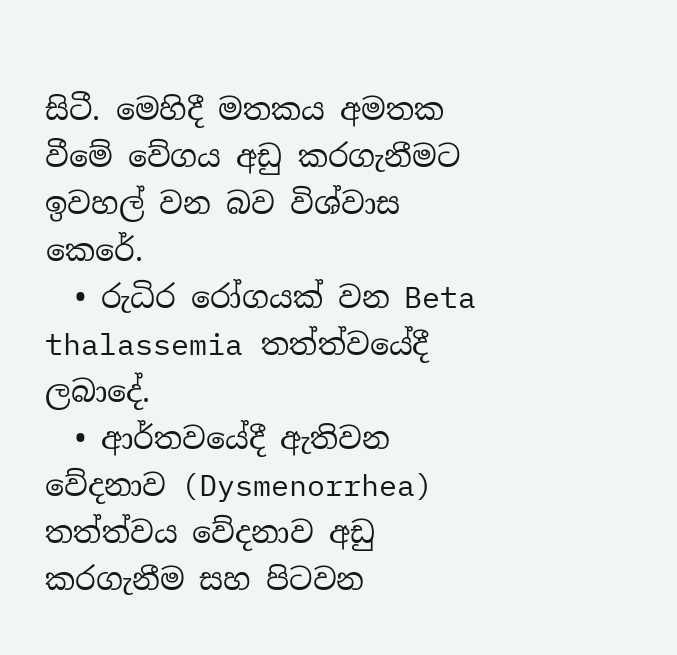සිටී. මෙහිදී මතකය අමතක වීමේ වේගය අඩු කරගැනීමට ඉවහල් වන බව විශ්වාස කෙරේ.
  • රුධිර රෝගයක් වන Beta thalassemia තත්ත්වයේදී ලබාදේ.
  • ආර්තවයේදී ඇතිවන වේදනාව (Dysmenorrhea) තත්ත්වය වේදනාව අඩු කරගැනීම සහ පිටවන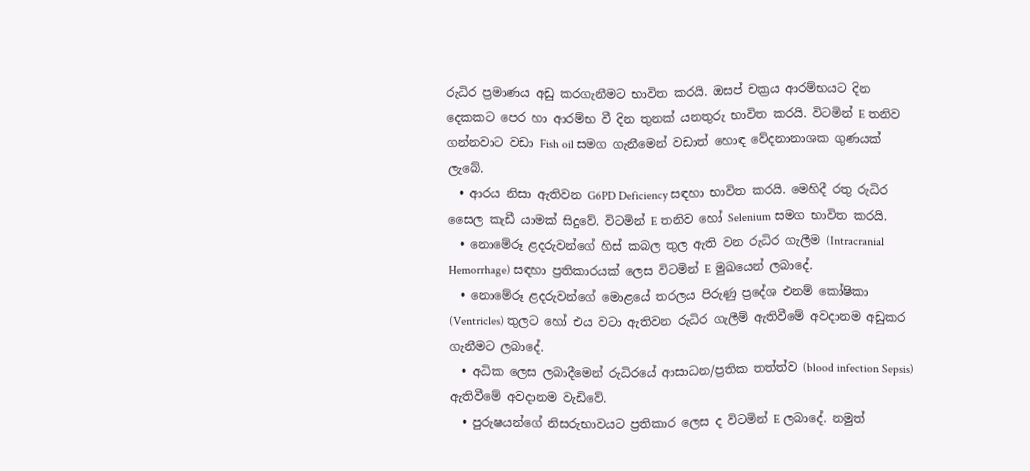රුධිර ප්‍රමාණය අඩු කරගැනීමට භාවිත කරයි. ඔසප් චක්‍රය ආරම්භයට දින දෙකකට පෙර හා ආරම්භ වී දින තුනක් යනතුරු භාවිත කරයි. විටමින් E තනිව ගන්නවාට වඩා Fish oil සමග ගැනීමෙන් වඩාත් හොඳ වේදනානාශක ගුණයක් ලැබේ.
  • ආරය නිසා ඇතිවන G6PD Deficiency සඳහා භාවිත කරයි. මෙහිදී රතු රුධිර සෛල කැඩී යාමක් සිදුවේ. විටමින් E තනිව හෝ Selenium සමග භාවිත කරයි.
  • නොමේරූ ළදරුවන්ගේ හිස් කබල තුල ඇති වන රුධිර ගැලීම (Intracranial Hemorrhage) සඳහා ප්‍රතිකාරයක් ලෙස විටමින් E මුඛයෙන් ලබාදේ.
  • නොමේරූ ළදරුවන්ගේ මොළයේ තරලය පිරුණු ප්‍රදේශ එනම් කෝෂිකා (Ventricles) තුලට හෝ එය වටා ඇතිවන රුධිර ගැලීම් ඇතිවීමේ අවදානම අඩුකර ගැනීමට ලබාදේ.
  • අධික ලෙස ලබාදීමෙන් රුධිරයේ ආසාධන/ප්‍රතික තත්ත්ව (blood infection Sepsis) ඇතිවීමේ අවදානම වැඩිවේ.
  • පුරුෂයන්ගේ නිසරුභාවයට ප්‍රතිකාර ලෙස ද විටමින් E ලබාදේ. නමුත්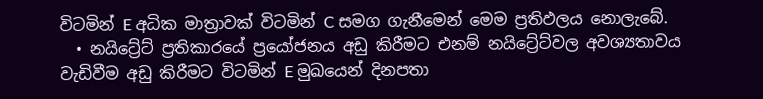විටමින් E අධික මාත්‍රාවක් විටමින් C සමග ගැනීමෙන් මෙම ප්‍රතිඵලය නොලැබේ.
  • නයිට්‍රේට් ප්‍රතිකාරයේ ප්‍රයෝජනය අඩු කිරීමට එනම් නයිට්‍රේට්වල අවශ්‍යතාවය වැඩිවීම අඩු කිරීමට විටමින් E මුඛයෙන් දිනපතා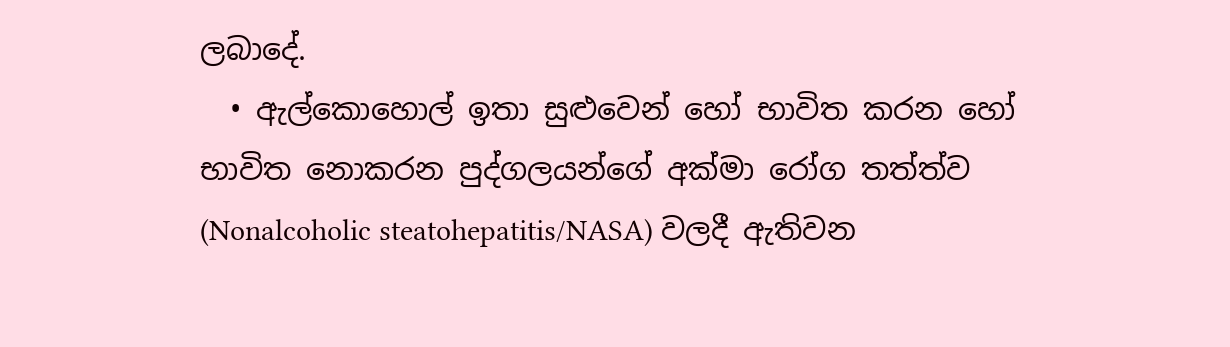ලබාදේ.
  • ඇල්කොහොල් ඉතා සුළුවෙන් හෝ භාවිත කරන හෝ භාවිත නොකරන පුද්ගලයන්ගේ අක්මා රෝග තත්ත්ව (Nonalcoholic steatohepatitis/NASA) වලදී ඇතිවන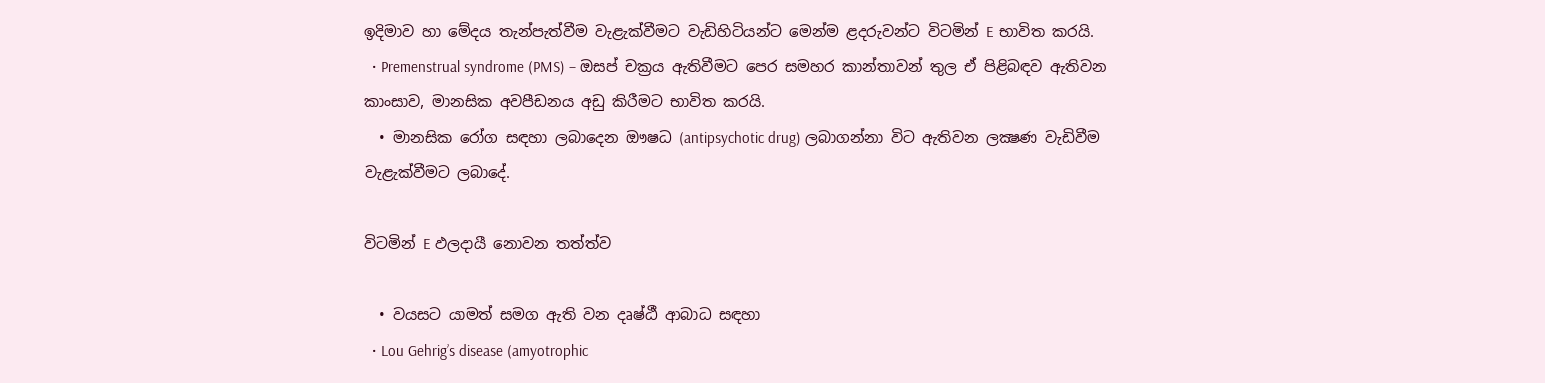ඉදිමාව හා මේදය තැන්පැත්වීම වැළැක්වීමට වැඩිහිටියන්ට මෙන්ම ළදරුවන්ට විටමින් E භාවිත කරයි.
  • Premenstrual syndrome (PMS) – ඔසප් චක්‍රය ඇතිවීමට පෙර සමහර කාන්තාවන් තුල ඒ පිළිබඳව ඇතිවන කාංසාව, මානසික අවපීඩනය අඩු කිරීමට භාවිත කරයි.
  • මානසික රෝග සඳහා ලබාදෙන ඖෂධ (antipsychotic drug) ලබාගන්නා විට ඇතිවන ලක්‍ෂණ වැඩිවීම වැළැක්වීමට ලබාදේ.

විටමින් E ඵලදායී නොවන තත්ත්ව

  • වයසට යාමත් සමග ඇති වන දෘෂ්ඨී ආබාධ සඳහා
  • Lou Gehrig’s disease (amyotrophic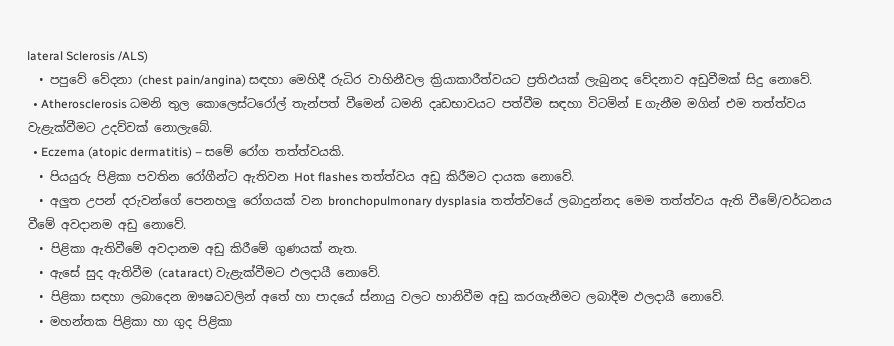lateral Sclerosis /ALS)
  • පපුවේ වේදනා (chest pain/angina) සඳහා මෙහිදී රුධිර වාහිනීවල ක්‍රියාකාරීත්වයට ප්‍රතිඵයක් ලැබුනද වේදනාව අඩුවීමක් සිදු නොවේ.
  • Atherosclerosis ධමනි තුල කොලෙස්ටරෝල් තැන්පත් වීමෙන් ධමනි දෘඩභාවයට පත්වීම සඳහා විටමින් E ගැනීම මගින් එම තත්ත්වය වැළැක්වීමට උදව්වක් නොලැබේ.
  • Eczema (atopic dermatitis) – සමේ රෝග තත්ත්වයකි.
  • පියයුරු පිළිකා පවතින රෝගීන්ට ඇතිවන Hot flashes තත්ත්වය අඩු කිරීමට දායක නොවේ.
  • අලුත උපන් දරුවන්ගේ පෙනහලු රෝගයක් වන bronchopulmonary dysplasia තත්ත්වයේ ලබාදුන්නද මෙම තත්ත්වය ඇති වීමේ/වර්ධනය වීමේ අවදානම අඩු නොවේ.
  • පිළිකා ඇතිවීමේ අවදානම අඩු කිරීමේ ගුණයක් නැත.
  • ඇසේ සුද ඇතිවීම (cataract) වැළැක්වීමට ඵලදායී නොවේ.
  • පිළිකා සඳහා ලබාදෙන ඖෂධවලින් අතේ හා පාදයේ ස්නායු වලට හානිවීම අඩු කරගැනීමට ලබාදීම ඵලදායී නොවේ.
  • මහන්තක පිළිකා හා ගුද පිළිකා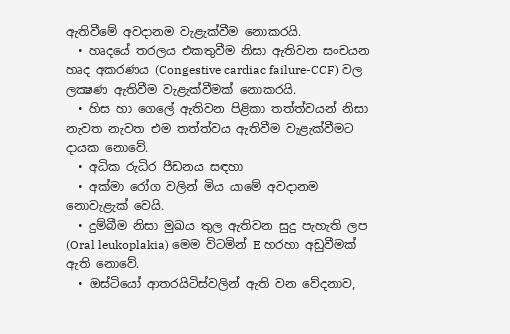ඇතිවීමේ අවදානම වැළැක්වීම නොකරයි.
  • හෘදයේ තරලය එකතුවීම නිසා ඇතිවන සංචයන හෘද අකරණය (Congestive cardiac failure-CCF) වල ලක්‍ෂණ ඇතිවීම වැළැක්වීමක් නොකරයි.
  • හිස හා ගෙලේ ඇතිවන පිළිකා තත්ත්වයන් නිසා නැවත නැවත එම තත්ත්වය ඇතිවීම වැළැක්වීමට දායක නොවේ.
  • අධික රුධිර පීඩනය සඳහා
  • අක්මා රෝග වලින් මිය යාමේ අවදානම නොවැළැක් වෙයි.
  • දුම්බීම නිසා මුඛය තුල ඇතිවන සුදු පැහැති ලප (Oral leukoplakia) මෙම විටමින් E හරහා අඩුවීමක් ඇති නොවේ.
  • ඔස්ටියෝ ආතරයිටිස්වලින් ඇති වන වේදනාව,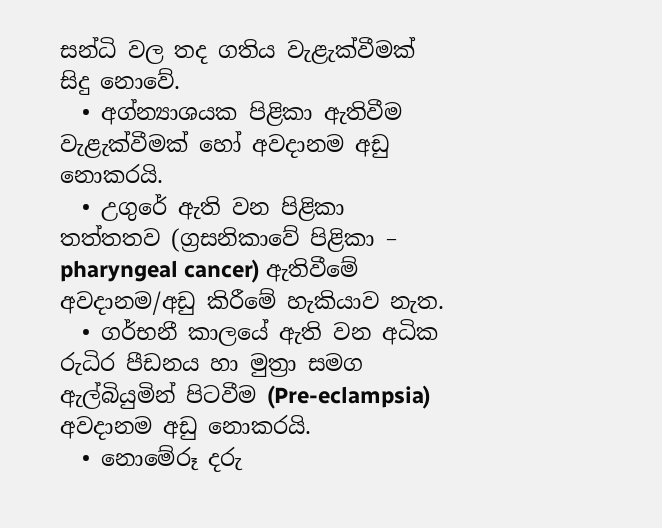සන්ධි වල තද ගතිය වැළැක්වීමක් සිදු නොවේ.
  • අග්න්‍යාශයක පිළිකා ඇතිවීම වැළැක්වීමක් හෝ අවදානම අඩු නොකරයි.
  • උගුරේ ඇති වන පිළිකා තත්තතව (ග්‍රසනිකාවේ පිළිකා – pharyngeal cancer) ඇතිවීමේ අවදානම/අඩු කිරීමේ හැකියාව නැත.
  • ගර්භනී කාලයේ ඇති වන අධික රුධිර පීඩනය හා මුත්‍රා සමග ඇල්බියුමින් පිටවීම (Pre-eclampsia) අවදානම අඩු නොකරයි.
  • නොමේරූ දරු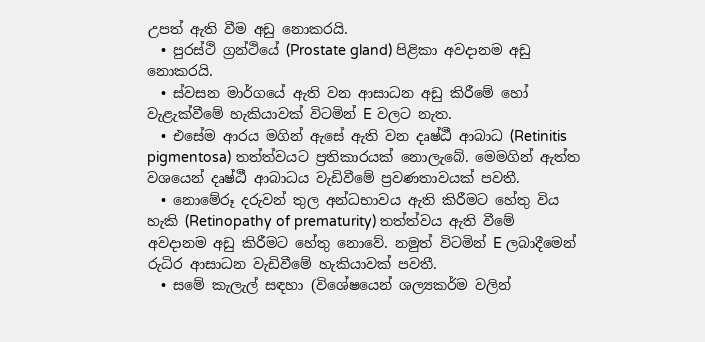උපත් ඇති වීම අඩු නොකරයි.
  • පුරස්ථි ග්‍රන්ථියේ (Prostate gland) පිළිකා අවදානම අඩු නොකරයි.
  • ස්වසන මාර්ගයේ ඇති වන ආසාධන අඩු කිරීමේ හෝ වැළැක්වීමේ හැකියාවක් විටමින් E වලට නැත.
  • එසේම ආරය මගින් ඇසේ ඇති වන දෘෂ්ඨී ආබාධ (Retinitis pigmentosa) තත්ත්වයට ප්‍රතිකාරයක් නොලැබේ. මෙමගින් ඇත්ත වශයෙන් දෘෂ්ඨී ආබාධය වැඩිවීමේ ප්‍රවණතාවයක් පවතී.
  • නොමේරූ දරුවන් තුල අන්ධභාවය ඇති කිරීමට හේතු විය හැකි (Retinopathy of prematurity) තත්ත්වය ඇති වීමේ අවදානම අඩු කිරීමට හේතු නොවේ. නමුත් විටමින් E ලබාදීමෙන් රුධිර ආසාධන වැඩිවීමේ හැකියාවක් පවතී.
  • සමේ කැලැල් සඳහා (විශේෂයෙන් ශල්‍යකර්ම වලින්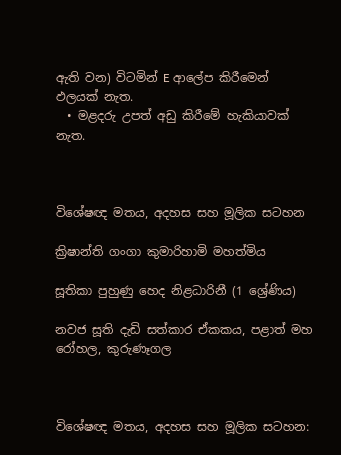ඇති වන) විටමින් E ආලේප කිරීමෙන් ඵලයක් නැත.
  • මළදරු උපත් අඩු කිරීමේ හැකියාවක් නැත.



විශේෂඥ මතය, අදහස සහ මූලික සටහන

ක්‍රිෂාන්ති ගංගා කුමාරිහාමි මහත්මිය‍

සූතිකා පුහුණු හෙද නිළධාරිනී (1 ශ්‍රේණිය)

නවජ සූති දැඩි සත්කාර ඒකකය, පළාත් මහ රෝහල, කුරුණෑගල



විශේෂඥ මතය, අදහස සහ මූලික සටහන: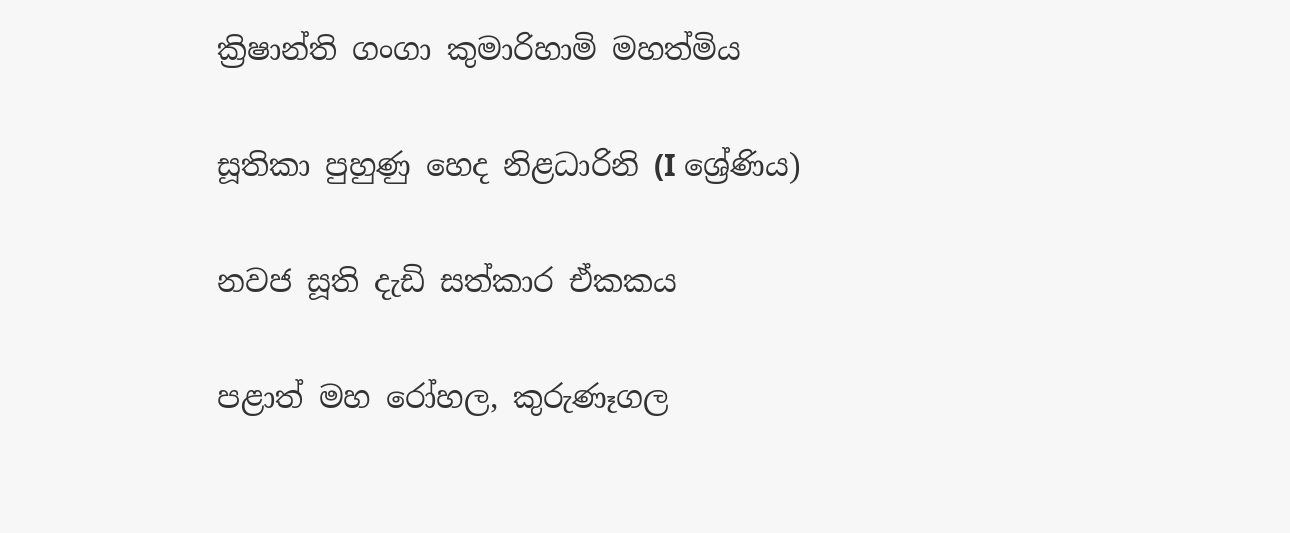ක්‍රිෂාන්ති ගංගා කුමාරිහාමි මහත්මිය

සූතිකා පුහුණු හෙද නිළධාරිනි (I ශ්‍රේණිය)

නවජ සූති දැඩි සත්කාර ඒකකය

පළාත් මහ රෝහල, කුරුණෑගල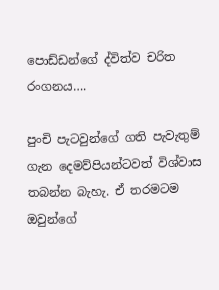පොඩ්ඩන්ගේ ද්විත්ව චරිත රංගනය….

පුංචි පැටවුන්ගේ ගති පැවැතුම් ගැන දෙමව්පියන්ටවත් විශ්වාස තබන්න බැහැ. ඒ තරමටම ඔවුන්ගේ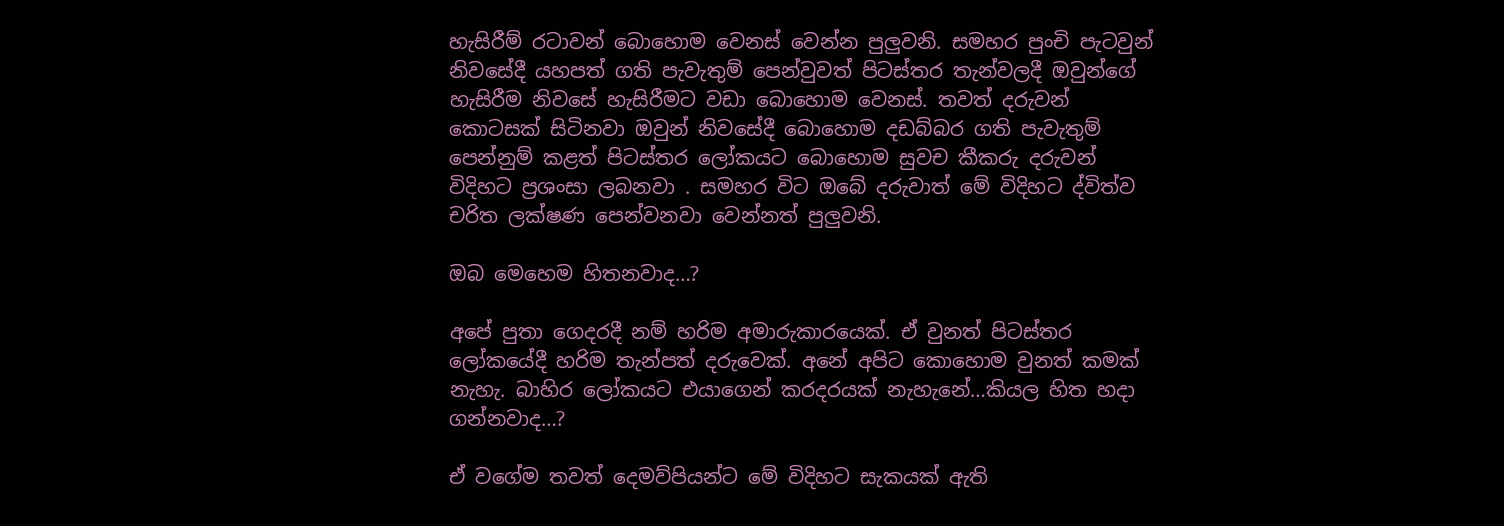හැසිරීම් රටාවන් බොහොම වෙනස් වෙන්න පුලුවනි. සමහර පුංචි පැටවුන් නිවසේදී යහපත් ගති පැවැතුම් පෙන්වුවත් පිටස්තර තැන්වලදී ඔවුන්ගේ හැසිරීම නිවසේ හැසිරීමට වඩා බොහොම වෙනස්. තවත් දරුවන් කොටසක් සිටිනවා ඔවුන් නිවසේදී බොහොම දඩබ්බර ගති පැවැතුම් පෙන්නුම් කළත් පිටස්තර ලෝකයට බොහොම සුවච කීකරු දරුවන් විදිහට ප්‍රශංසා ලබනවා . සමහර විට ඔබේ දරුවාත් මේ විදිහට ද්විත්ව චරිත ලක්ෂණ පෙන්වනවා වෙන්නත් පුලුවනි.

ඔබ මෙහෙම හිතනවාද…?

අපේ පුතා ගෙදරදී නම් හරිම අමාරුකාරයෙක්. ඒ වුනත් පිටස්තර ලෝකයේදී හරිම තැන්පත් දරුවෙක්. අනේ අපිට කොහොම වුනත් කමක් නැහැ. බාහිර ලෝකයට එයාගෙන් කරදරයක් නැහැනේ…කියල හිත හදා ගන්නවාද…?

ඒ වගේම තවත් දෙමව්පියන්ට මේ විදිහට සැකයක් ඇති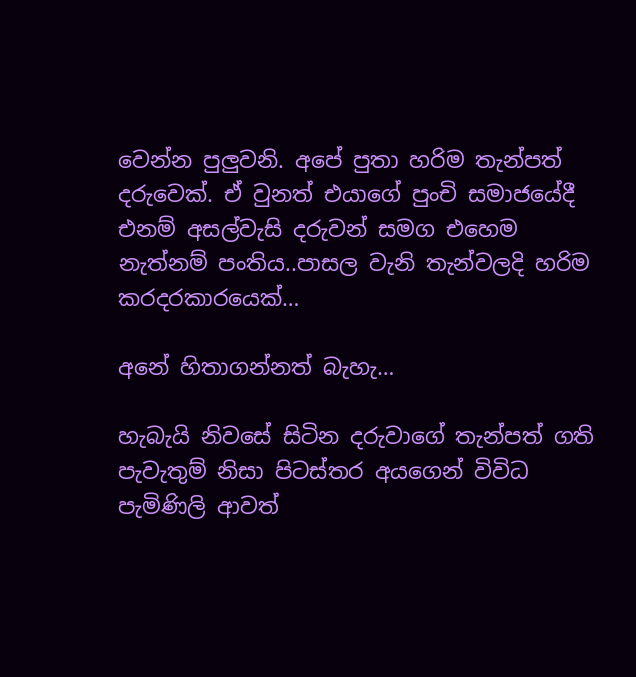වෙන්න පුලුවනි. අපේ පුතා හරිම තැන්පත් දරුවෙක්. ඒ වුනත් එයාගේ පුංචි සමාජයේදී එනම් අසල්වැසි දරුවන් සමග එහෙම නැත්නම් පංතිය..පාසල වැනි තැන්වලදි හරිම කරදරකාරයෙක්…

අනේ හිතාගන්නත් බැහැ…

හැබැයි නිවසේ සිටින දරුවාගේ තැන්පත් ගති පැවැතුම් නිසා පිටස්තර අයගෙන් විවිධ පැමිණිලි ආවත්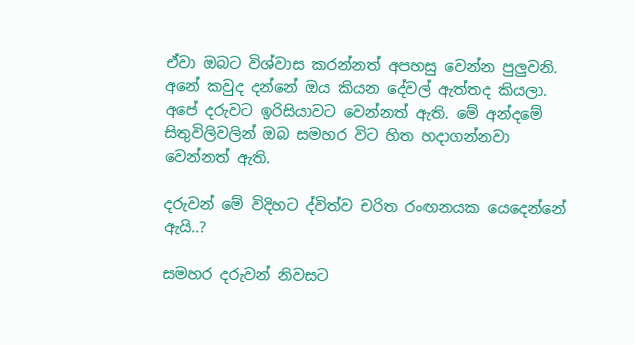ඒවා ඔබට විශ්වාස කරන්නත් අපහසු වෙන්න පුලුවනි. අනේ කවුද දන්නේ ඔය කියන දේවල් ඇත්තද කියලා. අපේ දරුවට ඉරිසියාවට වෙන්නත් ඇති. මේ අන්දමේ සිතුවිලිවලින් ඔබ සමහර විට හිත හදාගන්නවා වෙන්නත් ඇති.

දරුවන් මේ විදිහට ද්විත්ව චරිත රංඟනයක යෙදෙන්නේ ඇයි..?

සමහර දරුවන් නිවසට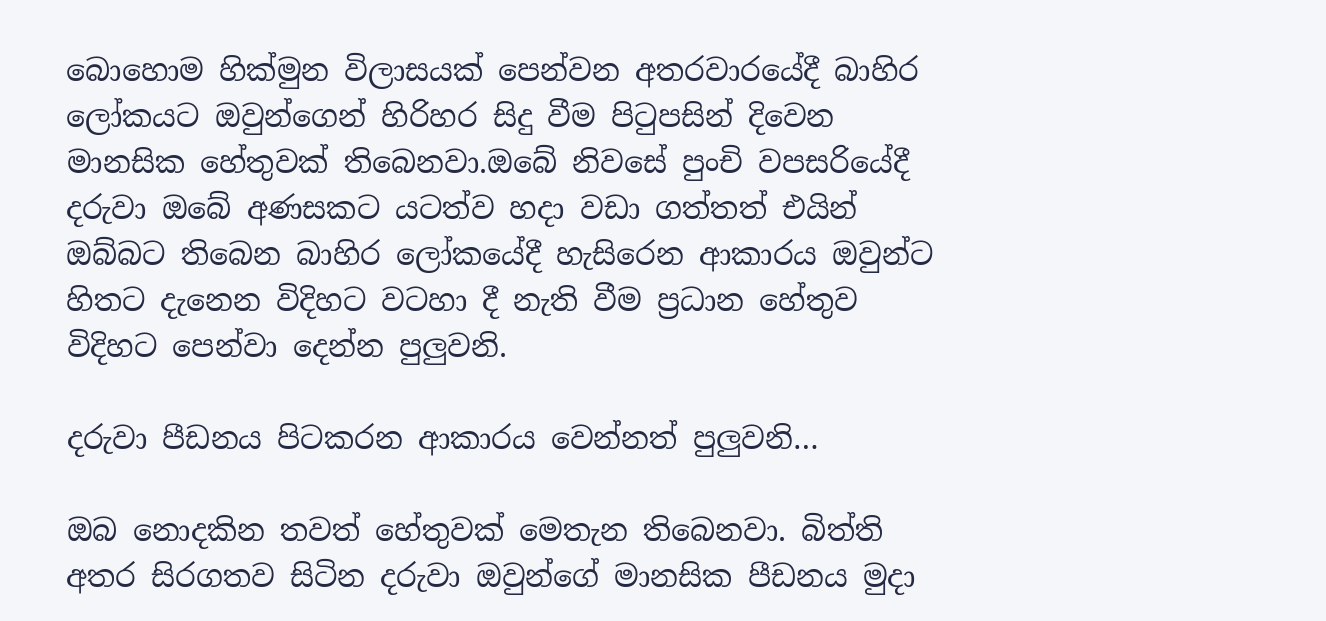බොහොම හික්මුන විලාසයක් පෙන්වන අතරවාරයේදී බාහිර ලෝකයට ඔවුන්ගෙන් හිරිහර සිදු වීම පිටුපසින් දිවෙන මානසික හේතුවක් තිබෙනවා.ඔබේ නිවසේ පුංචි වපසරියේදී දරුවා ඔබේ අණසකට යටත්ව හදා වඩා ගත්තත් එයින් ඔබ්බට තිබෙන බාහිර ලෝකයේදී හැසිරෙන ආකාරය ඔවුන්ට හිතට දැනෙන විදිහට වටහා දී නැති වීම ප්‍රධාන හේතුව විදිහට පෙන්වා දෙන්න පුලුවනි.

දරුවා පීඩනය පිටකරන ආකාරය වෙන්නත් පුලුවනි…

ඔබ නොදකින තවත් හේතුවක් මෙතැන තිබෙනවා. බිත්ති අතර සිරගතව සිටින දරුවා ඔවුන්ගේ මානසික පීඩනය මුදා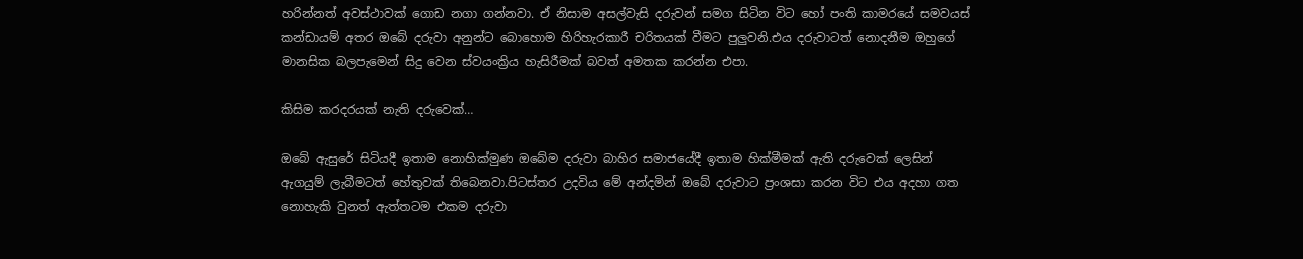හරින්නත් අවස්ථාවක් ගොඩ නගා ගන්නවා. ඒ නිසාම අසල්වැසි දරුවන් සමග සිටින විට හෝ පංති කාමරයේ සමවයස් කන්ඩායම් අතර ඔබේ දරුවා අනුන්ට බොහොම හිරිහැරකාරී චරිතයක් වීමට පුලුවනි.එය දරුවාටත් නොදනීම ඔහුගේ මානසික බලපැමෙන් සිදු වෙන ස්වයංක්‍රිය හැසිරීමක් බවත් අමතක කරන්න එපා.

කිසිම කරදරයක් නැති දරුවෙක්…

ඔබේ ඇසුරේ සිටියදී ඉතාම නොහික්මුණ ඔබේම දරුවා බාහිර සමාජයේදී ඉතාම හික්මීමක් ඇති දරුවෙක් ලෙසින් ඇගයුම් ලැබීමටත් හේතුවක් තිබෙනවා.පිටස්තර උදවිය මේ අන්දමින් ඔබේ දරුවාට ප්‍රංශසා කරන විට එය අදහා ගත නොහැකි වුනත් ඇත්තටම එකම දරුවා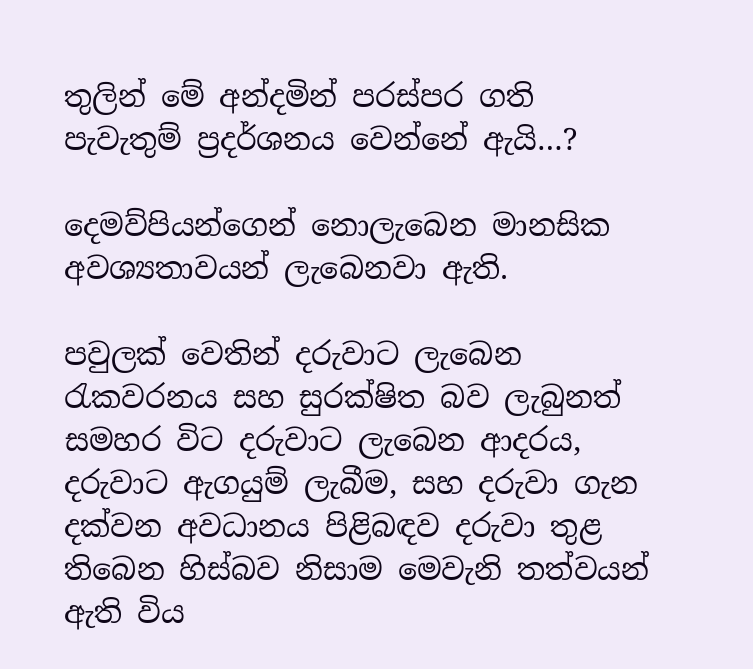තුලින් මේ අන්දමින් පරස්පර ගති පැවැතුම් ප්‍රදර්ශනය වෙන්නේ ඇයි…?

දෙමව්පියන්ගෙන් නොලැබෙන මානසික අවශ්‍යතාවයන් ලැබෙනවා ඇති.

පවුලක් වෙතින් දරුවාට ලැබෙන රැකවරනය සහ සුරක්ෂිත බව ලැබුනත් සමහර විට දරුවාට ලැබෙන ආදරය, දරුවාට ඇගයුම් ලැබීම, සහ දරුවා ගැන දක්වන අවධානය පිළිබඳව දරුවා තුළ තිබෙන හිස්බව නිසාම මෙවැනි තත්වයන් ඇති විය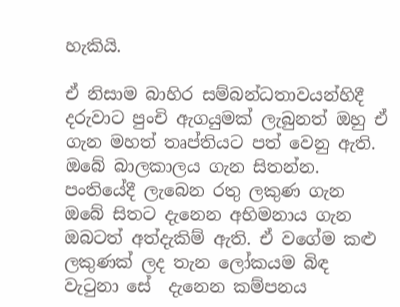හැකියි.

ඒ නිසාම බාහිර සම්බන්ධතාවයන්හිදී දරුවාට පුංචි ඇගයුමක් ලැබුනත් ඔහු ඒ ගැන මහත් තෘප්තියට පත් වෙනු ඇති. ඔබේ බාලකාලය ගැන සිතන්න. පංතියේදී ලැබෙන රතු ලකුණ ගැන ඔබේ සිතට දැනෙන අභිමනාය ගැන ඔබටත් අත්දැකිම් ඇති. ඒ වගේම කළු ලකුණක් ලද තැන ලෝකයම බිඳ වැටුනා සේ  දැනෙන කම්පනය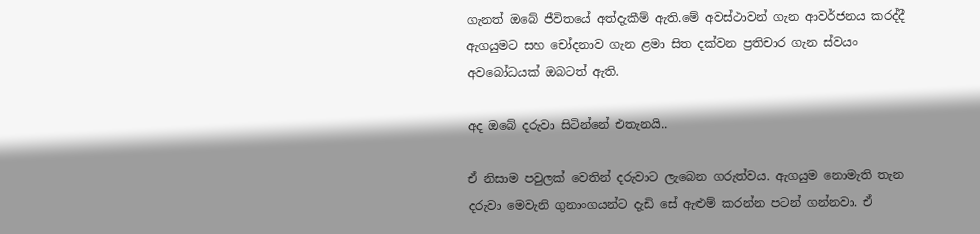ගැනත් ඔබේ ජීවිතයේ අත්දැකීම් ඇති.මේ අවස්ථාවන් ගැන ආවර්ජනය කරද්දී ඇගයුමට සහ චෝදනාව ගැන ළමා සිත දක්වන ප්‍රතිචාර ගැන ස්වයං අවබෝධයක් ඔබටත් ඇති.

අද ඔබේ දරුවා සිටින්නේ එතැනයි..

ඒ නිසාම පවුලක් වෙතින් දරුවාට ලැබෙන ගරුත්වය. ඇගයුම නොමැති තැන දරුවා මෙවැනි ගුනාංගයන්ට දැඩි සේ ඇළුම් කරන්න පටන් ගන්නවා. ඒ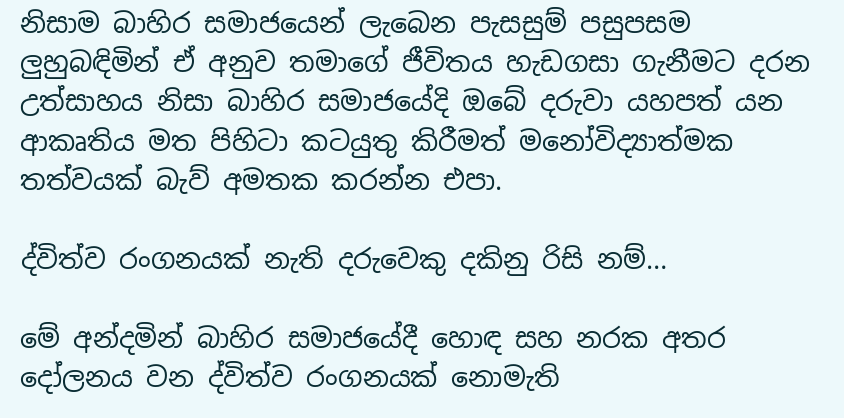නිසාම බාහිර සමාජයෙන් ලැබෙන පැසසුම් පසුපසම ලුහුබඳිමින් ඒ අනුව තමාගේ ජීවිතය හැඩගසා ගැනීමට දරන උත්සාහය නිසා බාහිර සමාජයේදි ඔබේ දරුවා යහපත් යන ආකෘතිය මත පිහිටා කටයුතු කිරීමත් මනෝවිද්‍යාත්මක තත්වයක් බැව් අමතක කරන්න එපා.

ද්විත්ව රංගනයක් නැති දරුවෙකු දකිනු රිසි නම්…

මේ අන්දමින් බාහිර සමාජයේදී හොඳ සහ නරක අතර දෝලනය වන ද්විත්ව රංගනයක් නොමැති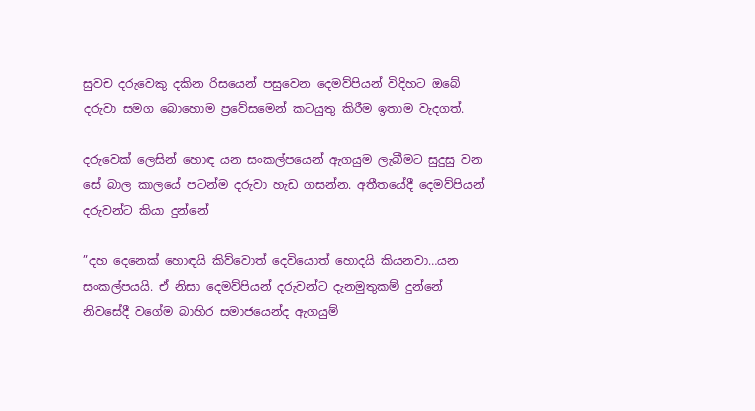සුවච දරුවෙකු දකින රිසයෙන් පසුවෙන දෙමව්පියන් විදිහට ඔබේ දරුවා සමග බොහොම ප්‍රවේසමෙන් කටයුතු කිරීම ඉතාම වැදගත්.

දරුවෙක් ලෙසින් හොඳ යන සංකල්පයෙන් ඇගයුම ලැබීමට සුදුසු වන සේ බාල කාලයේ පටන්ම දරුවා හැඩ ගසන්න. අතීතයේදී දෙමව්පියන් දරුවන්ට කියා දුන්නේ

”දහ දෙනෙක් හොඳයි කිව්වොත් දෙවියොත් හොදයි කියනවා…යන සංකල්පයයි. ඒ නිසා දෙමව්පියන් දරුවන්ට දැනමුතුකම් දුන්නේ නිවසේදී වගේම බාහිර සමාජයෙන්ද ඇගයුම්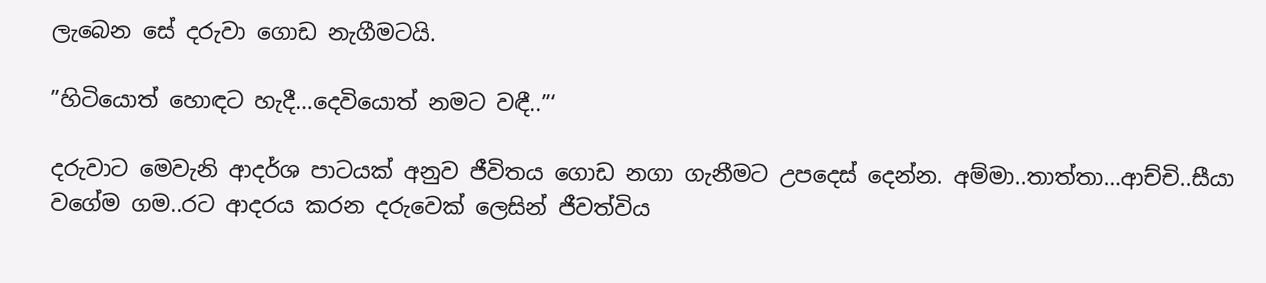ලැබෙන සේ දරුවා ගොඩ නැගීමටයි.

”හිටියොත් හොඳට හැදී…දෙවියොත් නමට වඳී..”‘

දරුවාට මෙවැනි ආදර්ශ පාටයක් අනුව ජීවිතය ගොඩ නගා ගැනීමට උපදෙස් දෙන්න. අම්මා..තාත්තා…ආච්චි..සීයා වගේම ගම..රට ආදරය කරන දරුවෙක් ලෙසින් ජීවත්විය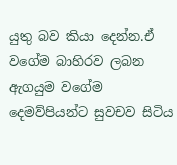යුතු බව කියා දෙන්න.ඒ වගේම බාහිරව ලබන ඇගයුම වගේම දෙමව්පියන්ට සුවචව සිටිය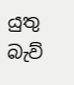යුතු බැව්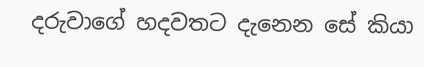දරුවාගේ හදවතට දැනෙන සේ කියා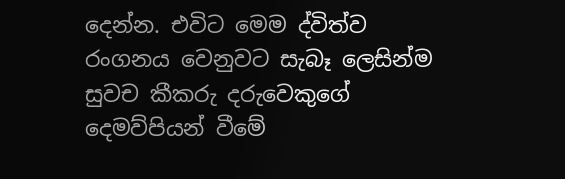දෙන්න. එවිට මෙම ද්විත්ව රංගනය වෙනුවට සැබෑ ලෙසින්ම සුවච කීකරු දරුවෙකුගේ දෙමව්පියන් වීමේ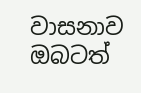වාසනාව ඔබටත්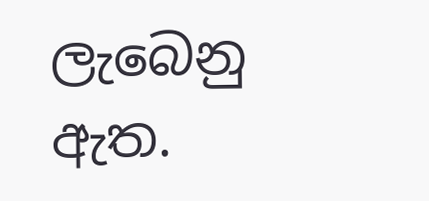ලැබෙනු ඇත.